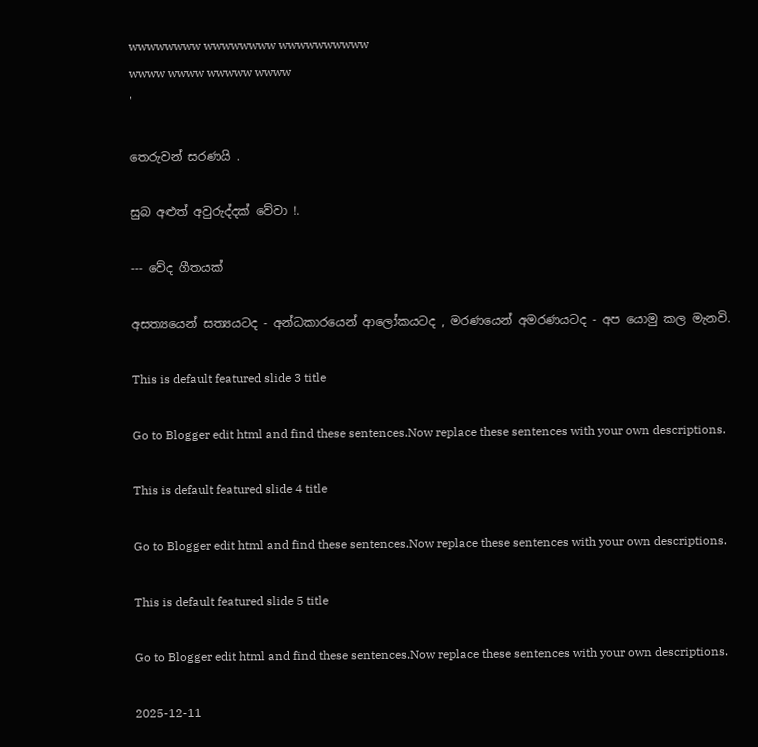wwwwwwww wwwwwwww wwwwwwwwww
wwww wwww wwwww wwww
'

තෙරුවන් සරණයි .

සුබ අළුත් අවුරුද්දක් වේවා !.

--- වේද ගීතයක්

අසත්‍යයෙන් සත්‍යයටද - අන්ධකාරයෙන් ආලෝකයටද , මරණයෙන් අමරණයටද - අප යොමු කල මැනවි.

This is default featured slide 3 title

Go to Blogger edit html and find these sentences.Now replace these sentences with your own descriptions.

This is default featured slide 4 title

Go to Blogger edit html and find these sentences.Now replace these sentences with your own descriptions.

This is default featured slide 5 title

Go to Blogger edit html and find these sentences.Now replace these sentences with your own descriptions.

2025-12-11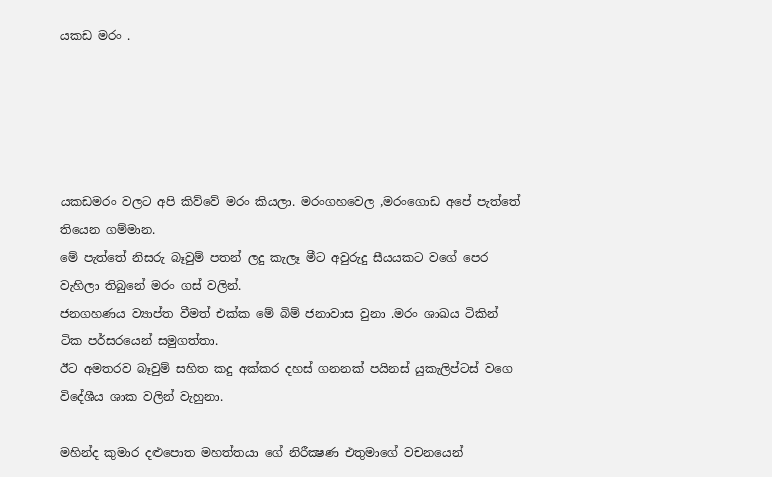යකඩ මරං .





යකඩමරං වලට අපි කිව්වේ මරං කියලා. මරංගහවෙල ,මරංගොඩ අපේ පැත්තේ තියෙන ගම්මාන.
මේ පැත්තේ නිසරු බෑවුම් පතන් ලදු කැලෑ මීට අවුරුදු සීයයකට වගේ පෙර වැහිලා තිබුනේ මරං ගස් වලින්.
ජනගහණය ව්‍යාප්ත වීමත් එක්ක මේ බිම් ජනාවාස වුනා .මරං ශාඛය ටිකින් ටික පර්සරයෙන් සමුගත්තා.
ඊට අමතරව බෑවුම් සහිත කදු අක්කර දහස් ගනනක් පයිනස් යුකැලිප්ටස් වගෙ විදේශීය ශාක වලින් වැහුනා.

මහින්ද කුමාර දළුපොත මහත්තයා ගේ නිරීක්‍ෂණ එතුමාගේ වචනයෙන්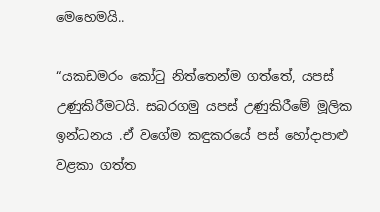මෙහෙමයි..

“යකඩමරං කෝටු නිත්තෙන්ම ගත්තේ, යපස් උණුකිරීමටයි. සබරගමු යපස් උණුකිරීමේ මූලික ඉන්ධනය .ඒ වගේම කඳුකරයේ පස් හෝදාපාළු වළකා ගත්ත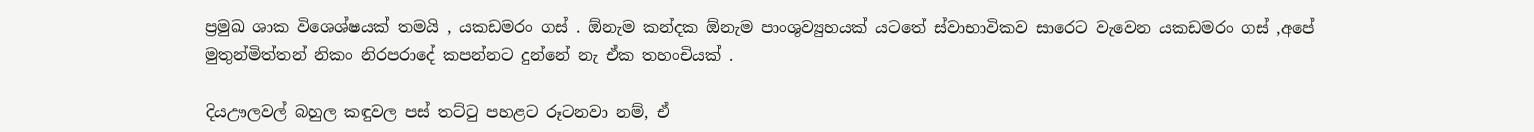ප්‍රමුඛ ශාක විශෙශ්ෂයක් තමයි , යකඩමරං ගස් . ඕනැම කන්දක ඕනැම පාංශුව්‍යුහයක් යටතේ ස්වාභාවිකව සාරෙට වැවෙන යකඩමරං ගස් ,අපේ මුතුන්මිත්තන් නිකං නිරපරාදේ කපන්නට දුන්නේ නැ ඒක තහංචියක් .

දියඌලවල් බහුල කඳුවල පස් තට්ටු පහළට රූටනවා නම්, ඒ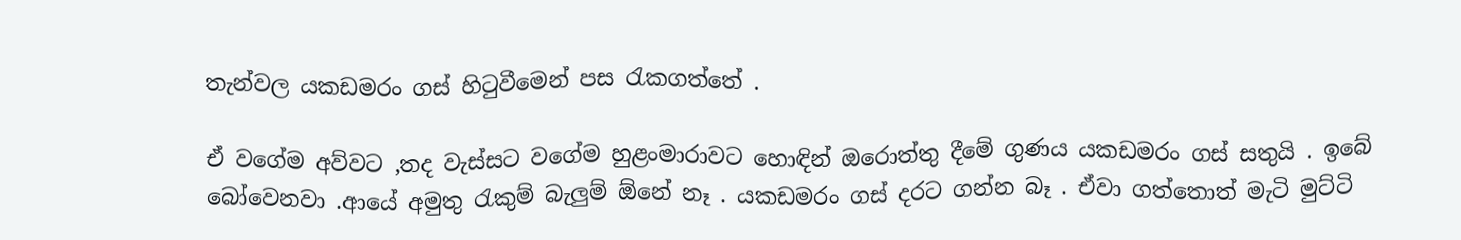තැන්වල යකඩමරං ගස් හිටුවීමෙන් පස රැකගත්තේ .

ඒ වගේම අව්වට ,තද වැස්සට වගේම හුළංමාරාවට හොඳින් ඔරොත්තු දීමේ ගුණය යකඩමරං ගස් සතුයි . ඉබේ බෝවෙනවා .ආයේ අමුතු රැකුම් බැලුම් ඕනේ නෑ . යකඩමරං ගස් දරට ගන්න බෑ . ඒවා ගත්තොත් මැටි මුට්ටි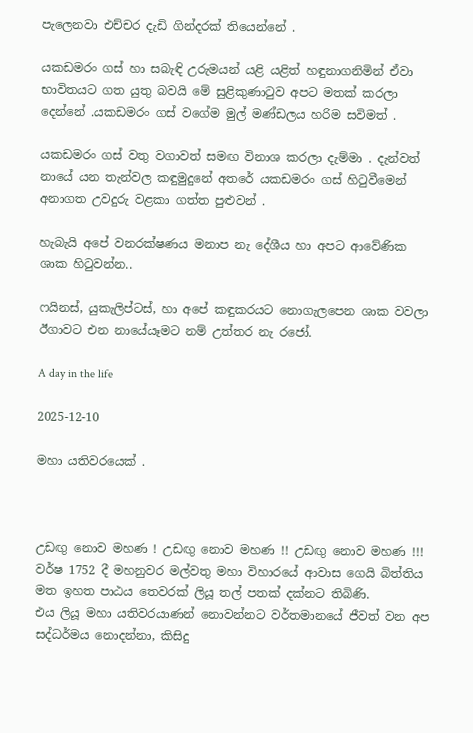පැලෙනවා එච්චර දැඩි ගින්දරක් තියෙන්නේ .

යකඩමරං ගස් හා සබැඳි උරුමයන් යළි යළිත් හඳුනාගනිමින් ඒවා භාවිතයට ගත යුතු බවයි මේ සුළිකුණාටුව අපට මතක් කරලා දෙන්නේ .යකඩමරං ගස් වගේම මුල් මණ්ඩලය හරිම සවිමත් .

යකඩමරං ගස් වතු වගාවත් සමඟ විනාශ කරලා දැම්මා . දැන්වත් නායේ යන තැන්වල කඳුමුදුනේ අතරේ යකඩමරං ගස් හිටුවීමෙන් අනාගත උවදුරු වළකා ගත්ත පුළුවන් .

හැබැයි අපේ වනරක්ෂණය මනාප නැ දේශීය හා අපට ආවේණික ශාක හිටුවන්න..

ෆයිනස්, යුකැලිප්ටස්, හා අපේ කඳුකරයට නොගැලපෙන ශාක වවලා ඊගාවට එන නායේයෑමට නම් උත්තර නැ රජෝ.

A day in the life

2025-12-10

මහා යතිවරයෙක් .



උඩඟු නොව මහණ ! උඩඟු නොව මහණ !! උඩඟු නොව මහණ !!!
වර්ෂ 1752 දී මහනුවර මල්වතු මහා විහාරයේ ආවාස ගෙයි බිත්තිය මත ඉහත පාඨය තෙවරක් ලියූ තල් පතක් දක්නට තිබිණි.
එය ලියූ මහා යතිවරයාණන් නොවන්නට වර්තමානයේ ජීවත් වන අප සද්ධර්මය නොදන්නා, කිසිදු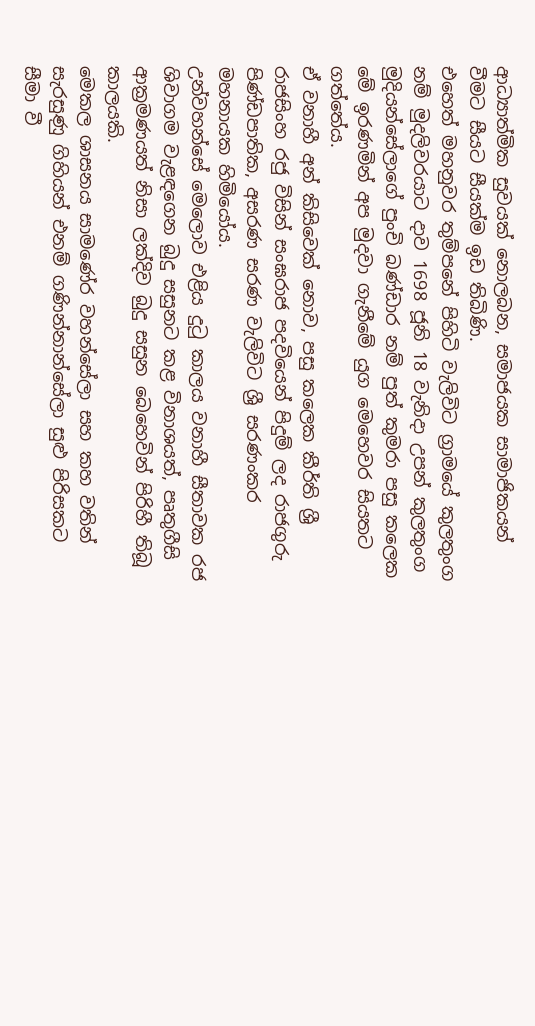ආධ්‍යාත්මික සුවයක් නොලබන, සමාජයක සාමාජිකයන් වීමට සීයට සීයක්ම ඉඩ තිබිණි.
එහෙත් මහනුවර තුම්පනේ පිහිටි වැලිවිට ග්‍රාමයේ කුලතුංග නම් මුදලිවරයාට දාව 1698 ජූනි 18 වැනිදා උපන් කුලතුංග මුදියන්සේලාගේ පුංචි බණ්ඩාර නම් පුත් කුමරා පසු කලෙක මේ ඉරණමින් අප මුදවා ගැනීමේ යුග මෙහෙවර සියතට ගත්තේය.
ඒ වනාහී අන් කිසිවෙක් නොව, පසු කලෙක කීර්ති ශ්‍රී රාජසිංහ රජු විසින් සංඝරාජ පදවියෙන් පිදුම් ලද රාජගුරු පිණ්ඩපාතික, අසරණ සරණ වැලිවිට ශ්‍රී සරණංකර මහනායක හිමියෝය.
උන්වහන්සේ මෙලොව එළිය දුටු කාලය වනාහී සීතාවක රජ ශිවාගම වැළඳගෙන බුදු සසුනට කළ විනාශයත්, පෘතුගීසි ආක්‍රමණයත් නිසා ලක්දිව බුදු සසුන බෙහෙවින් පිරිහී තිබූ කාලයකි.
මෙකල ශාසනය සාමණේර වහන්සේලා සහ කහ වතින් සැරසුණු ගිහියන් එනම් ගණින්නාන්සේලා සුළු පිරිසකට සීමා වී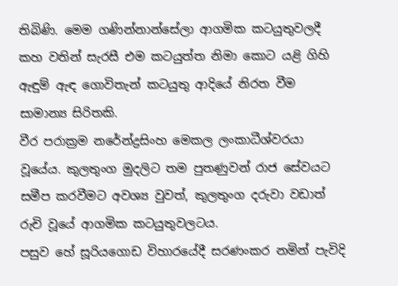තිබිණි. මෙම ගණින්නාන්සේලා ආගමික කටයුතුවලදී කහ වතින් සැරසී එම කටයුත්ත නිමා කොට යළි ගිහි ඇඳුම් ඇඳ ගොවිතැන් කටයුතු ආදියේ නිරත වීම සාමාන්‍ය සිරිතකි.
වීර පරාක්‍රම නරේන්ද්‍රසිංහ මෙකල ලංකාධීශ්වරයා වූයේය. කුලතුංග මුදලිට තම පුතණුවන් රාජ සේවයට සමීප කරවීමට අවශ්‍ය වුවත්, කුලතුංග දරුවා වඩාත් රුචි වූයේ ආගමික කටයුතුවලටය.
පසුව හේ සූරියගොඩ විහාරයේදී සරණංකර නමින් පැවිදි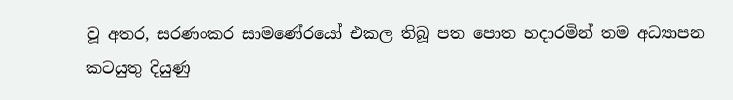වූ අතර, සරණංකර සාමණේරයෝ එකල තිබූ පත පොත හදාරමින් තම අධ්‍යාපන කටයුතු දියුණු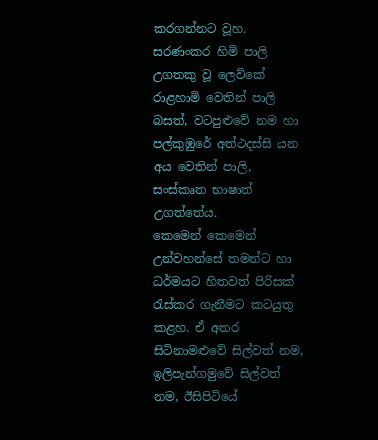කරගන්නට වූහ.
සරණංකර හිමි පාලි උගතකු වූ ලෙව්කේ රාළහාමි වෙතින් පාලි බසත්, වටපුළුවේ නම හා පල්කුඹුරේ අත්ථදස්සි යන අය වෙතින් පාලි, සංස්කෘත භාෂාත් උගත්තේය.
කෙමෙන් කෙමෙන් උන්වහන්සේ තමන්ට හා ධර්මයට හිතවත් පිරිසක් රැස්කර ගැනීමට කටයුතු කළහ. ඒ අතර සිටිනාමළුවේ සිල්වත් නම, ඉලිපැන්ගමුවේ සිල්වත් නම, ඊසිපිටියේ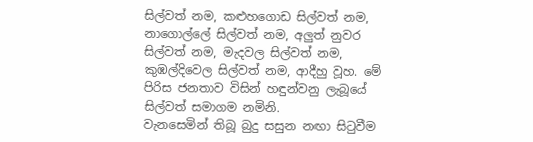සිල්වත් නම, කළුහගොඩ සිල්වත් නම, නාගොල්ලේ සිල්වත් නම, අලුත් නුවර සිල්වත් නම, මැදවල සිල්වත් නම, කුඹල්දිවෙල සිල්වත් නම, ආදීහු වූහ. මේ පිරිස ජනතාව විසින් හඳුන්වනු ලැබූයේ සිල්වත් සමාගම නමිනි.
වැනසෙමින් තිබූ බුදු සසුන නඟා සිටුවීම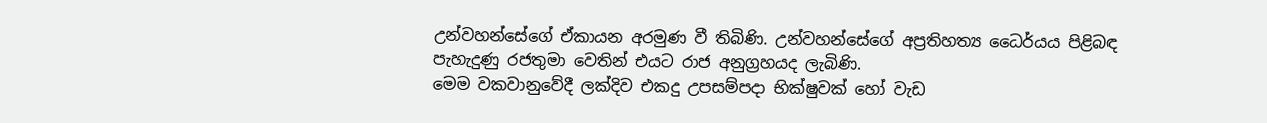උන්වහන්සේගේ ඒකායන අරමුණ වී තිබිණි. උන්වහන්සේගේ අප්‍රතිහත්‍ය ධෛර්යය පිළිබඳ පැහැදුණු රජතුමා වෙතින් එයට රාජ අනුග්‍රහයද ලැබිණි.
මෙම වකවානුවේදී ලක්දිව එකදු උපසම්පදා භික්ෂුවක් හෝ වැඩ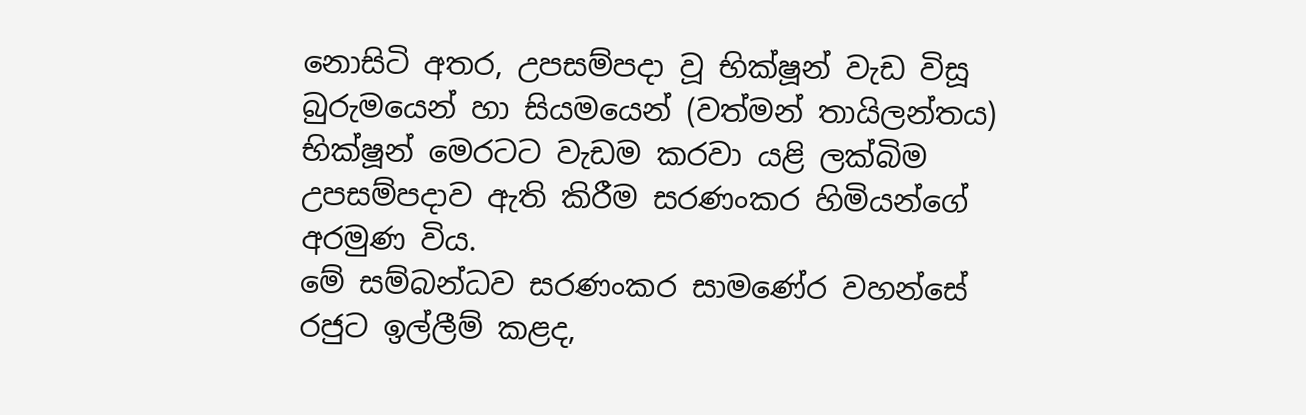නොසිටි අතර, උපසම්පදා වූ භික්ෂූන් වැඩ විසූ බුරුමයෙන් හා සියමයෙන් (වත්මන් තායිලන්තය) භික්ෂූන් මෙරටට වැඩම කරවා යළි ලක්බිම උපසම්පදාව ඇති කිරීම සරණංකර හිමියන්ගේ අරමුණ විය.
මේ සම්බන්ධව සරණංකර සාමණේර වහන්සේ රජුට ඉල්ලීම් කළද,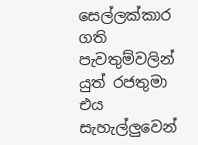සෙල්ලක්කාර ගති පැවතුම්වලින් යුත් රජතුමා එය සැහැල්ලුවෙන්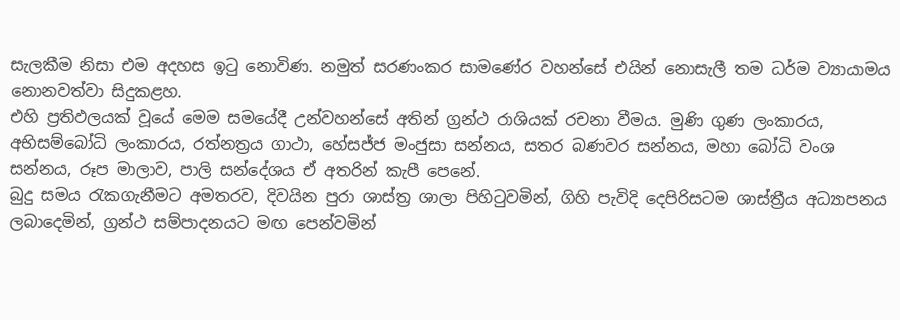සැලකීම නිසා එම අදහස ඉටු නොවිණ. නමුත් සරණංකර සාමණේර වහන්සේ එයින් නොසැලී තම ධර්ම ව්‍යායාමය නොනවත්වා සිදුකළහ.
එහි ප්‍රතිඵලයක් වූයේ මෙම සමයේදී උන්වහන්සේ අතින් ග්‍රන්ථ රාශියක් රචනා වීමය. මුණි ගුණ ලංකාරය, අභිසම්බෝධි ලංකාරය, රත්නත්‍රය ගාථා, හේසජ්ජ මංජුසා සන්නය, සතර බණවර සන්නය, මහා බෝධි වංශ සන්නය, රූප මාලාව, පාලි සන්දේශය ඒ අතරින් කැපී පෙනේ.
බුදු සමය රැකගැනීමට අමතරව, දිවයින පුරා ශාස්ත්‍ර ශාලා පිහිටුවමින්, ගිහි පැවිදි දෙපිරිසටම ශාස්ත්‍රීය අධ්‍යාපනය ලබාදෙමින්, ග්‍රන්ථ සම්පාදනයට මඟ පෙන්වමින්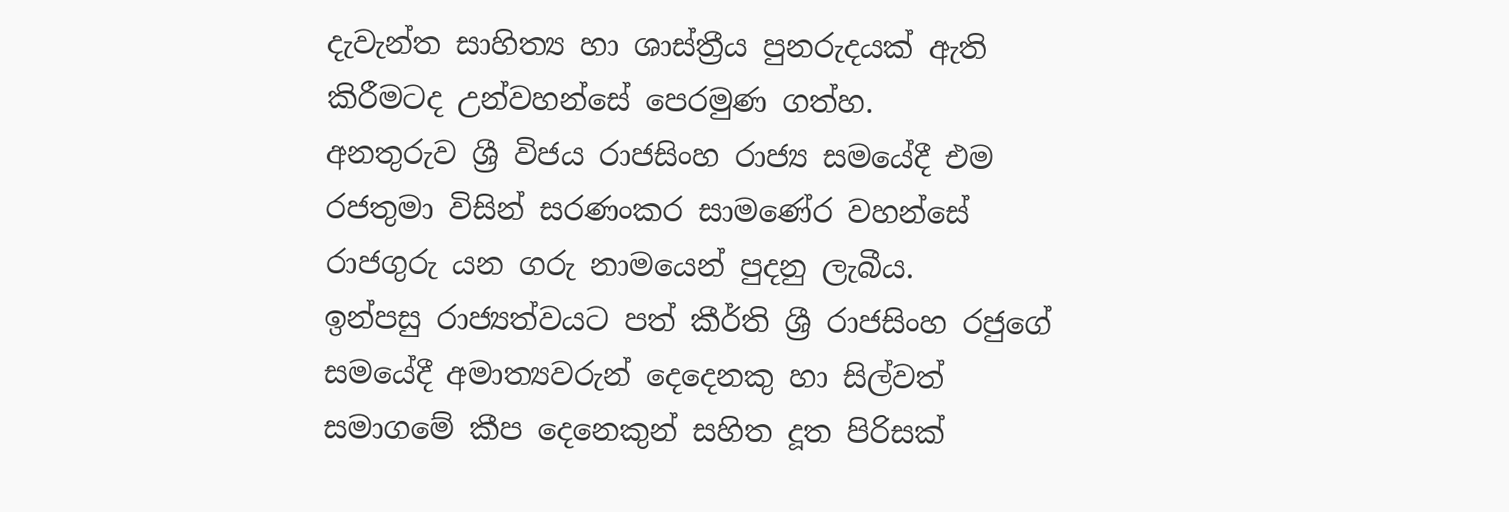දැවැන්ත සාහිත්‍ය හා ශාස්ත්‍රීය පුනරුදයක් ඇති කිරීමටද උන්වහන්සේ පෙරමුණ ගත්හ.
අනතුරුව ශ්‍රී විජය රාජසිංහ රාජ්‍ය සමයේදී එම රජතුමා විසින් සරණංකර සාමණේර වහන්සේ රාජගුරු යන ගරු නාමයෙන් පුදනු ලැබීය.
ඉන්පසු රාජ්‍යත්වයට පත් කීර්ති ශ්‍රී රාජසිංහ රජුගේ සමයේදී අමාත්‍යවරුන් දෙදෙනකු හා සිල්වත් සමාගමේ කීප දෙනෙකුන් සහිත දූත පිරිසක්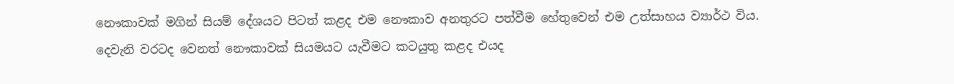නෞකාවක් මගින් සියම් දේශයට පිටත් කළද එම නෞකාව අනතුරට පත්වීම හේතුවෙන් එම උත්සාහය ව්‍යාර්ථ විය.
දෙවැනි වරටද වෙනත් නෞකාවක් සියමයට යැවීමට කටයුතු කළද එයද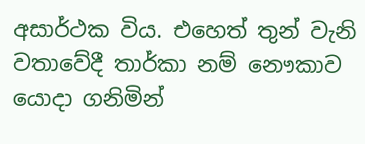අසාර්ථක විය. එහෙත් තුන් වැනි වතාවේදී තාර්කා නම් නෞකාව යොදා ගනිමින්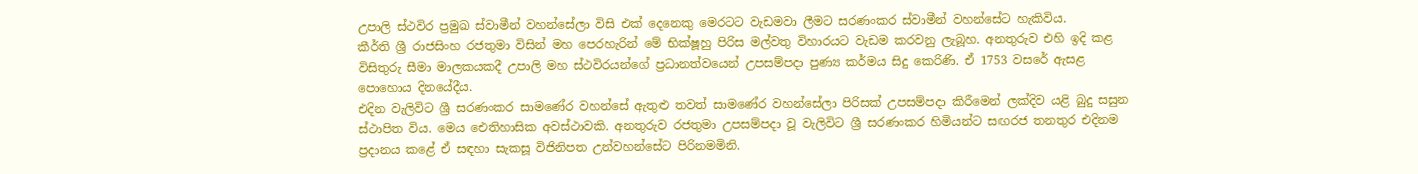උපාලි ස්ථවිර ප්‍රමුඛ ස්වාමීන් වහන්සේලා විසි එක් දෙනෙකු මෙරටට වැඩමවා ලීමට සරණංකර ස්වාමීන් වහන්සේට හැකිවිය.
කීර්ති ශ්‍රී රාජසිංහ රජතුමා විසින් මහ පෙරහැරින් මේ භික්ෂූහු පිරිස මල්වතු විහාරයට වැඩම කරවනු ලැබූහ. අනතුරුව එහි ඉදි කළ විසිතුරු සීමා මාලකයකදී උපාලි මහ ස්ථවිරයන්ගේ ප්‍රධානත්වයෙන් උපසම්පදා පුණ්‍ය කර්මය සිදු කෙරිණි. ඒ 1753 වසරේ ඇසළ පොහොය දිනයේදීය.
එදින වැලිවිට ශ්‍රී සරණංකර සාමණේර වහන්සේ ඇතුළු තවත් සාමණේර වහන්සේලා පිරිසක් උපසම්පදා කිරීමෙන් ලක්දිව යළි බුදු සසුන ස්ථාපිත විය. මෙය ඓතිහාසික අවස්ථාවකි. අනතුරුව රජතුමා උපසම්පදා වූ වැලිවිට ශ්‍රී සරණංකර හිමියන්ට සඟරජ තනතුර එදිනම ප්‍රදානය කළේ ඒ සඳහා සැකසූ විජිනිපත උන්වහන්සේට පිරිනමමිනි.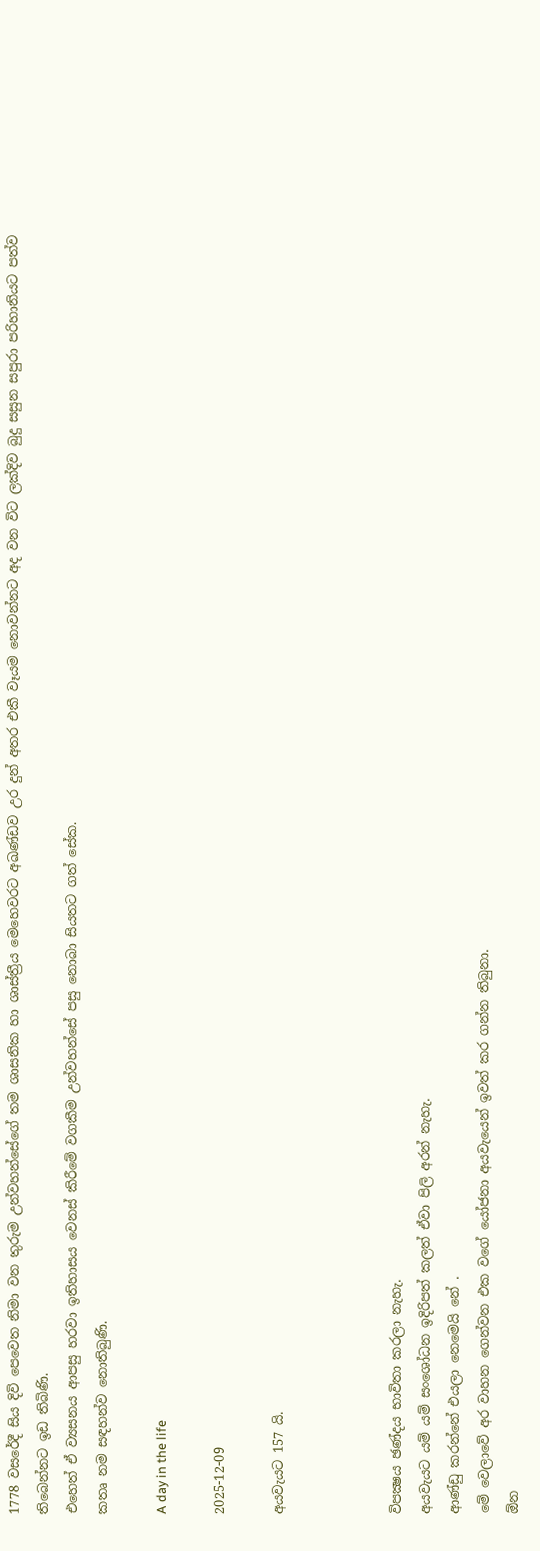1778 වසරේදී සිය දිවි පෙවෙත නිමා වන තුරුම උන්වහන්සේගේ තම ශාසනික හා ශාස්ත්‍රීය මෙහෙවරට අඛණ්ඩව උර දුන් අතර එකී වෑයම නොවන්නට අද වන විට ලක්දිව බුදු සසුන සපුරා පරිහානියට පත්ව තිබෙන්නට ඉඩ තිබිණි.
එහෙත් ඒ ව්‍යසනය ආපසු හරවා ඉතිහාසය වෙනස් කිරීමේ වගකීම උන්වහන්සේ පසු නොබා සියතට ගත් සේක.
කතෘ නම සඳහන්ව නොතිබුණි.

A day in the life

2025-12-09

අයවැයට 157 යි.



විපක්‍ෂය ඡණ්දය භාවිතා කරලා නැහැ.
අයවැයට යම් යම් සංශෝධන ඉදිරිපත් කලත් ඒවා පිලි අරන් නැහැ.
ආණ්ඩු කරන්නේ එයලා නෙමෙයි නේ .
මේ වෙලාවේ අර වාහන ගෙන්වන එක වගේ යෝජනා අයවැයෙන් ඉවත් කර ගන්න තිබුනා.
ඕන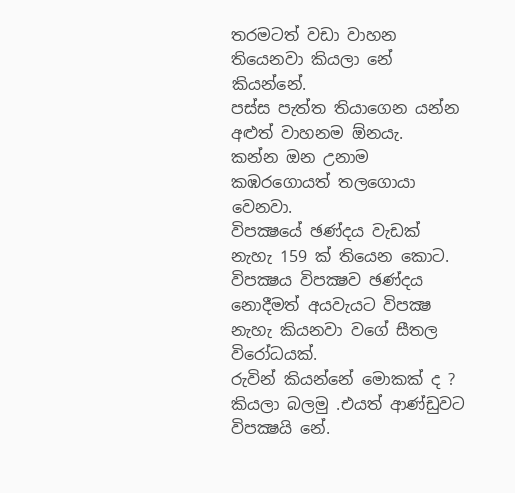තරමටත් වඩා වාහන තියෙනවා කියලා නේ කියන්නේ.
පස්ස පැත්ත තියාගෙන යන්න අළුත් වාහනම ඕනයැ.
කන්න ඔන උනාම කඹරගොයත් තලගොයා වෙනවා.
විපක්‍ෂයේ ඡණ්දය වැඩක් නැහැ 159 ක් තියෙන කොට. විපක්‍ෂය විපක්‍ෂව ඡණ්දය නොදීමත් අයවැයට විපක්‍ෂ නැහැ කියනවා වගේ සීතල විරෝධයක්.
රුවින් කියන්නේ මොකක් ද ?  කියලා බලමු .එයත් ආණ්ඩුවට විපක්‍ෂයි නේ.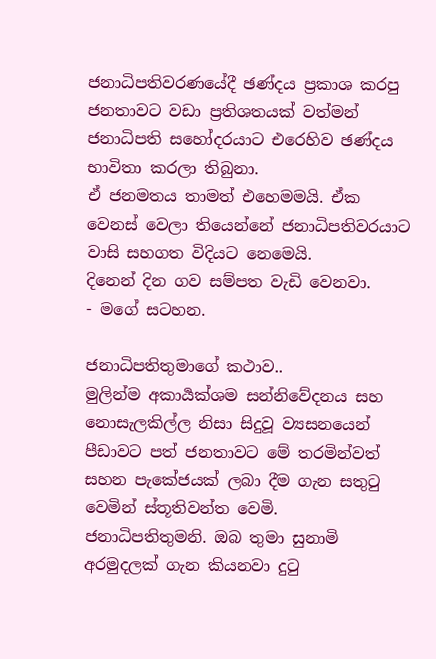ජනාධිපතිවරණයේදී ඡණ්දය ප්‍රකාශ කරපු ජනතාවට වඩා ප්‍රතිශතයක් වත්මන් ජනාධිපති සහෝදරයාට එරෙහිව ඡණ්දය භාවිතා කරලා තිබුනා.
ඒ ජනමතය තාමත් එහෙමමයි. ඒක වෙනස් වෙලා තියෙන්නේ ජනාධිපතිවරයාට වාසි සහගත විදියට නෙමෙයි.
දිනෙන් දින ගව සම්පත වැඩි වෙනවා.
- මගේ සටහන.

ජනාධිපතිතුමාගේ කථාව..
මුලින්ම අකාර්‍යක්ශම සන්නිවේදනය සහ නොසැලකිල්ල නිසා සිදුවූ ව්‍යසනයෙන් පීඩාවට පත් ජනතාවට මේ තරමින්වත් සහන පැකේජයක් ලබා දීම ගැන සතුටු වෙමින් ස්තූතිවන්ත වෙමි.
ජනාධිපතිතුමනි. ඔබ තුමා සුනාමි අරමුදලක් ගැන කියනවා දුටු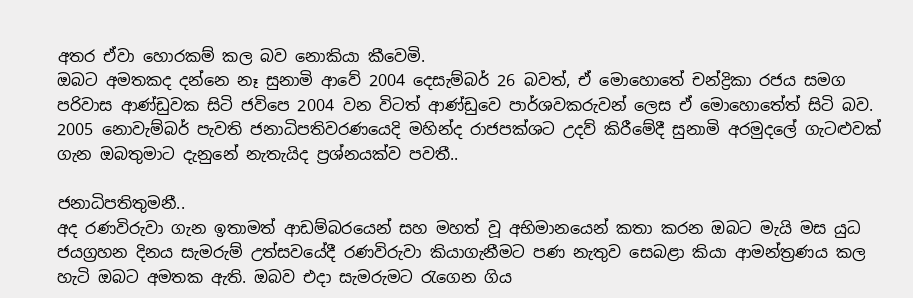අතර ඒවා හොරකම් කල බව නොකියා කීවෙමි.
ඔබට අමතකද දන්නෙ නෑ සුනාමි ආවේ 2004 දෙසැම්බර් 26 බවත්, ඒ මොහොතේ චන්ද්‍රිකා රජය සමග පරිවාස ආණ්ඩුවක සිටි ජවිපෙ 2004 වන විටත් ආණ්ඩුවෙ පාර්ශවකරුවන් ලෙස ඒ මොහොතේත් සිටි බව.
2005 නොවැම්බර් පැවති ජනාධිපතිවරණයෙදි මහින්ද රාජපක්ශට උදව් කිරීමේදී සුනාමි අරමුදලේ ගැටළුවක් ගැන ඔබතුමාට දැනුනේ නැතැයිද ප්‍රශ්නයක්ව පවතී..

ජනාධිපතිතුමනී..
අද රණවිරුවා ගැන ඉතාමත් ආඩම්බරයෙන් සහ මහත් වූ අභිමානයෙන් කතා කරන ඔබට මැයි මස යුධ ජයග්‍රහන දිනය සැමරුම් උත්සවයේදී රණවිරුවා කියාගැනීමට පණ නැතුව සෙබළා කියා ආමන්ත්‍රණය කල හැටි ඔබට අමතක ඇති. ඔබව එදා සැමරුමට රැගෙන ගිය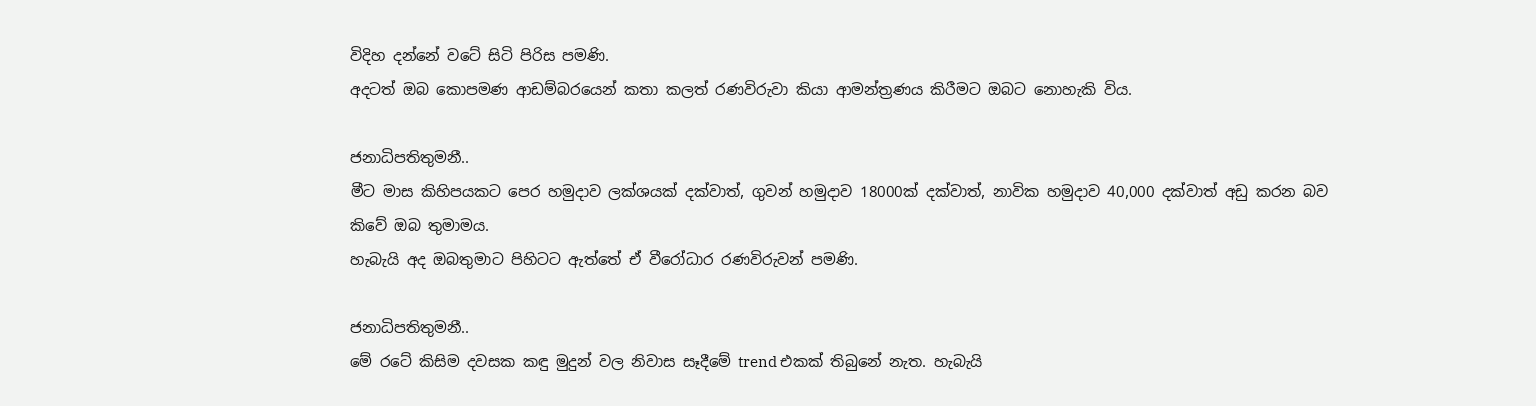විදිහ දන්නේ වටේ සිටි පිරිස පමණි.
අදටත් ඔබ කොපමණ ආඩම්බරයෙන් කතා කලත් රණවිරුවා කියා ආමන්ත්‍රණය කිරීමට ඔබට නොහැකි විය.

ජනාධිපතිතුමනී..
මීට මාස කිහිපයකට පෙර හමුදාව ලක්ශයක් දක්වාත්, ගුවන් හමුදාව 18000ක් දක්වාත්, නාවික හමුදාව 40,000 දක්වාත් අඩු කරන බව කිවේ ඔබ තුමාමය.
හැබැයි අද ඔබතුමාට පිහිටට ඇත්තේ ඒ වීරෝධාර රණවිරුවන් පමණි.

ජනාධිපතිතුමනී..
මේ රටේ කිසිම දවසක කඳු මුදුන් වල නිවාස සෑදීමේ trend එකක් තිබුනේ නැත. හැබැයි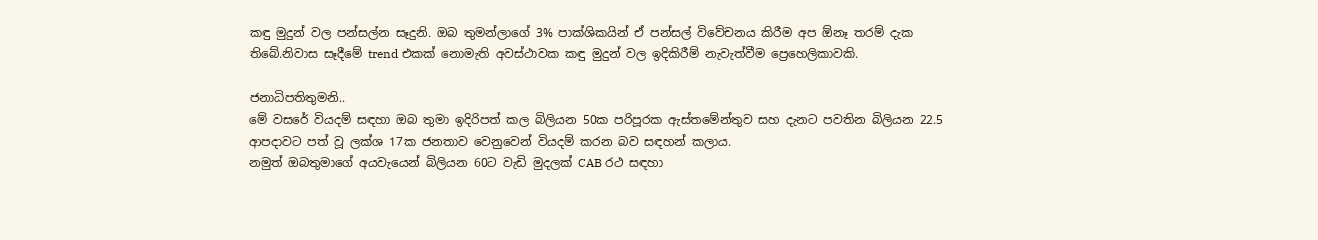කඳු මුදුන් වල පන්සල්න සෑදුනි. ඔබ තුමන්ලාගේ 3% පාක්ශිකයින් ඒ පන්සල් විවේචනය කිරීම අප ඕනෑ තරම් දැක තිබේ.නිවාස සෑදීමේ trend එකක් නොමැති අවස්ථාවක කඳු මුදුන් වල ඉදිකිරීම් නැවැත්වීම ප්‍රෙහෙලිකාවකි.

ජනාධිපතිතුමනි..
මේ වසරේ වියදම් සඳහා ඔබ තුමා ඉදිරිපත් කල බිලියන 50ක පරිපූරක ඇස්තමේන්තුව සහ දැනට පවතින බිලියන 22.5 ආපදාවට පත් වූ ලක්ශ 17ක ජනතාව වෙනුවෙන් වියදම් කරන බව සඳහන් කලාය.
නමුත් ඔබතුමාගේ අයවැයෙන් බිලියන 60ට වැඩි මුදලක් CAB රථ සඳහා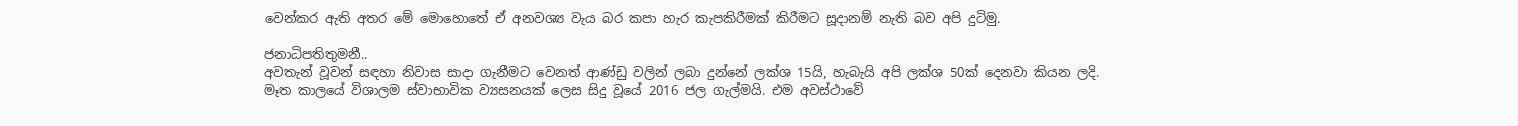වෙන්කර ඇති අතර මේ මොහොතේ ඒ අනවශ්‍ය වැය බර කපා හැර කැපකිරීමක් කිරීමට සූදානම් නැති බව අපි දුටිමු.

ජනාධිපතිතුමනී..
අවතැන් වූවන් සඳහා නිවාස සාදා ගැනීමට වෙනත් ආණ්ඩු වලින් ලබා දුන්නේ ලක්ශ 15යි, හැබැයි අපි ලක්ශ 50ක් දෙනවා කියන ලදි.
මෑත කාලයේ විශාලම ස්වාභාවික ව්‍යසනයක් ලෙස සිදු වූයේ 2016 ජල ගැල්මයි. එම අවස්ථාවේ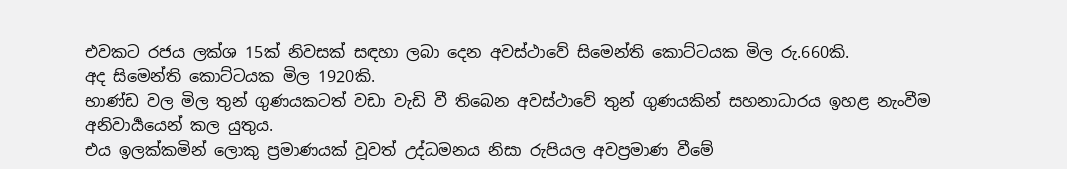එවකට රජය ලක්ශ 15ක් නිවසක් සඳහා ලබා දෙන අවස්ථාවේ සිමෙන්ති කොට්ටයක මිල රු.660කි.
අද සිමෙන්ති කොට්ටයක මිල 1920කි.
භාණ්ඩ වල මිල තුන් ගුණයකටත් වඩා වැඩි වී තිබෙන අවස්ථාවේ තුන් ගුණයකින් සහනාධාරය ඉහළ නැංවීම අනිවාර්‍යයෙන් කල යුතුය.
එය ඉලක්කමින් ලොකු ප්‍රමාණයක් වූවත් උද්ධමනය නිසා රුපියල අවප්‍රමාණ වීමේ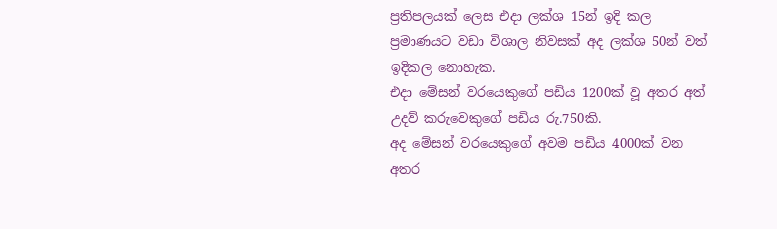ප්‍රතිපලයක් ලෙස එදා ලක්ශ 15න් ඉදි කල ප්‍රමාණයට වඩා විශාල නිවසක් අද ලක්ශ 50න් වත් ඉදිකල නොහැක.
එදා මේසන් වරයෙකුගේ පඩිය 1200ක් වූ අතර අත් උදව් කරුවෙකුගේ පඩිය රු.750කි.
අද මේසන් වරයෙකුගේ අවම පඩිය 4000ක් වන අතර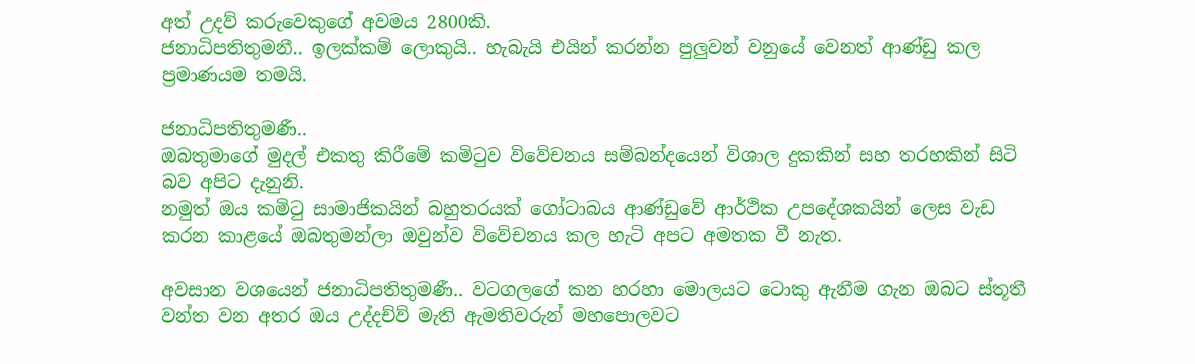අත් උදව් කරුවෙකුගේ අවමය 2800කි.
ජනාධිපතිතුමනී.. ඉලක්කම් ලොකුයි.. හැබැයි එයින් කරන්න පුලුවන් වනුයේ වෙනත් ආණ්ඩු කල ප්‍රමාණයම තමයි.

ජනාධිපතිතුමණී..
ඔබතුමාගේ මුදල් එකතු කිරීමේ කමිටුව විවේචනය සම්බන්දයෙන් විශාල දුකකින් සහ තරහකින් සිටි බව අපිට දැනුනි.
නමුත් ඔය කමිටු සාමාජිකයින් බහුතරයක් ගෝටාබය ආණ්ඩුවේ ආර්ථික උපදේශකයින් ලෙස වැඩ කරන කාළයේ ඔබතුමන්ලා ඔවුන්ව විවේචනය කල හැටි අපට අමතක වී නැත.

අවසාන වශයෙන් ජනාධිපතිතුමණී.. වටගලගේ කන හරහා මොලයට ටොකු ඇනීම ගැන ඔබට ස්තූතී වන්ත වන අතර ඔය උද්දච්ව් මැති ඇමතිවරුන් මහපොලවට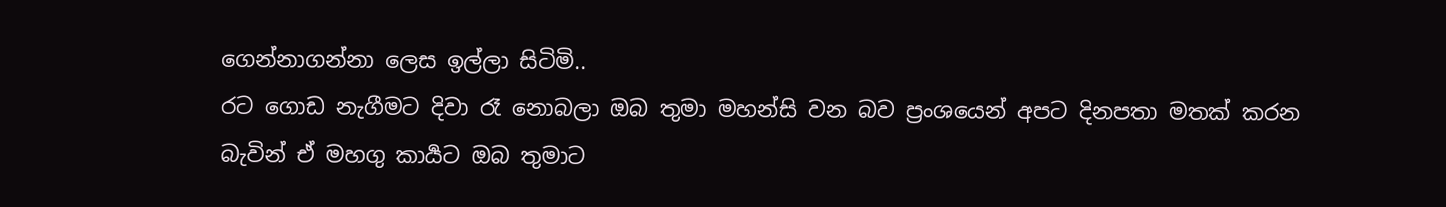ගෙන්නාගන්නා ලෙස ඉල්ලා සිටිමි..
රට ගොඩ නැගීමට දිවා රෑ නොබලා ඔබ තුමා මහන්සි වන බව ප්‍රංශයෙන් අපට දිනපතා මතක් කරන බැවින් ඒ මහගු කාර්‍යට ඔබ තුමාට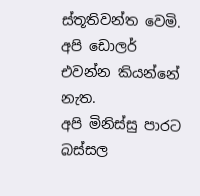ස්තූතිවන්ත වෙමි.
අපි ඩොලර් එවන්න කියන්නේ නැත.
අපි මිනිස්සු පාරට බස්සල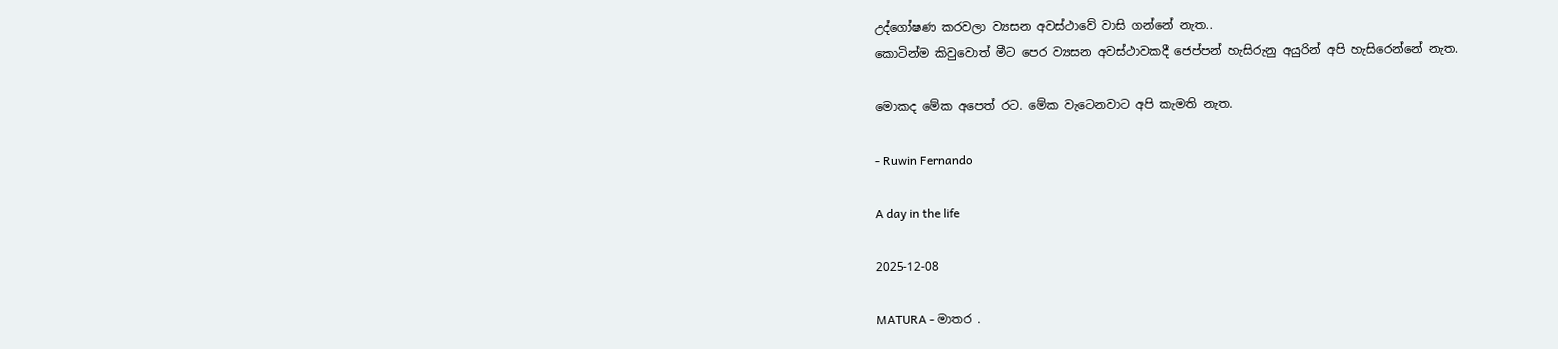උද්ගෝෂණ කරවලා ව්‍යසන අවස්ථාවේ වාසි ගන්නේ නැත..
කොටින්ම කිවුවොත් මීට පෙර ව්‍යසන අවස්ථාවකදී ජෙප්පන් හැසිරුනු අයුරින් අපි හැසිරෙන්නේ නැත.

මොකද මේක අපෙත් රට. මේක වැටෙනවාට අපි කැමති නැත.

- Ruwin Fernando

A day in the life

2025-12-08

MATURA - මාතර .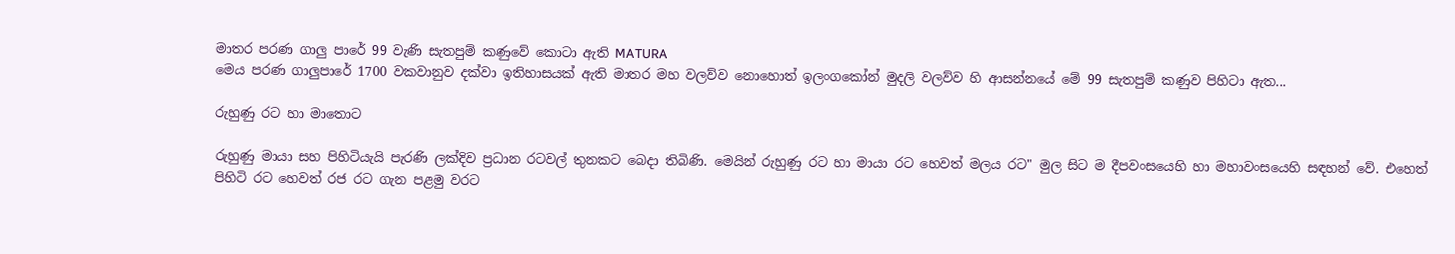මාතර පරණ ගාලු පාරේ 99 වැණි සැතපුම් කණුවේ කොටා ඇති MATURA
මෙය පරණ ගාලුපාරේ 1700 වකවානුව දක්වා ඉතිහාසයක් ඇති මාතර මහ වලව්ව නොහොත් ඉලංගකෝන් මුදලි වලව්ව හි ආසන්නයේ මේ 99 සැතපුම් කණුව පිහිටා ඇත...

රුහුණු රට හා මාතොට

රුහුණු මායා සහ පිහිටියැයි පැරණි ලක්දිව ප්‍රධාන රටවල් තුනකට බෙදා තිබිණි. මෙයින් රුහුණු රට හා මායා රට හෙවත් මලය රට" මුල සිට ම දීපවංසයෙහි හා මහාවංසයෙහි සඳහන් වේ. එහෙත් පිහිටි රට හෙවත් රජ රට ගැන පළමු වරට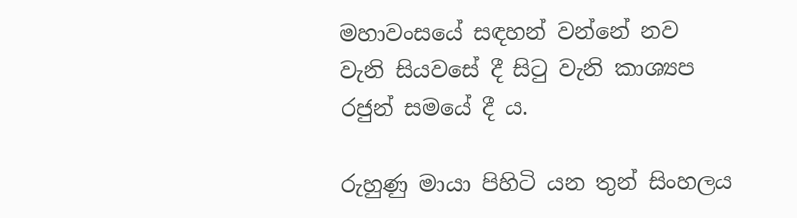මහාවංසයේ සඳහන් වන්නේ නව වැනි සියවසේ දී සිටු වැනි කාශ්‍යප රජුන් සමයේ දී ය.

රුහුණු මායා පිහිටි යන තුන් සිංහලය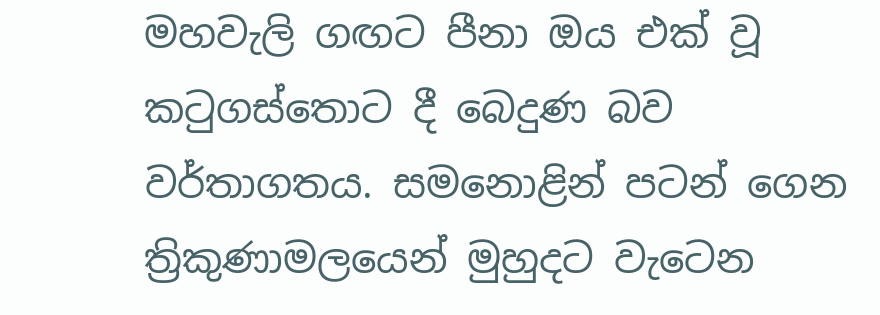මහවැලි ගඟට පීනා ඔය එක් වූ කටුගස්තොට දී බෙදුණ බව වර්තාගතය. සමනොළින් පටන් ගෙන ත්‍රිකුණාමලයෙන් මුහුදට වැටෙන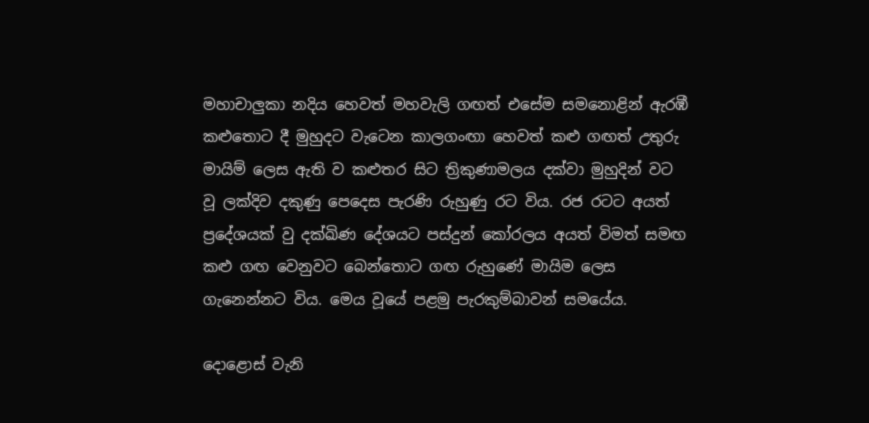මහාචාලුකා නදිය හෙවත් මහවැලි ගඟත් එසේම සමනොළින් ඇරඹී කළුතොට දී මුහුදට වැටෙන කාලගංඟා හෙවත් කළු ගඟත් උතුරු මායිම් ලෙස ඇති ව කළුතර සිට ත්‍රිකුණාමලය දක්වා මුහුදින් වට වූ ලක්දිව දකුණු පෙදෙස පැරණි රුහුණු රට විය. රජ රටට අයත් ප්‍රදේශයක් වු දක්ඛිණ දේශයට පස්දුන් කෝරලය අයත් විමත් සමඟ කළු ගඟ වෙනුවට බෙන්තොට ගඟ රුහුණේ මායිම ලෙස ගැනෙන්නට විය. මෙය වූයේ පළමු පැරකුම්බාවන් සමයේය.

දොළොස් වැනි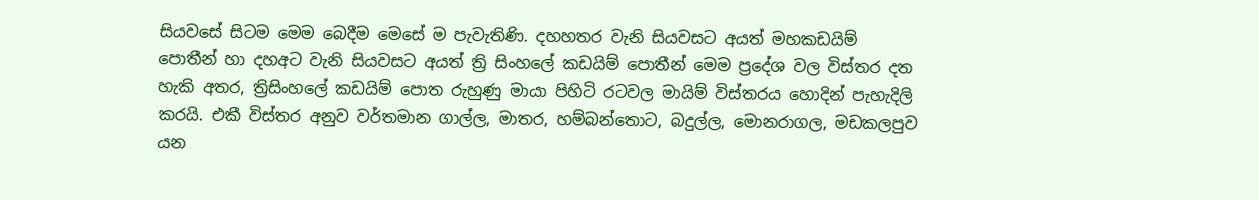සියවසේ සිටම මෙම බෙදීම මෙසේ ම පැවැතිණි. දහහතර වැනි සියවසට අයත් මහකඩයිම් පොතීන් හා දහඅට වැනි සියවසට අයත් ත්‍රි සිංහලේ කඩයිම් පොතීන් මෙම ප්‍රදේශ වල විස්තර දත හැකි අතර, ත්‍රිසිංහලේ කඩයිම් පොත රුහුණු මායා පිහිටි රටවල මායිම් විස්තරය හොදින් පැහැදිලි කරයි. එකී විස්තර අනුව වර්තමාන ගාල්ල, මාතර, හම්බන්තොට, බදුල්ල, මොනරාගල, මඩකලපුව යන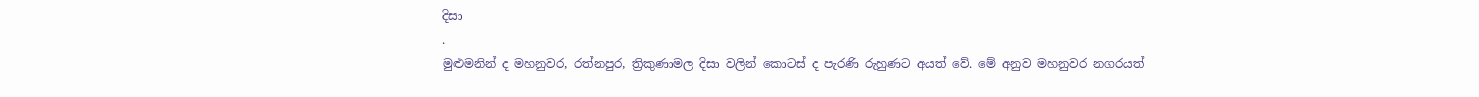දිසා
.
මුළුමනින් ද මහනුවර, රත්නපුර, ත්‍රිකුණාමල දිසා වලින් කොටස් ද පැරණි රුහුණට අයත් වේ. මේ අනුව මහනුවර නගරයත්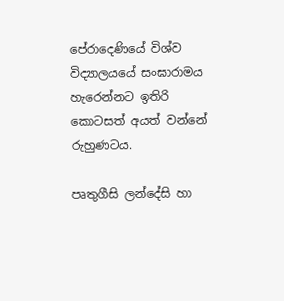පේරාදෙණියේ විශ්ව විද්‍යාලයයේ සංඝාරාමය හැරෙන්නට ඉතිරි කොටසත් අයත් වන්නේ රුහුණටය.

පෘතුගීසි ලන්දේසි හා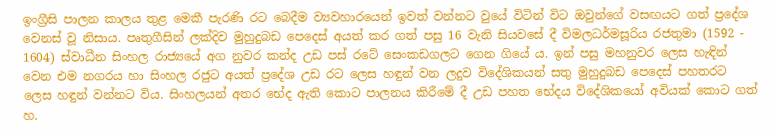ඉංග්‍රීසි පාලන කාලය තුළ මෙකී පැරණි රට බෙදීම ව්‍යවහාරයෙන් ඉවත් වන්නට වුයේ විටින් විට ඔවුන්ගේ වසඟයට ගත් ප්‍රදේශ වෙනස් වූ නිසාය. පෘතුගීසින් ලක්දිව මුහුදුබඩ පෙදෙස් අයත් කර ගත් පසු 16 වැනි සියවසේ දී විමලධර්මසූරිය රජතුමා (1592 - 1604) ස්වාධීන සිංහල රාජ්‍යයේ අග නුවර කන්ද උඩ පස් රටේ සෙංකඩගලට ගෙන ගියේ ය. ඉන් පසු මහනුවර ලෙස හැඳින් වෙන එම නගරය හා සිංහල රජුට අයත් ප්‍රදේශ උඩ රට ලෙස හඳුන් වන ලදුව විදේශිකයන් සතු මුහුදුබඩ පෙදෙස් පහතරට ලෙස හඳුන් වන්නට විය. සිංහලයන් අතර භේද ඇති කොට පාලනය කිරීමේ දී උඩ පහත භේදය විදේශිකයෝ අවියක් කොට ගත් හ.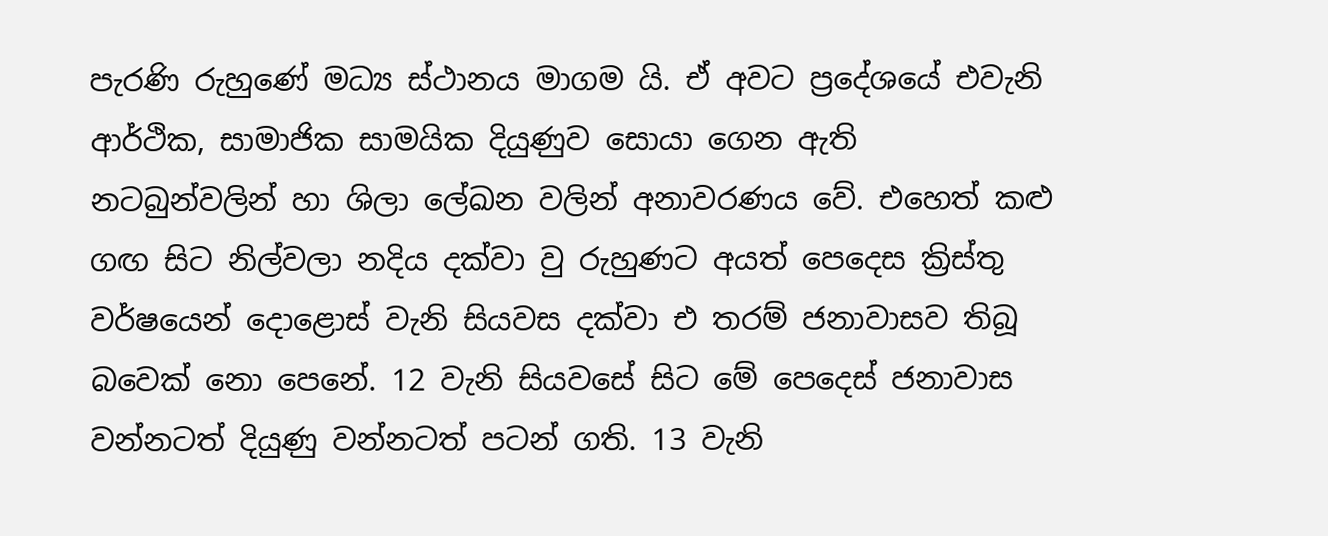පැරණි රුහුණේ මධ්‍ය ස්ථානය මාගම යි. ඒ අවට ප්‍රදේශයේ එවැනි ආර්ථික, සාමාජික සාමයික දියුණුව සොයා ගෙන ඇති නටබුන්වලින් හා ශිලා ලේඛන වලින් අනාවරණය වේ. එහෙත් කළු ගඟ සිට නිල්වලා නදිය දක්වා වු රුහුණට අයත් පෙදෙස ක්‍රිස්තු වර්ෂයෙන් දොළොස් වැනි සියවස දක්වා එ තරම් ජනාවාසව තිබූ බවෙක් නො පෙනේ. 12 වැනි සියවසේ සිට මේ පෙදෙස් ජනාවාස වන්නටත් දියුණු වන්නටත් පටන් ගති. 13 වැනි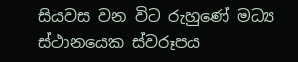සියවස වන විට රුහුණේ මධ්‍ය ස්ථානයෙක ස්වරූපය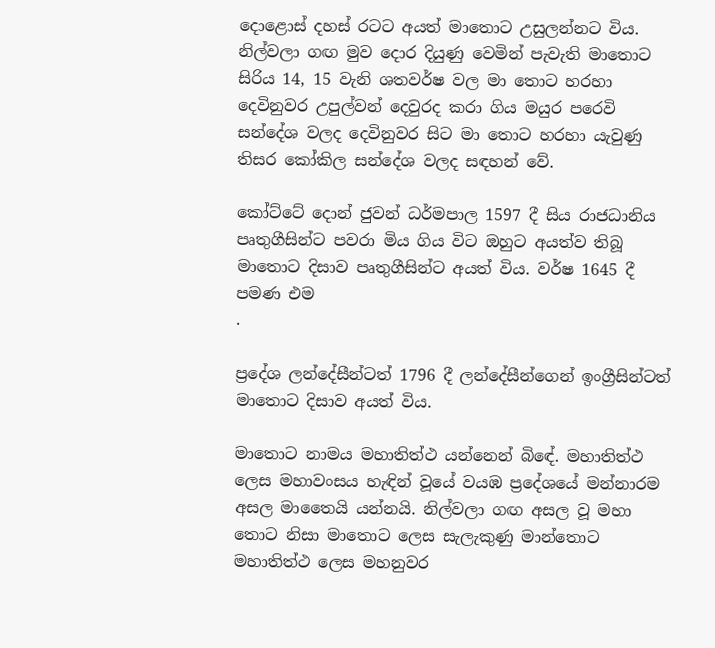දොළොස් දහස් රටට අයත් මාතොට උසුලන්නට විය. නිල්වලා ගඟ මුව දොර දියුණු වෙමින් පැවැති මාතොට සිරිය 14, 15 වැනි ශතවර්ෂ වල මා තොට හරහා දෙවිනුවර උපුල්වන් දෙවුරද කරා ගිය මයුර පරෙවි සන්දේශ වලද දෙවිනුවර සිට මා තොට හරහා යැවුණු තිසර කෝකිල සන්දේශ වලද සඳහන් වේ.

කෝට්ටේ දොන් ජුවන් ධර්මපාල 1597 දී සිය රාජධානිය පෘතුගීසින්ට පවරා මිය ගිය විට ඔහුට අයත්ව තිබූ මාතොට දිසාව පෘතුගීසින්ට අයත් විය. වර්ෂ 1645 දී පමණ එම
.

ප්‍රදේශ ලන්දේසීන්ටත් 1796 දී ලන්දේසීන්ගෙන් ඉංග්‍රීසින්ටත් මාතොට දිසාව අයත් විය.

මාතොට නාමය මහාතිත්ථ යන්නෙන් බිඳේ. මහාතිත්ථ ලෙස මහාවංසය හැඳින් වූයේ වයඹ ප්‍රදේශයේ මන්නාරම අසල මාතෛයි යන්නයි. නිල්වලා ගඟ අසල වූ මහා තොට නිසා මාතොට ලෙස සැලැකුණු මාන්තොට මහාතිත්ථ ලෙස මහනුවර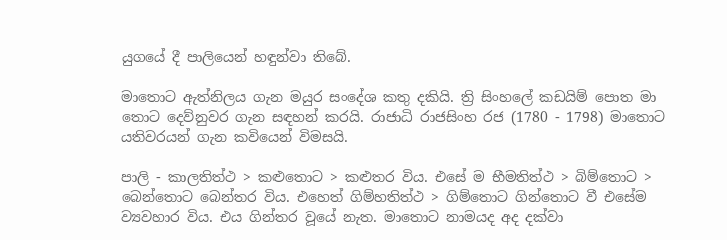යුගයේ දී පාලියෙන් හඳුන්වා තිබේ.

මාතොට ඇත්නිලය ගැන මයුර සංදේශ කතු දකියි. ත්‍රි සිංහලේ කඩයිම් පොත මා තොට දෙව්නුවර ගැන සඳහන් කරයි. රාජාධි රාජසිංහ රජ (1780 - 1798) මාතොට යතිවරයන් ගැන කවියෙන් විමසයි.

පාලි - කාලතිත්ථ > කළුතොට > කළුතර විය. එසේ ම භීමතිත්ථ > බිම්තොට > බෙන්තොට බෙන්තර විය. එහෙත් ගිම්හතිත්ථ > ගිම්තොට ගින්තොට වී එසේම ව්‍යවහාර විය. එය ගින්තර වූයේ නැත. මාතොට නාමයද අද දක්වා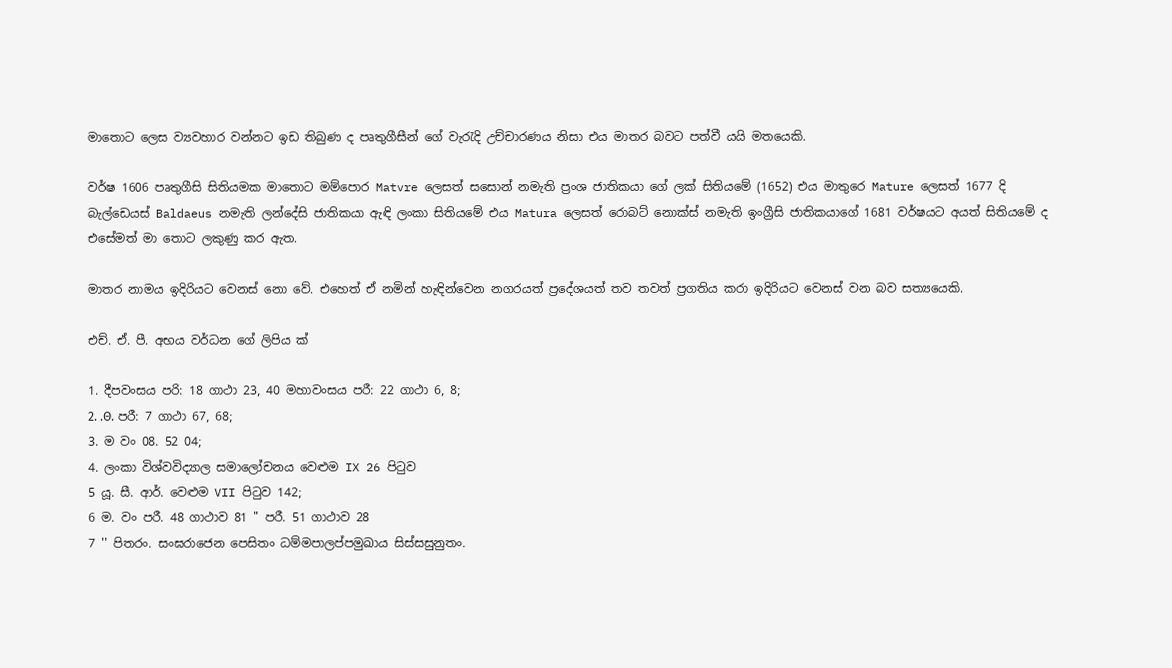මාතොට ලෙස ව්‍යවහාර වන්නට ඉඩ තිබුණ ද පෘතුගීසීන් ගේ වැරැදි උච්චාරණය නිසා එය මාතර බවට පත්වී යයි මතයෙකි.

වර්ෂ 1606 පෘතුගීසි සිතියමක මාතොට මම්පොර Matvre ලෙසත් සසොන් නමැති ප්‍රංශ ජාතිකයා ගේ ලක් සිතියමේ (1652) එය මාතුරෙ Mature ලෙසත් 1677 දි බැල්ඩෙයස් Baldaeus නමැති ලන්දේසි ජාතිකයා ඇඳි ලංකා සිතියමේ එය Matura ලෙසත් රොබට් නොක්ස් නමැති ඉංග්‍රීසි ජාතිකයාගේ 1681 වර්ෂයට අයත් සිතියමේ ද එසේමත් මා තොට ලකුණු කර ඇත.

මාතර නාමය ඉදිරියට වෙනස් නො වේ. එහෙත් ඒ නමින් හැඳින්වෙන නගරයත් ප්‍රදේශයත් තව තවත් ප්‍රගතිය කරා ඉදිරියට වෙනස් වන බව සත්‍යයෙකි.

එච්. ඒ. පී. අභය වර්ධන ගේ ලිපිය ක්

1. දීපවංසය පරි: 18 ගාථා 23, 40 මහාවංසය පරී: 22 ගාථා 6, 8;
2. .Θ. පරී: 7 ගාථා 67, 68;
3. ම වං 08. 52 04;
4. ලංකා විශ්වවිද්‍යාල සමාලෝචනය වෙළුම IX 26 පිටුව
5 යූ. සී. ආර්. වෙළුම VII පිටුව 142;
6 ම. වං පරී. 48 ගාථාව 81 " පරී. 51 ගාථාව 28
7 '' පිතරං. සංඝරාජෙන පෙසිතං ධම්මපාලප්පමුඛාය සිස්සසුනුතං.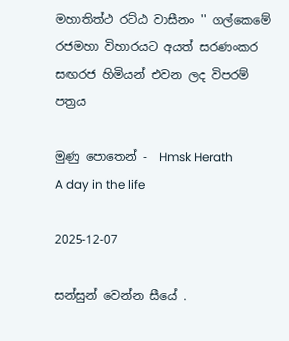මහාතිත්ථ රට්ඨ වාසීනං '' ගල්කෙමේ රජමහා විහාරයට අයත් සරණංකර සඟරජ හිමියන් එවන ලද විපරම් පත්‍රය

මුණු පොතෙන් -  Hmsk Herath
A day in the life

2025-12-07

සන්සුන් වෙන්න සීයේ .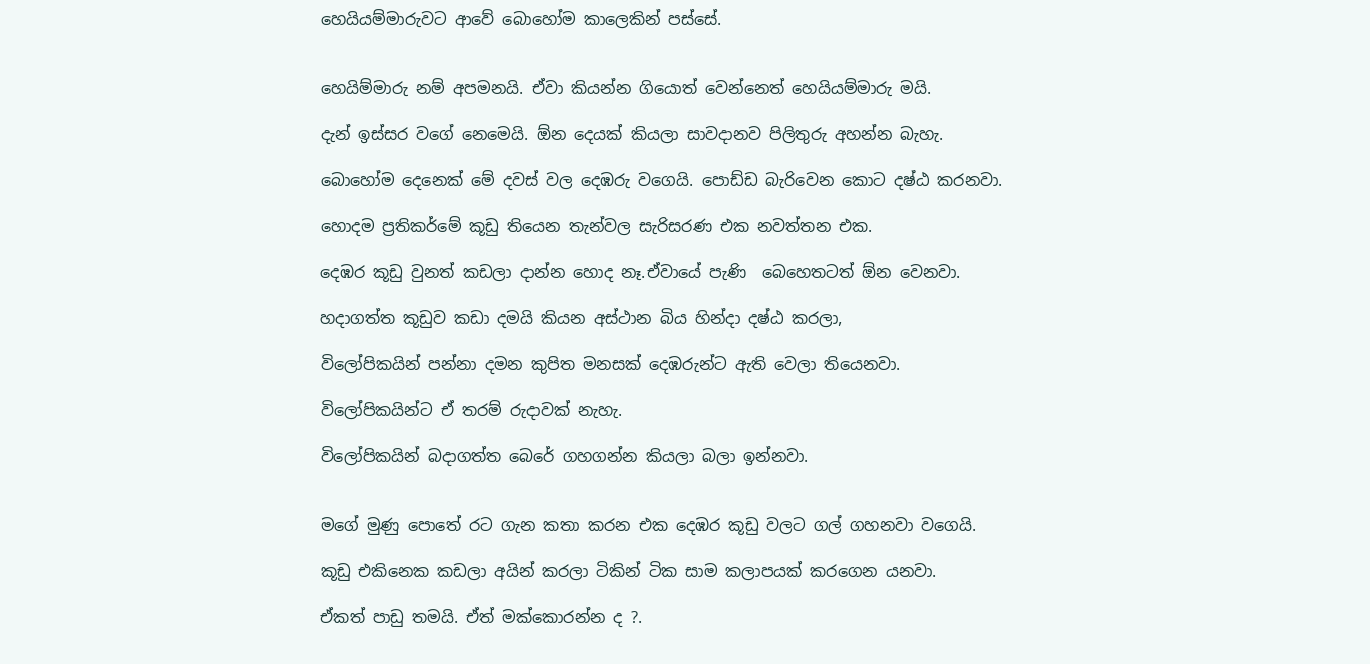හෙයියම්මාරුවට ආවේ බොහෝම කාලෙකින් පස්සේ.


හෙයිම්මාරු නම් අපමනයි. ඒවා කියන්න ගියොත් වෙන්නෙත් හෙයියම්මාරු මයි.

දැන් ඉස්සර වගේ නෙමෙයි. ඕන දෙයක් කියලා සාවදානව පිලිතුරු අහන්න බැහැ.

බොහෝම දෙනෙක් මේ දවස් වල දෙඹරු වගෙයි. පොඩ්ඩ බැරිවෙන කොට දෂ්ඨ කරනවා.

හොදම ප්‍රතිකර්මේ කූඩු තියෙන තැන්වල සැරිසරණ එක නවත්තන එක.

දෙඹර කූඩු වුනත් කඩලා දාන්න හොද නෑ.ඒවායේ පැණි  බෙහෙතටත් ඕන වෙනවා.

හදාගත්ත කූඩුව කඩා දමයි කියන අස්ථාන බිය හින්දා දෂ්ඨ කරලා,

විලෝපිකයින් පන්නා දමන කුපිත මනසක් දෙඹරුන්ට ඇති වෙලා තියෙනවා.

විලෝපිකයින්ට ඒ තරම් රුදාවක් නැහැ.

විලෝපිකයින් බදාගත්ත බෙරේ ගහගන්න කියලා බලා ඉන්නවා.


මගේ මුණු පොතේ රට ගැන කතා කරන එක දෙඹර කූඩු වලට ගල් ගහනවා වගෙයි.

කූඩු එකිනෙක කඩලා අයින් කරලා ටිකින් ටික සාම කලාපයක් කරගෙන යනවා.

ඒකත් පාඩු තමයි. ඒත් මක්කොරන්න ද ?.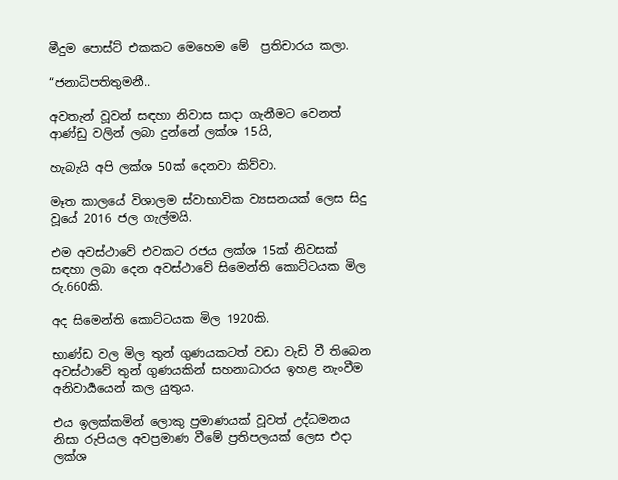මීදුම පොස්ට් එකකට මෙහෙම මේ  ප්‍රතිචාරය කලා.

“ජනාධිපතිතුමනී..

අවතැන් වූවන් සඳහා නිවාස සාදා ගැනීමට වෙනත් ආණ්ඩු වලින් ලබා දුන්නේ ලක්ශ 15යි,

හැබැයි අපි ලක්ශ 50ක් දෙනවා කිව්වා.

මෑත කාලයේ විශාලම ස්වාභාවික ව්‍යසනයක් ලෙස සිදු වූයේ 2016 ජල ගැල්මයි.

එම අවස්ථාවේ එවකට රජය ලක්ශ 15ක් නිවසක් සඳහා ලබා දෙන අවස්ථාවේ සිමෙන්ති කොට්ටයක මිල රු.660කි.

අද සිමෙන්ති කොට්ටයක මිල 1920කි.

භාණ්ඩ වල මිල තුන් ගුණයකටත් වඩා වැඩි වී තිබෙන අවස්ථාවේ තුන් ගුණයකින් සහනාධාරය ඉහළ නැංවීම අනිවාර්‍යයෙන් කල යුතුය.

එය ඉලක්කමින් ලොකු ප්‍රමාණයක් වූවත් උද්ධමනය නිසා රුපියල අවප්‍රමාණ වීමේ ප්‍රතිපලයක් ලෙස එදා ලක්ශ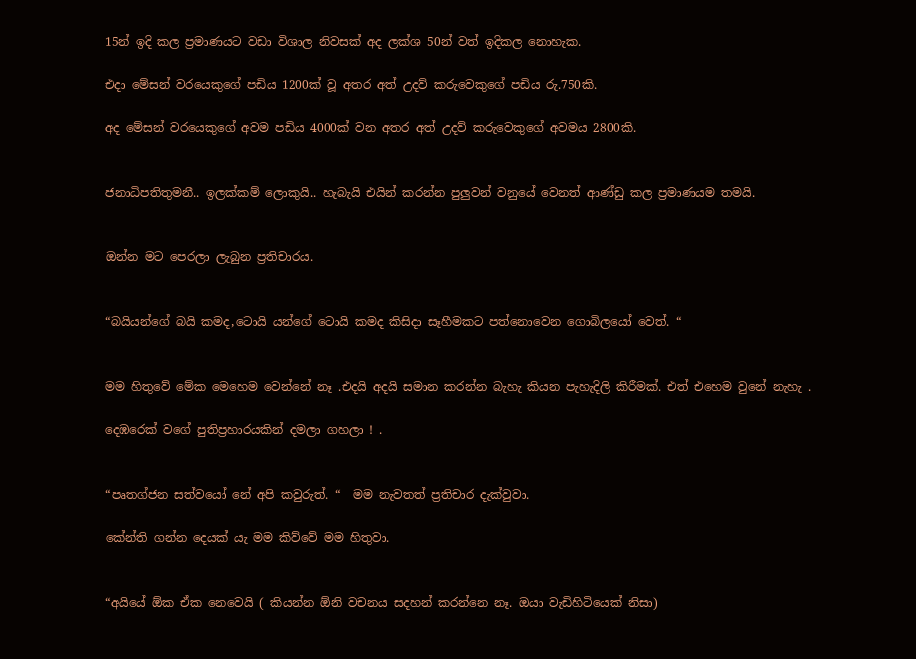15න් ඉදි කල ප්‍රමාණයට වඩා විශාල නිවසක් අද ලක්ශ 50න් වත් ඉදිකල නොහැක.

එදා මේසන් වරයෙකුගේ පඩිය 1200ක් වූ අතර අත් උදව් කරුවෙකුගේ පඩිය රු.750කි.

අද මේසන් වරයෙකුගේ අවම පඩිය 4000ක් වන අතර අත් උදව් කරුවෙකුගේ අවමය 2800කි.


ජනාධිපතිතුමනී.. ඉලක්කම් ලොකුයි.. හැබැයි එයින් කරන්න පුලුවන් වනුයේ වෙනත් ආණ්ඩු කල ප්‍රමාණයම තමයි.


ඔන්න මට පෙරලා ලැබුන ප්‍රතිචාරය.


“බයියන්ගේ බයි කමද,ටොයි යන්ගේ ටොයි කමද කිසිදා සෑහීමකට පත්නොවෙන ගොබිලයෝ වෙත්. “


මම හිතුවේ මේක මෙහෙම වෙන්නේ නෑ .එදයි අදයි සමාන කරන්න බැහැ කියන පැහැදිලි කිරීමක්. එත් එහෙම වුනේ නැහැ .

දෙඹරෙක් වගේ පුතිප්‍රහාරයකින් දමලා ගහලා ! .


“පෘතග්ජන සත්වයෝ නේ අපි කවුරුත්. “  මම නැවතත් ප්‍රතිචාර දැක්වුවා.

කේන්ති ගන්න දෙයක් යැ මම කිව්වේ මම හිතුවා.


“අයියේ ඕක ඒක නෙවෙයි ( කියන්න ඕනි වචනය සදහන් කරන්නෙ නෑ. ඔයා වැඩිහිටියෙක් නිසා)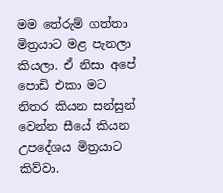මම තේරුම් ගත්තා මිත්‍රයාට මළ පැනලා කියලා. ඒ නිසා අපේ පොඩි එකා මට නිතර කියන සන්සුන් වෙන්න සීයේ කියන උපදේශය මිත්‍රයාට කිව්වා.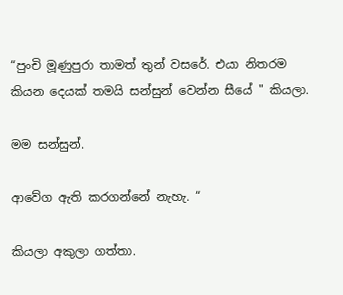“පුංචි මූණුපුරා තාමත් තුන් වසරේ. එයා නිතරම කියන දෙයක් තමයි සන්සුන් වෙන්න සීයේ " කියලා.

මම සන්සුන්.

ආවේග ඇති කරගන්නේ නැහැ. “

කියලා අකුලා ගත්තා.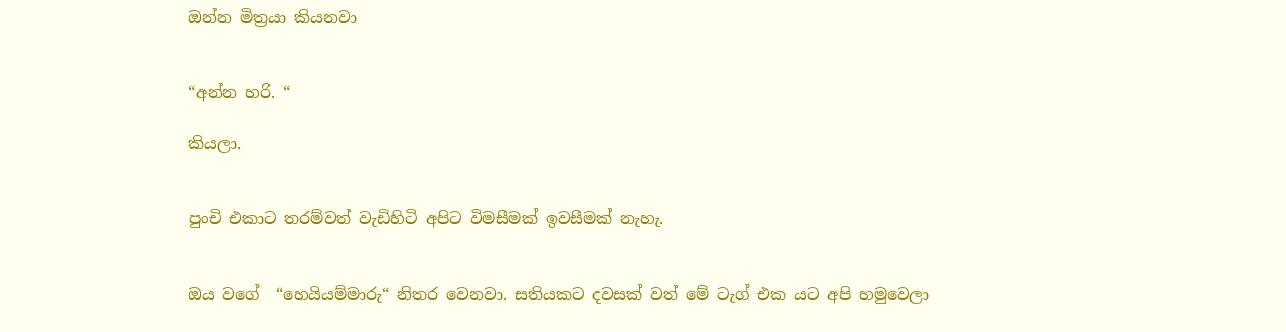ඔන්න මිත්‍රයා කියනවා


“අන්න හරි. “

කියලා.


පුංචි එකාට තරම්වත් වැඩිහිටි අපිට විමසීමක් ඉවසීමක් නැහැ.


ඔය වගේ  “හෙයියම්මාරු“ නිතර වෙනවා. සතියකට දවසක් වත් මේ ටැග් එක යට අපි හමුවෙලා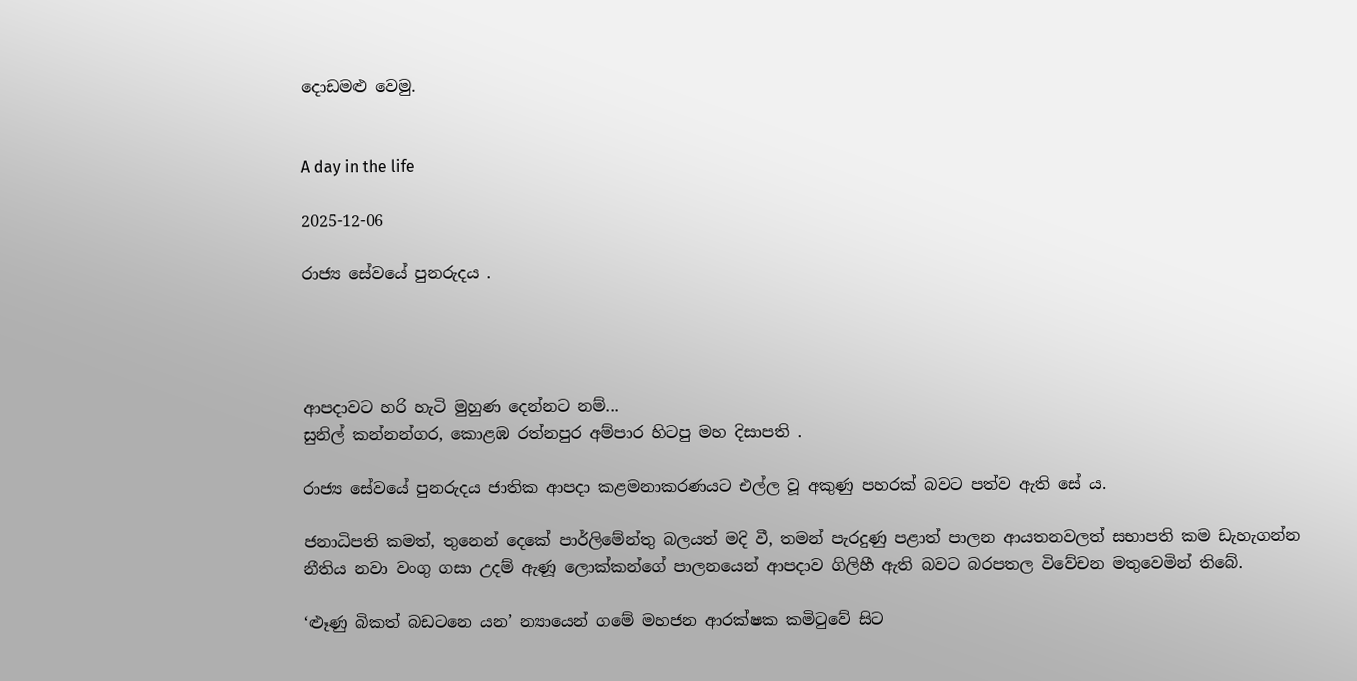දොඩමළු වෙමු.


A day in the life

2025-12-06

රාජ්‍ය සේවයේ පුනරුදය .




ආපදාවට හරි හැටි මුහුණ දෙන්නට නම්...
සුනිල් කන්නන්ගර, කොළඹ රත්නපුර අම්පාර හිටපු මහ දිසාපති .

රාජ්‍ය සේවයේ පුනරුදය ජාතික ආපදා කළමනාකරණයට එල්ල වූ අකුණු පහරක් බවට පත්ව ඇති සේ ය.

ජනාධිපති කමත්, තුනෙන් දෙකේ පාර්ලිමේන්තු බලයත් මදි වී, තමන් පැරදුණු පළාත් පාලන ආයතනවලත් සභාපති කම ඩැහැගන්න නීතිය නවා වංගු ගසා උදම් ඇණූ ලොක්කන්ගේ පාලනයෙන් ආපදාව ගිලිහී ඇති බවට බරපතල විවේචන මතුවෙමින් තිබේ.

‘ළූණු බිකත් බඩටනෙ යන’ න්‍යායෙන් ගමේ මහජන ආරක්ෂක කමිටුවේ සිට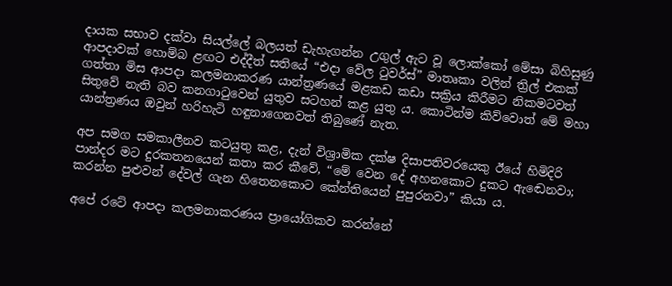දායක සභාව දක්වා සියල්ලේ බලයත් ඩැහැගන්න උගුල් ඇට වූ ලොක්කෝ මේසා බිහිසුණු ආපදාවක් හොම්බ ළඟට එද්දීත් සතියේ “එදා වේල ටුවර්ස්” මාතෘකා වලින් ත්‍රිල් එකක් ගත්තා මිස ආපදා කලමනාකරණ යාන්ත්‍රණයේ මළකඩ කඩා සක්‍රිය කිරීමට නිකමටවත් සිතුවේ නැති බව කනගාටුවෙන් යුතුව සටහන් කළ යුතු ය. කොටින්ම කිව්වොත් මේ මහා යාන්ත්‍රණය ඔවුන් හරිහැටි හඳුනාගෙනවත් තිබුණේ නැත.

අප සමග සමකාලීනව කටයුතු කළ, දැන් විශ්‍රාමික දක්ෂ දිසාපතිවරයෙකු ඊයේ හිමිදිරි පාන්දර මට දුරකතනයෙන් කතා කර කීවේ, “මේ වෙන දේ අහනකොට දුකට ඇඬෙනවා; කරන්න පුළුවන් දේවල් ගැන හිතෙනකොට කේන්තියෙන් පුපුරනවා” කියා ය.

අපේ රටේ ආපදා කලමනාකරණය ප්‍රායෝගිකව කරන්නේ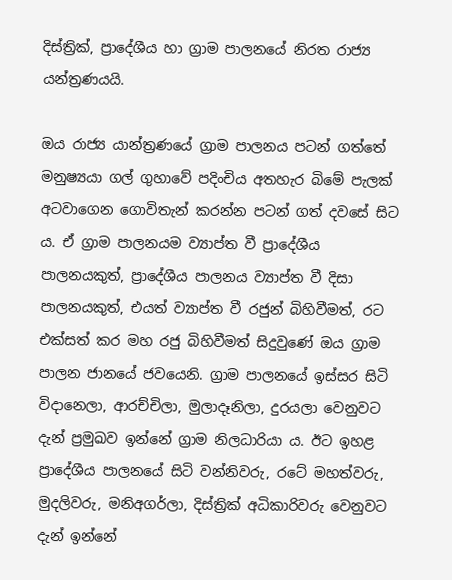දිස්ත්‍රික්, ප්‍රාදේශීය හා ග්‍රාම පාලනයේ නිරත රාජ්‍ය යන්ත්‍රණයයි.

ඔය රාජ්‍ය යාන්ත්‍රණයේ ග්‍රාම පාලනය පටන් ගත්තේ මනුෂ්‍යයා ගල් ගුහාවේ පදිංචිය අතහැර බිමේ පැලක් අටවාගෙන ගොවිතැන් කරන්න පටන් ගත් දවසේ සිට ය. ඒ ග්‍රාම පාලනයම ව්‍යාප්ත වී ප්‍රාදේශීය පාලනයකුත්, ප්‍රාදේශීය පාලනය ව්‍යාප්ත වී දිසා පාලනයකුත්, එයත් ව්‍යාප්ත වී රජුන් බිහිවීමත්, රට එක්සත් කර මහ රජු බිහිවීමත් සිදුවුණේ ඔය ග්‍රාම පාලන ජානයේ ජවයෙනි. ග්‍රාම පාලනයේ ඉස්සර සිටි විදානෙලා, ආරච්චිලා, මුලාදෑනිලා, දුරයලා වෙනුවට දැන් ප්‍රමුඛව ඉන්නේ ග්‍රාම නිලධාරියා ය. ඊට ඉහළ ප්‍රාදේශීය පාලනයේ සිටි වන්නිවරු, රටේ මහත්වරු, මුදලිවරු, මනිඅගර්ලා, දිස්ත්‍රික් අධිකාරිවරු වෙනුවට දැන් ඉන්නේ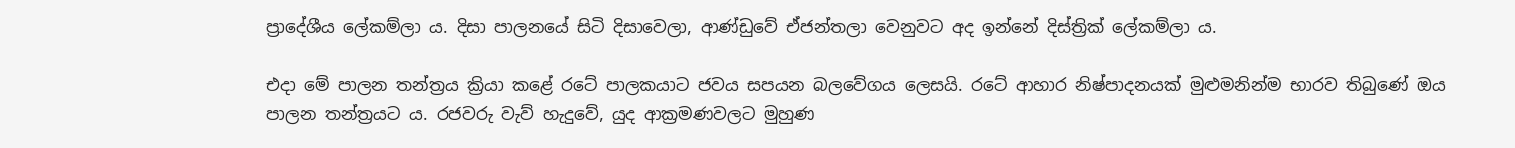ප්‍රාදේශීය ලේකම්ලා ය. දිසා පාලනයේ සිටි දිසාවෙලා, ආණ්ඩුවේ ඒජන්තලා වෙනුවට අද ඉන්නේ දිස්ත්‍රික් ලේකම්ලා ය.

එදා මේ පාලන තන්ත්‍රය ක්‍රියා කළේ රටේ පාලකයාට ජවය සපයන බලවේගය ලෙසයි. රටේ ආහාර නිෂ්පාදනයක් මුළුමනින්ම භාරව තිබුණේ ඔය පාලන තන්ත්‍රයට ය. රජවරු වැව් හැදුවේ, යුද ආක්‍රමණවලට මුහුණ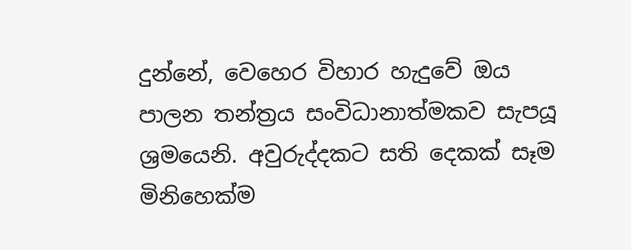දුන්නේ, වෙහෙර විහාර හැදුවේ ඔය පාලන තන්ත්‍රය සංවිධානාත්මකව සැපයූ ශ්‍රමයෙනි. අවුරුද්දකට සති දෙකක් සෑම මිනිහෙක්ම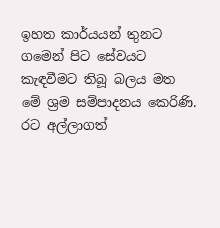ඉහත කාර්යයන් තුනට ගමෙන් පිට සේවයට කැඳවීමට තිබූ බලය මත මේ ශ්‍රම සම්පාදනය කෙරිණි. රට අල්ලාගත්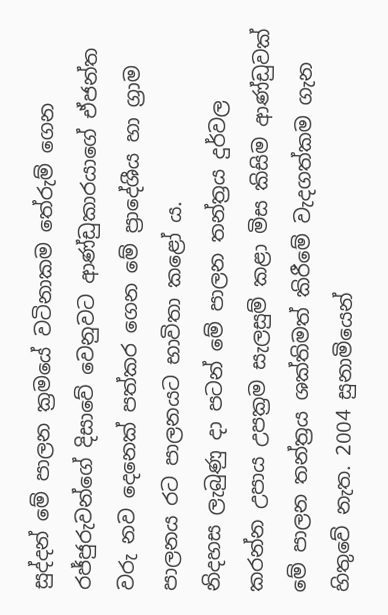සුද්දන් මේ පාලන ක්‍රමයේ වටිනාකම තේරුම් ගෙන රජ්ජුරුවන්ගේ දිසාවේ වෙනුවට ආණ්ඩුකාරයාගේ ඒජන්ත වරු නව දෙනෙක් පත්කර ගෙන මේ ප්‍රාදේශීය හා ග්‍රාම පාලනය රට පාලනයට භාවිතා කළෝ ය.
නිදහස ලැබුණු දා පටන් මේ පාලන තන්ත්‍රය දුර්වල කරන්න උපාය උපක්‍රම සැලසුම් කළා මිස කිසිම ආණ්ඩුවක් මේ පාලන තන්ත්‍රය ශක්තිමත් කිරීමේ වැදගත්කම ගැන හිතුවේ නැත. 2004 සුනාමියෙන්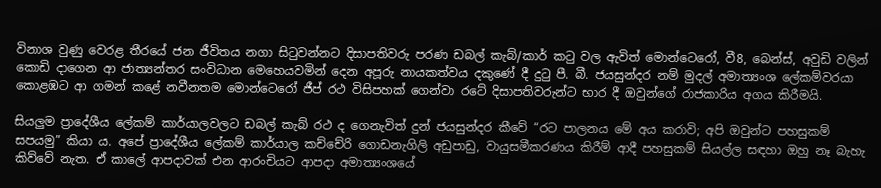විනාශ වුණු වෙරළ තීරයේ ජන ජීවිතය නගා සිටුවන්නට දිසාපතිවරු පරණ ඩබල් කැබ්/කාර් කටු වල ඇවිත් මොන්ටෙරෝ, වී8, බෙන්ස්, අවුඩි වලින් කොඩි දාගෙන ආ ජාත්‍යන්තර සංවිධාන මෙහෙයවමින් දෙන අපූරු නායකත්වය දකුණේ දී දුටු පී. බී. ජයසුන්දර නම් මුදල් අමාත්‍යංශ ලේකම්වරයා කොළඹට ආ ගමන් කළේ නවීනතම මොන්ටෙරෝ ජීප් රථ විසිපහක් ගෙන්වා රටේ දිසාපතිවරුන්ට භාර දී ඔවුන්ගේ රාජකාරිය අගය කිරීමයි.

සියලුම ප්‍රාදේශීය ලේකම් කාර්යාලවලට ඩබල් කැබ් රථ ද ගෙනැවිත් දුන් ජයසුන්දර කීවේ “රට පාලනය මේ අය කරාවි; අපි ඔවුන්ට පහසුකම් සපයමු” කියා ය. අපේ ප්‍රාදේශීය ලේකම් කාර්යාල කච්චේරි ගොඩනැගිලි අඩුපාඩු, වායුසමීකරණය කිරීම් ආදී පහසුකම් සියල්ල සඳහා ඔහු නෑ බැහැ කිව්වේ නැත. ඒ කාලේ ආපදාවක් එන ආරංචියට ආපදා අමාත්‍යංශයේ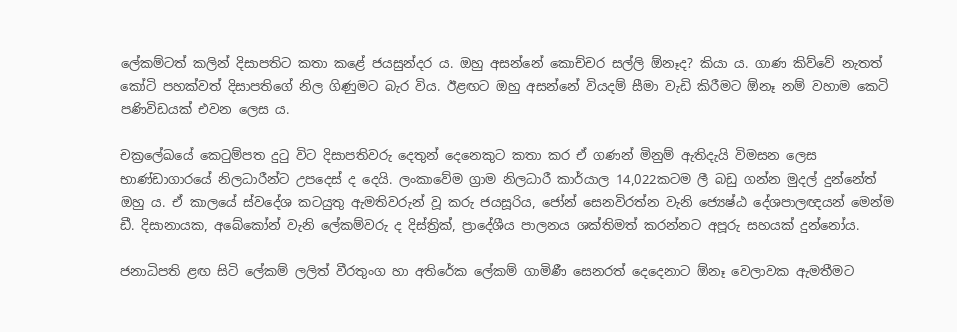ලේකම්ටත් කලින් දිසාපතිට කතා කළේ ජයසුන්දර ය. ඔහු අසන්නේ කොච්චර සල්ලි ඕනෑද? කියා ය. ගාණ කිව්වේ නැතත් කෝටි පහක්වත් දිසාපතිගේ නිල ගිණුමට බැර විය. ඊළඟට ඔහු අසන්නේ වියදම් සීමා වැඩි කිරීමට ඕනෑ නම් වහාම කෙටි පණිවිඩයක් එවන ලෙස ය.

චක්‍රලේඛයේ කෙටුම්පත දුටු විට දිසාපතිවරු දෙතුන් දෙනෙකුට කතා කර ඒ ගණන් මිනුම් ඇතිදැයි විමසන ලෙස භාණ්ඩාගාරයේ නිලධාරීන්ට උපදෙස් ද දෙයි. ලංකාවේම ග්‍රාම නිලධාරී කාර්යාල 14,022කටම ලී බඩු ගන්න මුදල් දුන්නේත් ඔහු ය. ඒ කාලයේ ස්වදේශ කටයුතු ඇමතිවරුන් වූ කරු ජයසූරිය, ජෝන් සෙනවිරත්න වැනි ජ්‍යෙෂ්ඨ දේශපාලඥයන් මෙන්ම ඩී. දිසානායක, අබේකෝන් වැනි ලේකම්වරු ද දිස්ත්‍රික්, ප්‍රාදේශීය පාලනය ශක්තිමත් කරන්නට අපූරු සහයක් දුන්නෝය.

ජනාධිපති ළඟ සිටි ලේකම් ලලිත් වීරතුංග හා අතිරේක ලේකම් ගාමිණී සෙනරත් දෙදෙනාට ඕනෑ වෙලාවක ඇමතීමට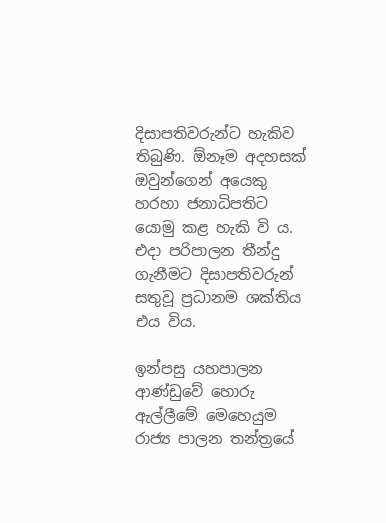දිසාපතිවරුන්ට හැකිව තිබුණි. ඕනෑම අදහසක් ඔවුන්ගෙන් අයෙකු හරහා ජනාධිපතිට යොමු කළ හැකි වි ය. එදා පරිපාලන තීන්දු ගැනීමට දිසාපතිවරුන් සතුවූ ප්‍රධානම ශක්තිය එය විය.

ඉන්පසු යහපාලන ආණ්ඩුවේ හොරු ඇල්ලීමේ මෙහෙයුම රාජ්‍ය පාලන තන්ත්‍රයේ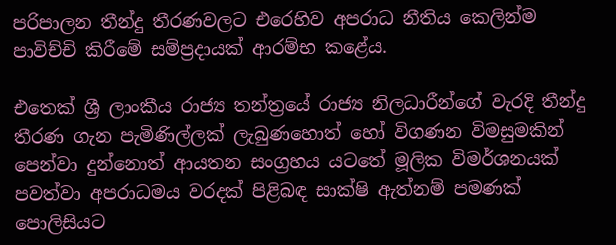පරිපාලන තීන්දු තීරණවලට එරෙහිව අපරාධ නීතිය කෙලින්ම පාවිච්චි කිරීමේ සම්ප්‍රදායක් ආරම්භ කළේය.

එතෙක් ශ්‍රී ලාංකීය රාජ්‍ය තන්ත්‍රයේ රාජ්‍ය නිලධාරීන්ගේ වැරදි තීන්දු තීරණ ගැන පැමිණිල්ලක් ලැබුණහොත් හෝ විගණන විමසුමකින් පෙන්වා දුන්නොත් ආයතන සංග්‍රහය යටතේ මූලික විමර්ශනයක් පවත්වා අපරාධමය වරදක් පිළිබඳ සාක්ෂි ඇත්නම් පමණක් පොලිසියට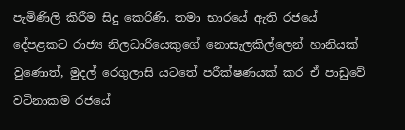පැමිණිලි කිරීම සිදු කෙරිණි. තමා භාරයේ ඇති රජයේ දේපළකට රාජ්‍ය නිලධාරියෙකුගේ නොසැලකිල්ලෙන් හානියක් වුණොත්, මුදල් රෙගුලාසි යටතේ පරීක්ෂණයක් කර ඒ පාඩුවේ වටිනාකම රජයේ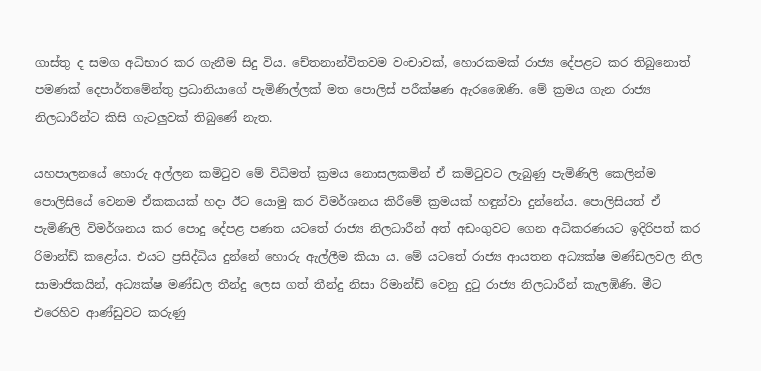ගාස්තු ද සමග අධිභාර කර ගැනීම සිදු විය. චේතනාන්විතවම වංචාවක්, හොරකමක් රාජ්‍ය දේපළට කර තිබුනොත් පමණක් දෙපාර්තමේන්තු ප්‍රධානියාගේ පැමිණිල්ලක් මත පොලිස් පරීක්ෂණ ඇරඹෛණි. මේ ක්‍රමය ගැන රාජ්‍ය නිලධාරීන්ට කිසි ගැටලුවක් තිබුණේ නැත.

යහපාලනයේ හොරු අල්ලන කමිටුව මේ විධිමත් ක්‍රමය නොසලකමින් ඒ කමිටුවට ලැබුණු පැමිණිලි කෙලින්ම පොලිසියේ වෙනම ඒකකයක් හදා ඊට යොමු කර විමර්ශනය කිරීමේ ක්‍රමයක් හඳුන්වා දුන්නේය. පොලිසියත් ඒ පැමිණිලි විමර්ශනය කර පොදු දේපළ පණත යටතේ රාජ්‍ය නිලධාරීන් අත් අඩංගුවට ගෙන අධිකරණයට ඉදිරිපත් කර රිමාන්ඩ් කළෝය. එයට ප්‍රසිද්ධිය දුන්නේ හොරු ඇල්ලීම කියා ය. මේ යටතේ රාජ්‍ය ආයතන අධ්‍යක්ෂ මණ්ඩලවල නිල සාමාජිකයින්, අධ්‍යක්ෂ මණ්ඩල තීන්දු ලෙස ගත් තීන්දු නිසා රිමාන්ඩ් වෙනු දුටු රාජ්‍ය නිලධාරීන් කැලඹිණි. මීට එරෙහිව ආණ්ඩුවට කරුණු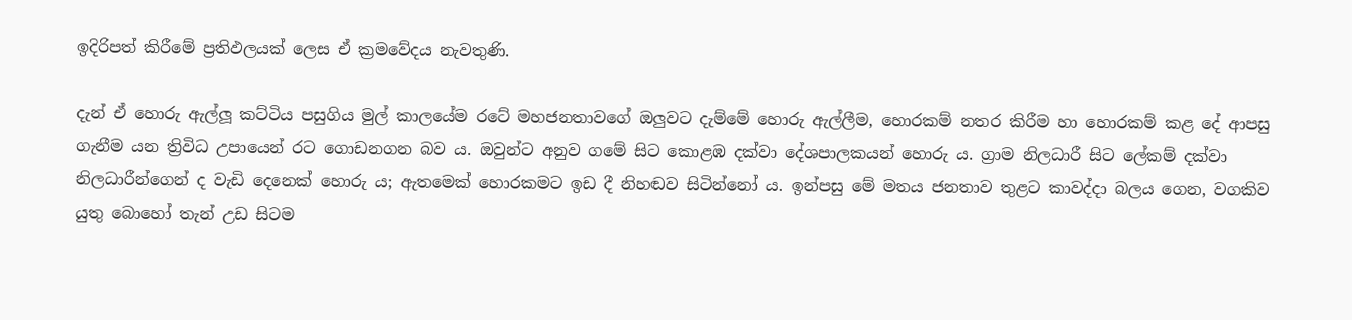ඉදිරිපත් කිරීමේ ප්‍රතිඵලයක් ලෙස ඒ ක්‍රමවේදය නැවතුණි.

දැන් ඒ හොරු ඇල්ලූ කට්ටිය පසුගිය මුල් කාලයේම රටේ මහජනතාවගේ ඔලුවට දැම්මේ හොරු ඇල්ලීම, හොරකම් නතර කිරීම හා හොරකම් කළ දේ ආපසු ගැනීම යන ත්‍රිවිධ උපායෙන් රට ගොඩනගන බව ය. ඔවුන්ට අනුව ගමේ සිට කොළඹ දක්වා දේශපාලකයන් හොරු ය. ග්‍රාම නිලධාරී සිට ලේකම් දක්වා නිලධාරීන්ගෙන් ද වැඩි දෙනෙක් හොරු ය; ඇතමෙක් හොරකමට ඉඩ දී නිහඬව සිටින්නෝ ය. ඉන්පසු මේ මතය ජනතාව තුළට කාවද්දා බලය ගෙන, වගකිව යුතු බොහෝ තැන් උඩ සිටම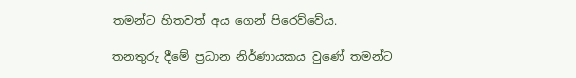තමන්ට හිතවත් අය ගෙන් පිරෙව්වේය.

තනතුරු දීමේ ප්‍රධාන නිර්ණායකය වුණේ තමන්ට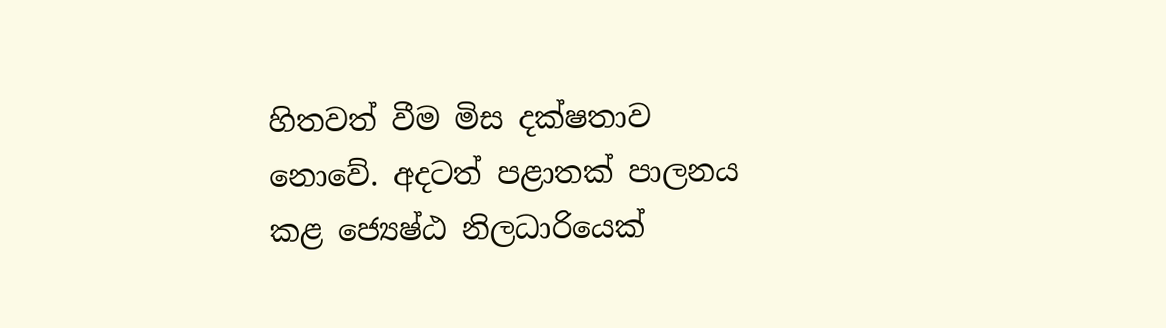හිතවත් වීම මිස දක්ෂතාව නොවේ. අදටත් පළාතක් පාලනය කළ ජ්‍යෙෂ්ඨ නිලධාරියෙක්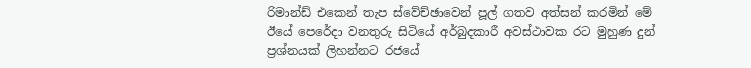රිමාන්ඩ් එකෙන් තැප ස්වේච්ඡාවෙන් පූල් ගතව අත්සන් කරමින් මේ ඊයේ පෙරේදා වනතුරු සිටියේ අර්බුදකාරී අවස්ථාවක රට මුහුණ දුන් ප්‍රශ්නයක් ලිහන්නට රජයේ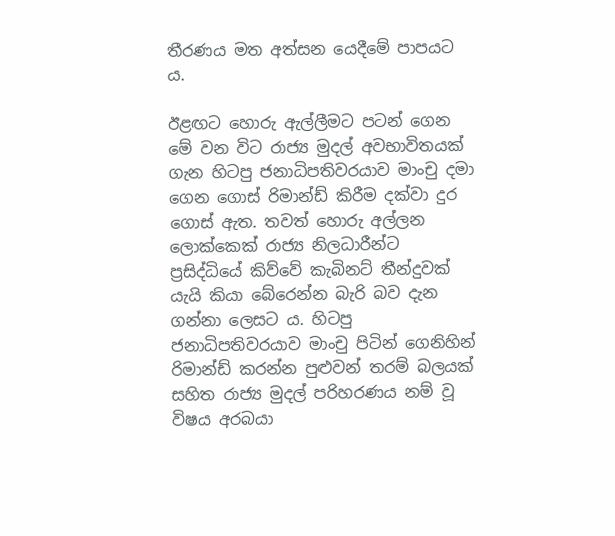තීරණය මත අත්සන යෙදීමේ පාපයට ය.

ඊළඟට හොරු ඇල්ලීමට පටන් ගෙන මේ වන විට රාජ්‍ය මුදල් අවභාවිතයක් ගැන හිටපු ජනාධිපතිවරයාව මාංචු දමා ගෙන ගොස් රිමාන්ඩ් කිරීම දක්වා දුර ගොස් ඇත. තවත් හොරු අල්ලන ලොක්කෙක් රාජ්‍ය නිලධාරීන්ට ප්‍රසිද්ධියේ කිව්වේ කැබිනට් තීන්දුවක් යැයි කියා බේරෙන්න බැරි බව දැන ගන්නා ලෙසට ය. හිටපු ජනාධිපතිවරයාව මාංචු පිටින් ගෙනිහින් රිමාන්ඩ් කරන්න පුළුවන් තරම් බලයක් සහිත රාජ්‍ය මුදල් පරිහරණය නම් වූ විෂය අරබයා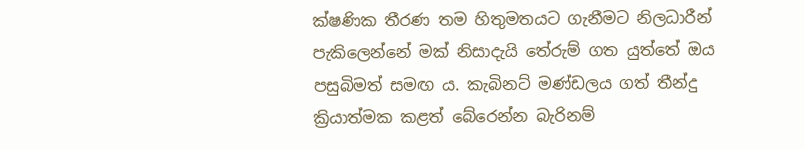ක්ෂණික තීරණ තම හිතුමතයට ගැනීමට නිලධාරීන් පැකිලෙන්නේ මක් නිසාදැයි තේරුම් ගත යුත්තේ ඔය පසුබිමත් සමඟ ය. කැබිනට් මණ්ඩලය ගත් තීන්දු ක්‍රියාත්මක කළත් බේරෙන්න බැරිනම්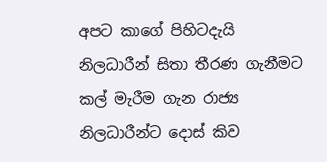අපට කාගේ පිහිටදැයි නිලධාරීන් සිතා තීරණ ගැනීමට කල් මැරීම ගැන රාජ්‍ය නිලධාරීන්ට දොස් කිව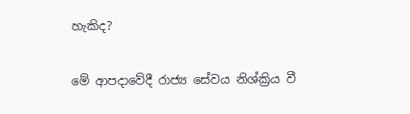හැකිද?

මේ ආපදාවේදී රාජ්‍ය සේවය නිශ්ක්‍රිය වී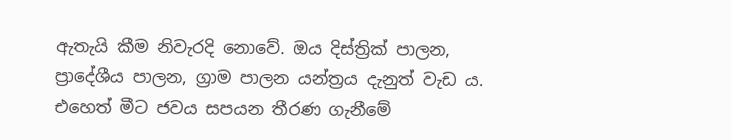ඇතැයි කීම නිවැරදි නොවේ. ඔය දිස්ත්‍රික් පාලන, ප්‍රාදේශීය පාලන, ග්‍රාම පාලන යන්ත්‍රය දැනුත් වැඩ ය. එහෙත් මීට ජවය සපයන තීරණ ගැනීමේ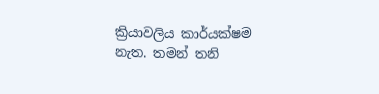ක්‍රියාවලිය කාර්යක්ෂම නැත. තමන් තනි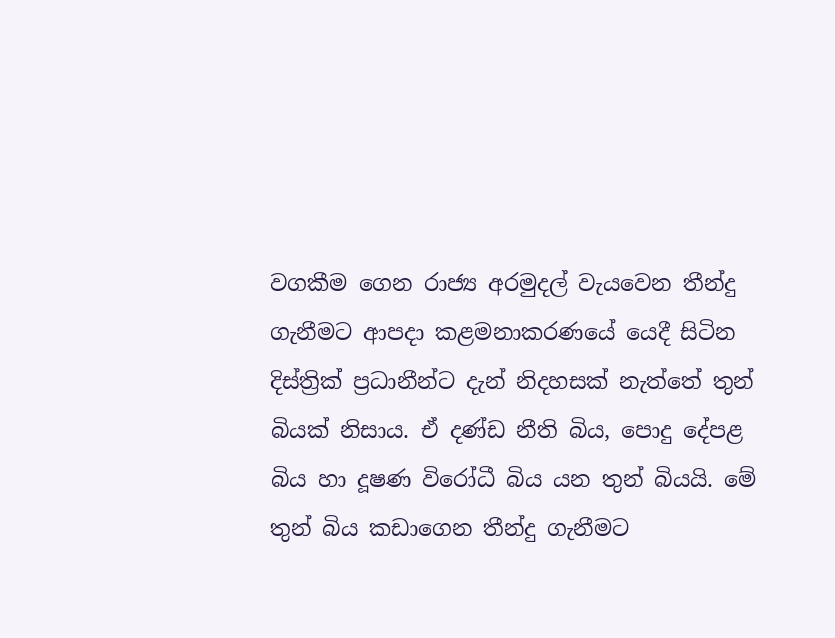වගකීම ගෙන රාජ්‍ය අරමුදල් වැයවෙන තීන්දු ගැනීමට ආපදා කළමනාකරණයේ යෙදී සිටින දිස්ත්‍රික් ප්‍රධානීන්ට දැන් නිදහසක් නැත්තේ තුන් බියක් නිසාය. ඒ දණ්ඩ නීති බිය, පොදු දේපළ බිය හා දූෂණ විරෝධී බිය යන තුන් බියයි. මේ තුන් බිය කඩාගෙන තීන්දු ගැනීමට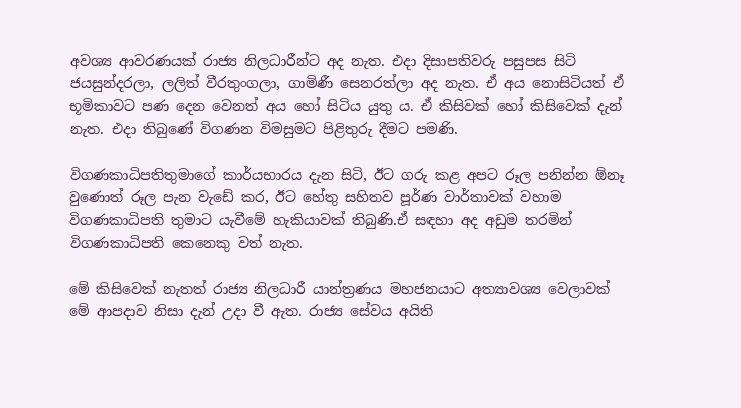අවශ්‍ය ආවරණයක් රාජ්‍ය නිලධාරීන්ට අද නැත. එදා දිසාපතිවරු පසුපස සිටි ජයසුන්දරලා, ලලිත් වීරතුංගලා, ගාමිණී සෙනරත්ලා අද නැත. ඒ අය නොසිටියත් ඒ භූමිකාවට පණ දෙන වෙනත් අය හෝ සිටිය යුතු ය. ඒ කිසිවක් හෝ කිසිවෙක් දැන් නැත. එදා තිබුණේ විගණන විමසුමට පිළිතුරු දීමට පමණි.

විගණකාධිපතිතුමාගේ කාර්යභාරය දැන සිටි, ඊට ගරු කළ අපට රූල පනින්න ඕනෑ වුණොත් රූල පැන වැඩේ කර, ඊට හේතු සහිතව පූර්ණ වාර්තාවක් වහාම විගණකාධිපති තුමාට යැවීමේ හැකියාවක් තිබුණි.ඒ සඳහා අද අඩුම තරමින් විගණකාධිපති කෙනෙකු වත් නැත.

මේ කිසිවෙක් නැතත් රාජ්‍ය නිලධාරී යාන්ත්‍රණය මහජනයාට අත්‍යාවශ්‍ය වෙලාවක් මේ ආපදාව නිසා දැන් උදා වී ඇත. රාජ්‍ය සේවය අයිති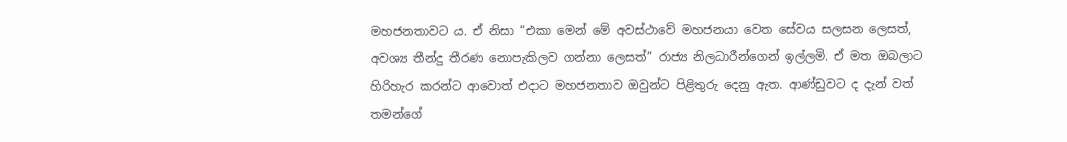මහජනතාවට ය. ඒ නිසා “එකා මෙන් මේ අවස්ථාවේ මහජනයා වෙත සේවය සලසන ලෙසත්, අවශ්‍ය තීන්දු තීරණ නොපැකිලව ගන්නා ලෙසත්” රාජ්‍ය නිලධාරීන්ගෙන් ඉල්ලමි. ඒ මත ඔබලාට හිරිහැර කරන්ට ආවොත් එදාට මහජනතාව ඔවුන්ට පිළිතුරු දෙනු ඇත. ආණ්ඩුවට ද දැන් වත් තමන්ගේ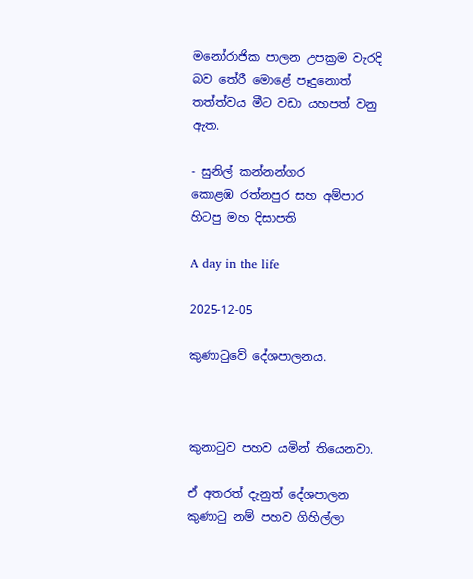මනෝරාජික පාලන උපක්‍රම වැරදි බව තේරී මොළේ පෑදුනොත් තත්ත්වය මීට වඩා යහපත් වනු ඇත.

- සුනිල් කන්නන්ගර
කොළඹ රත්නපුර සහ අම්පාර හිටපු මහ දිසාපති

A day in the life

2025-12-05

කුණාටුවේ දේශපාලනය.



කුනාටුව පහව යමින් තියෙනවා.

ඒ අතරත් දැනුත් දේශපාලන කුණාටු නම් පහව ගිහිල්ලා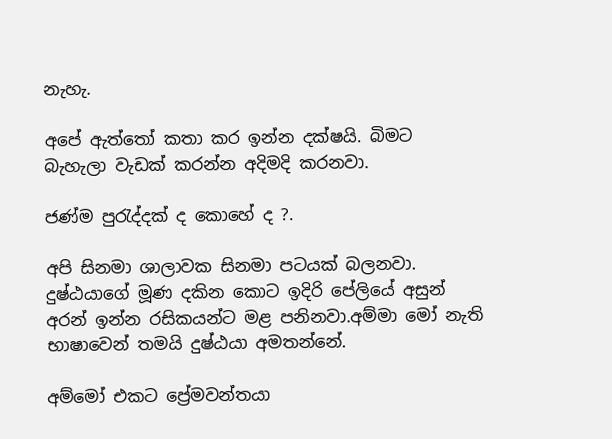නැහැ.

අපේ ඇත්තෝ කතා කර ඉන්න දක්ෂයි. බිමට බැහැලා වැඩක් කරන්න අදිමදි කරනවා.

ජණ්ම පුරැද්දක් ද කොහේ ද ?.

අපි සිනමා ශාලාවක සිනමා පටයක් බලනවා. දුෂ්ඨයාගේ මූණ දකින කොට ඉදිරි පේලියේ අසුන් අරන් ඉන්න රසිකයන්ට මළ පනිනවා.අම්මා මෝ නැති භාෂාවෙන් තමයි දුෂ්ඨයා අමතන්නේ.

අම්මෝ එකට ප්‍රේමවන්තයා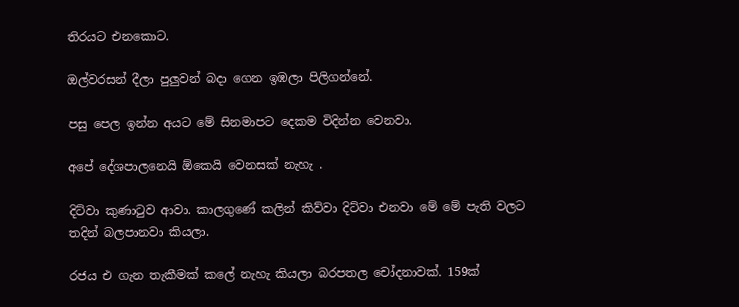තිරයට එනකොට.

ඔල්වරසන් දීලා පුලුවන් බදා ගෙන ඉඹලා පිලිගන්නේ.

පසු පෙල ඉන්න අයට මේ සිනමාපට දෙකම විදින්න වෙනවා.

අපේ දේශපාලනෙයි ඕකෙයි වෙනසක් නැහැ .

දිට්වා කුණාටුව ආවා. කාලගුණේ කලින් කිව්වා දිට්වා එනවා මේ මේ පැති වලට තදින් බලපානවා කියලා.

රජය එ ගැන තැකීමක් කලේ නැහැ කියලා බරපතල චෝදනාවක්. 159ක්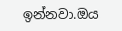ඉන්නවා.ඔය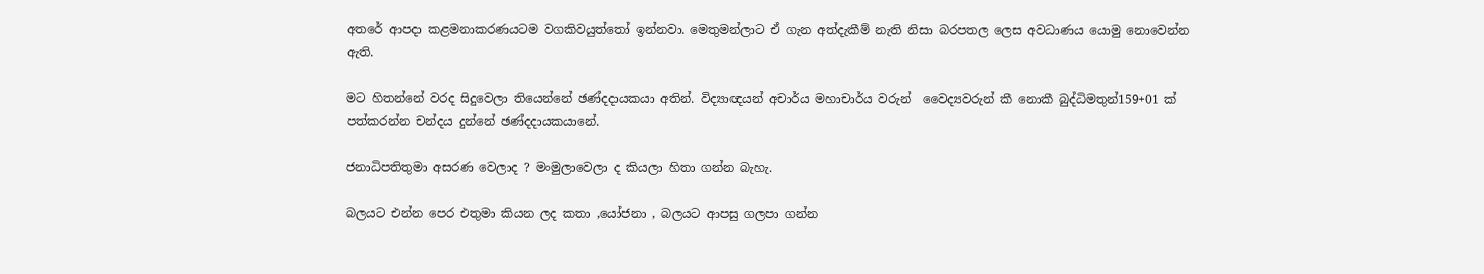අතරේ ආපදා කළමනාකරණයටම වගකිවයුත්තෝ ඉන්නවා. මෙතුමන්ලාට ඒ ගැන අත්දැකීම් නැති නිසා බරපතල ලෙස අවධාණය යොමු නොවෙන්න ඇති.

මට හිතන්නේ වරද සිදුවෙලා තියෙන්නේ ඡණ්දදායකයා අතින්. විද්‍යාඥයන් අචාර්ය මහාචාර්ය වරුන්  වෛද්‍යවරුන් කී නොකී බුද්ධිමතුන්159+01 ක් පත්කරන්න චන්දය දුන්නේ ඡණ්දදායකයානේ.

ජනාධිපතිතුමා අසරණ වෙලාද ? මංමුලාවෙලා ද කියලා හිතා ගන්න බැහැ.

බලයට එන්න පෙර එතුමා කියන ලද කතා ,යෝජනා , බලයට ආපසු ගලපා ගන්න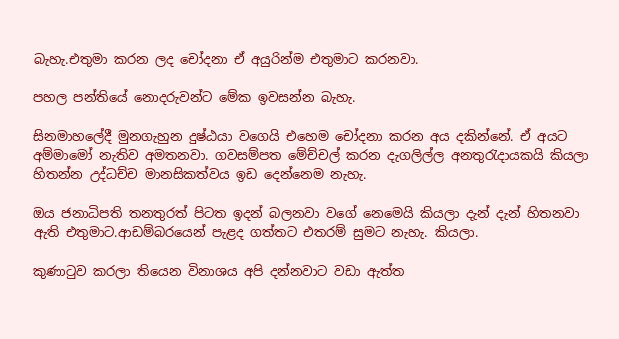බැහැ.එතුමා කරන ලද චෝදනා ඒ අයුරින්ම එතුමාට කරනවා.

පහල පන්තියේ නොදරුවන්ට මේක ඉවසන්න බැහැ.

සිනමාහලේදී මුනගැහුන දුෂ්ඨයා වගෙයි එහෙම චෝදනා කරන අය දකින්නේ. ඒ අයට අම්මාමෝ නැතිව අමතනවා. ගවසම්පත මේච්චල් කරන දැගලිල්ල අනතුරැදායකයි කියලා හිතන්න උද්ධච්ච මානසිකත්වය ඉඩ දෙන්නෙම නැහැ.

ඔය ජනාධිපති තනතුරත් පිටත ඉදන් බලනවා වගේ නෙමෙයි කියලා දැන් දැන් හිතනවා ඇති එතුමාට.ආඩම්බරයෙන් පැළද ගත්තට එතරම් සුමට නැහැ. කියලා.

කුණාටුව කරලා තියෙන විනාශය අපි දන්නවාට වඩා ඇත්ත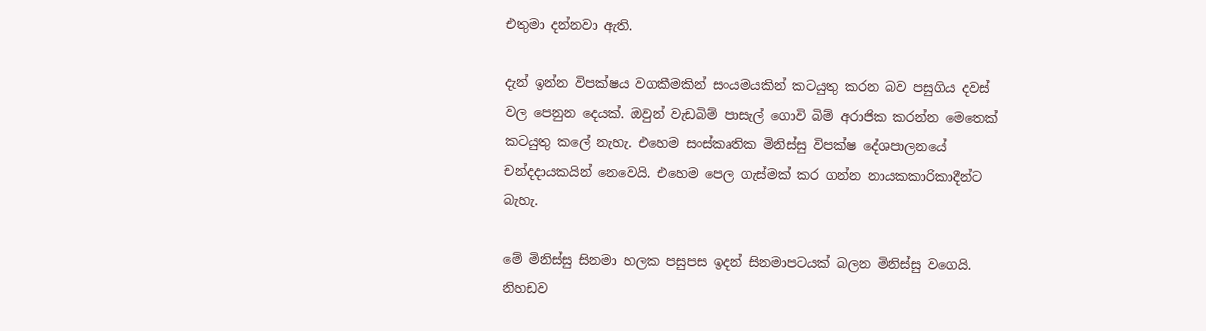එතුමා දන්නවා ඇති.

දැන් ඉන්න විපක්ෂය වගකීමකින් සංයමයකින් කටයුතු කරන බව පසුගිය දවස් වල පෙනුන දෙයක්. ඔවුන් වැඩබිම් පාසැල් ගොවි බිම් අරාජික කරන්න මෙතෙක් කටයුතු කලේ නැහැ. එහෙම සංස්කෘතික මිනිස්සු විපක්ෂ දේශපාලනයේ චන්දදායකයින් නෙවෙයි. එහෙම පෙල ගැස්මක් කර ගන්න නායකකාරිකාදීන්ට බැහැ.

මේ මිනිස්සු සිනමා හලක පසුපස ඉදන් සිනමාපටයක් බලන මිනිස්සු වගෙයි. නිහඩව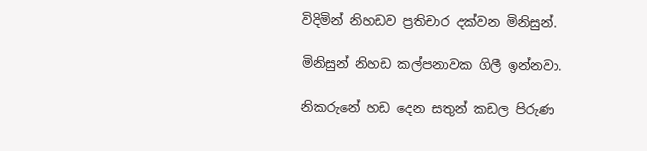විදිමින් නිහඩව ප්‍රතිචාර දක්වන මිනිසුන්.

මිනිසුන් නිහඩ කල්පනාවක ගිලී ඉන්නවා.

නිකරුනේ හඩ දෙන සතුන් කඩල පිරුණ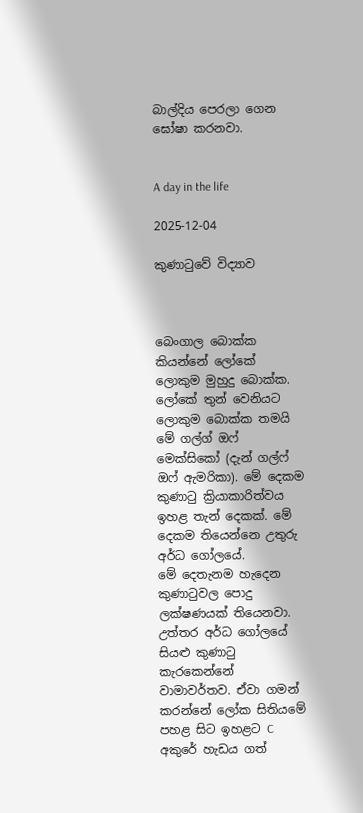බාල්දිය පෙරලා ගෙන ඝෝෂා කරනවා.


A day in the life

2025-12-04

කුණාටුවේ විද්‍යාව



බෙංගාල බොක්ක කියන්නේ ලෝකේ ලොකුම මුහුදු බොක්ක. ලෝකේ තුන් වෙනියට ලොකුම බොක්ක තමයි මේ ගල්ග් ඔෆ් මෙක්සිකෝ (දැන් ගල්ෆ් ඔෆ් ඇමරිකා). මේ දෙකම කුණාටු ක්‍රියාකාරිත්වය ඉහළ තැන් දෙකක්. මේ දෙකම තියෙන්නෙ උතුරු අර්ධ ගෝලයේ.
මේ දෙතැනම හැදෙන කුණාටුවල පොදු ලක්ෂණයක් තියෙනවා.
උත්තර අර්ධ ගෝලයේ සියළු කුණාටු කැරකෙන්නේ වාමාවර්තව. ඒවා ගමන් කරන්නේ ලෝක සිතියමේ පහළ සිට ඉහළට C අකුරේ හැඩය ගත්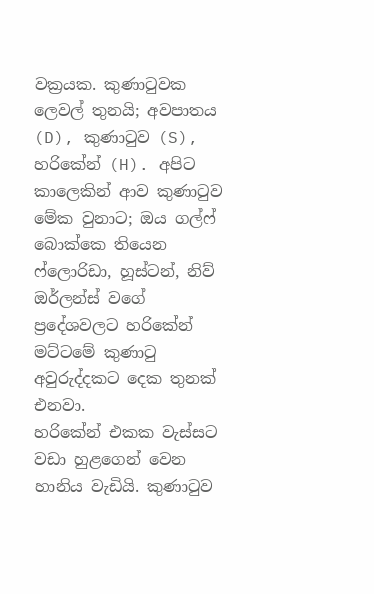වක්‍රයක. කුණාටුවක ලෙවල් තුනයි; අවපාතය (D), කුණාටුව (S), හරිකේන් (H). අපිට කාලෙකින් ආව කුණාටුව මේක වුනාට; ඔය ගල්ෆ් බොක්කෙ තියෙන ෆ්ලොරිඩා, හූස්ටන්, නිව් ඔර්ලන්ස් වගේ ප්‍රදේශවලට හරිකේන් මට්ටමේ කුණාටු අවුරුද්දකට දෙක තුනක් එනවා.
හරිකේන් එකක වැස්සට වඩා හුළගෙන් වෙන හානිය වැඩියි. කුණාටුව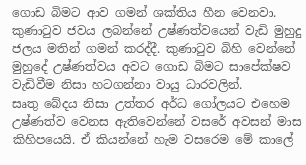ගොඩ බිමට ආව ගමන් ශක්තිය හීන වෙනවා. කුණාටුව ජවය ලබන්නේ උෂ්ණත්වයෙන් වැඩි මුහුදු ජලය මතින් ගමන් කරද්දී. කුණාටුව බිහි වෙන්නේ මුහුදේ උෂ්ණත්වය අවට ගොඩ බිමට සාපේක්ෂව වැඩිවීම නිසා හටගන්නා වායු ධාරවලින්.
සෘතු බේදය නිසා උත්තර අර්ධ ගෝලයට එහෙම උෂ්ණත්ව වෙනස ඇතිවෙන්නේ වසරේ අවසන් මාස කිහිපයෙයි. ඒ කියන්නේ හැම වසරෙම මේ කාලේ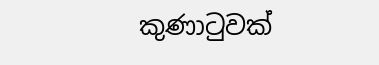කුණාටුවක්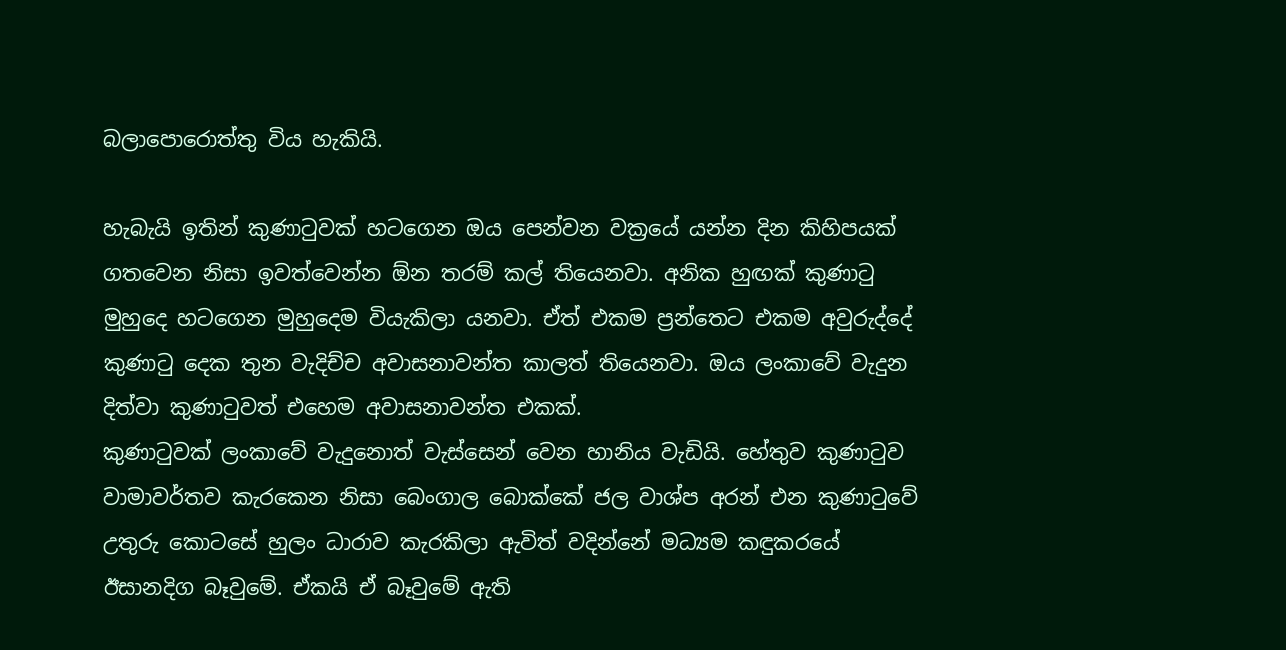බලාපොරොත්තු විය හැකියි.

හැබැයි ඉතින් කුණාටුවක් හටගෙන ඔය පෙන්වන වක්‍රයේ යන්න දින කිහිපයක් ගතවෙන නිසා ඉවත්වෙන්න ඕන තරම් කල් තියෙනවා. අනික හුඟක් කුණාටු මුහුදෙ හටගෙන මුහුදෙම වියැකිලා යනවා. ඒත් එකම ප්‍රන්තෙට එකම අවුරුද්දේ කුණාටු දෙක තුන වැදිච්ච අවාසනාවන්ත කාලත් තියෙනවා. ඔය ලංකාවේ වැදුන දිත්වා කුණාටුවත් එහෙම අවාසනාවන්ත එකක්.
කුණාටුවක් ලංකාවේ වැදුනොත් වැස්සෙන් වෙන හානිය වැඩියි. හේතුව කුණාටුව වාමාවර්තව කැරකෙන නිසා බෙංගාල බොක්කේ ජල වාශ්ප අරන් එන කුණාටුවේ උතුරු කොටසේ හුලං ධාරාව කැරකිලා ඇවිත් වදින්නේ මධ්‍යම කඳුකරයේ ඊසානදිග බෑවුමේ. ඒකයි ඒ බෑවුමේ ඇති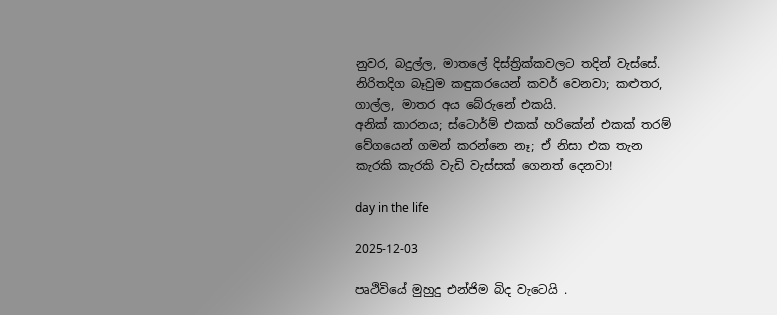නුවර, බදුල්ල, මාතලේ දිස්ත්‍රික්කවලට තදින් වැස්සේ. නිරිතදිග බෑවුම කඳුකරයෙන් කවර් වෙනවා; කළුතර, ගාල්ල, මාතර අය බේරුනේ එකයි.
අනික් කාරනය; ස්ටොර්ම් එකක් හරිකේන් එකක් තරම් වේගයෙන් ගමන් කරන්නෙ නෑ; ඒ නිසා එක තැන කැරකි කැරකි වැඩි වැස්සක් ගෙනත් දෙනවා!

day in the life

2025-12-03

පෘථිවියේ මුහුදු එන්ජිම බිද වැටෙයි .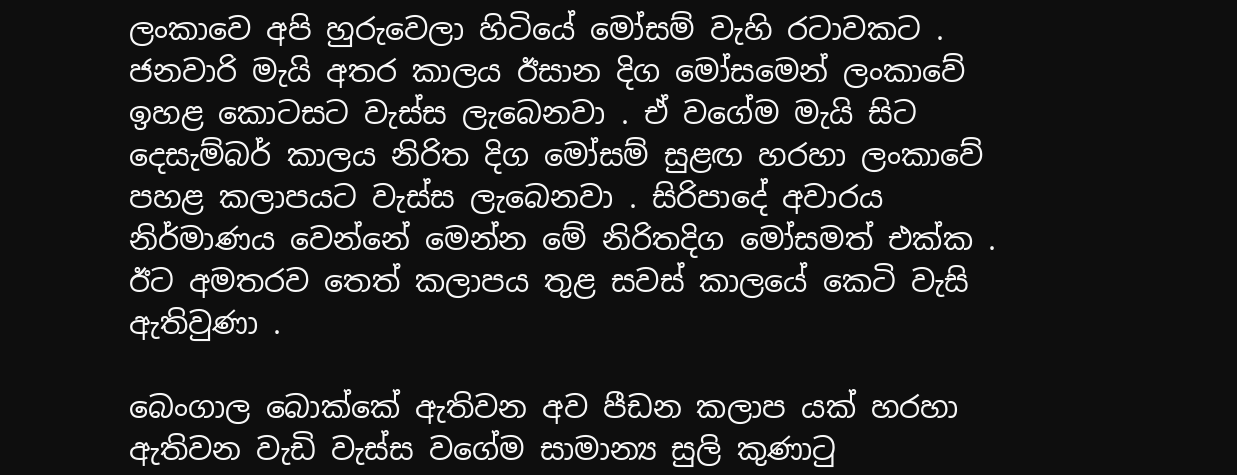ලංකාවෙ අපි හුරුවෙලා හිටියේ මෝසම් වැහි රටාවකට . ජනවාරි මැයි අතර කාලය ඊසාන දිග මෝසමෙන් ලංකාවේ ඉහළ කොටසට වැස්ස ලැබෙනවා . ඒ වගේම මැයි සිට දෙසැම්බර් කාලය නිරිත දිග මෝසම් සුළඟ හරහා ලංකාවේ පහළ කලාපයට වැස්ස ලැබෙනවා . සිරිපාදේ අවාරය නිර්මාණය වෙන්නේ මෙන්න මේ නිරිතදිග මෝසමත් එක්ක . ඊට අමතරව තෙත් කලාපය තුළ සවස් කාලයේ කෙටි වැසි ඇතිවුණා .

බෙංගාල බොක්කේ ඇතිවන අව පීඩන කලාප යක් හරහා ඇතිවන වැඩි වැස්ස වගේම සාමාන්‍ය සුලි කුණාටු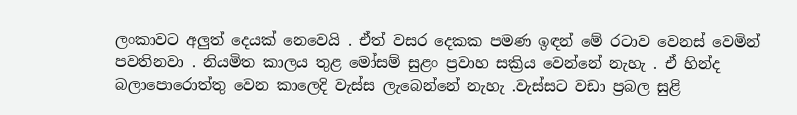ලංකාවට අලුත් දෙයක් නෙවෙයි . ඒත් වසර දෙකක පමණ ඉඳන් මේ රටාව වෙනස් වෙමින් පවතිනවා . නියමිත කාලය තුළ මෝසම් සුළං ප්‍රවාහ සක්‍රිය වෙන්නේ නැහැ . ඒ හින්ද බලාපොරොත්තු වෙන කාලෙදි වැස්ස ලැබෙන්නේ නැහැ .වැස්සට වඩා ප්‍රබල සුළි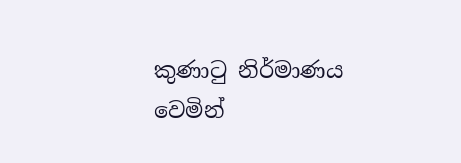කුණාටු නිර්මාණය වෙමින්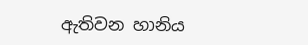ඇතිවන හානිය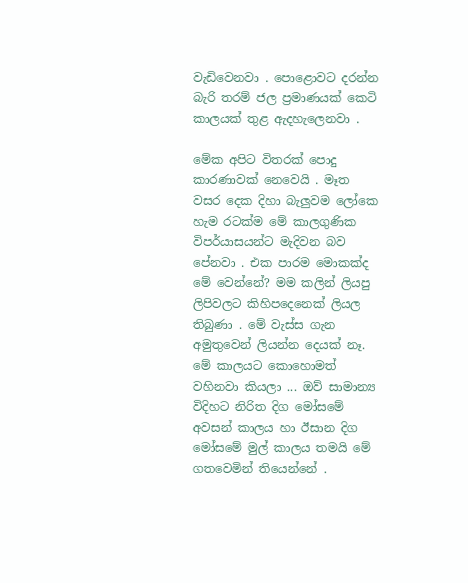වැඩිවෙනවා . පොළොවට දරන්න බැරි තරම් ජල ප්‍රමාණයක් කෙටි කාලයක් තුළ ඇදහැලෙනවා .

මේක අපිට විතරක් පොදු කාරණාවක් නෙවෙයි . මෑත වසර දෙක දිහා බැලුවම ලෝකෙ හැම රටක්ම මේ කාලගුණික විපර්යාසයන්ට මැදිවන බව පේනවා . එක පාරම මොකක්ද මේ වෙන්නේ? මම කලින් ලියපු ලිපිවලට කිහිපදෙනෙක් ලියල තිබුණා . මේ වැස්ස ගැන අමුතුවෙන් ලියන්න දෙයක් නෑ. මේ කාලයට කොහොමත් වහිනවා කියලා ... ඔව් සාමාන්‍ය විදිහට නිරිත දිග මෝසමේ අවසන් කාලය හා ඊසාන දිග මෝසමේ මුල් කාලය තමයි මේ ගතවෙමින් තියෙන්නේ .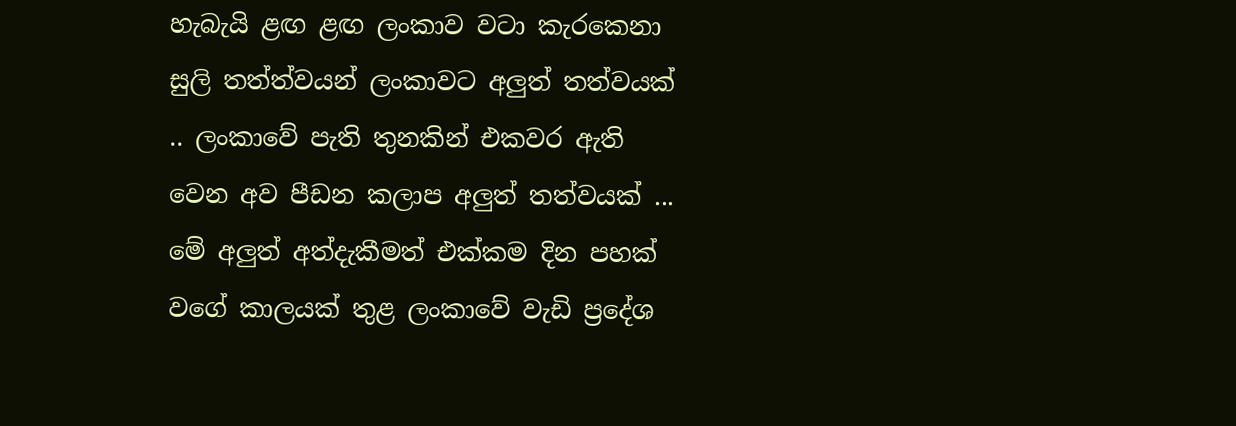හැබැයි ළඟ ළඟ ලංකාව වටා කැරකෙනා සුලි තත්ත්වයන් ලංකාවට අලුත් තත්වයක් .. ලංකාවේ පැති තුනකින් එකවර ඇති වෙන අව පීඩන කලාප අලුත් තත්වයක් ... මේ අලුත් අත්දැකීමත් එක්කම දින පහක් වගේ කාලයක් තුළ ලංකාවේ වැඩි ප්‍රදේශ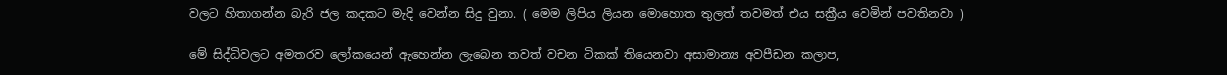වලට හිතාගන්න බැරි ජල කදකට මැදි වෙන්න සිදු වුනා. ( මෙම ලිපිය ලියන මොහොත තුලත් තවමත් එය සක්‍රීය වෙමින් පවතිනවා )

මේ සිද්ධිවලට අමතරව ලෝකයෙන් ඇහෙන්න ලැබෙන තවත් වචන ටිකක් තියෙනවා අසාමාන්‍ය අවපීඩන කලාප,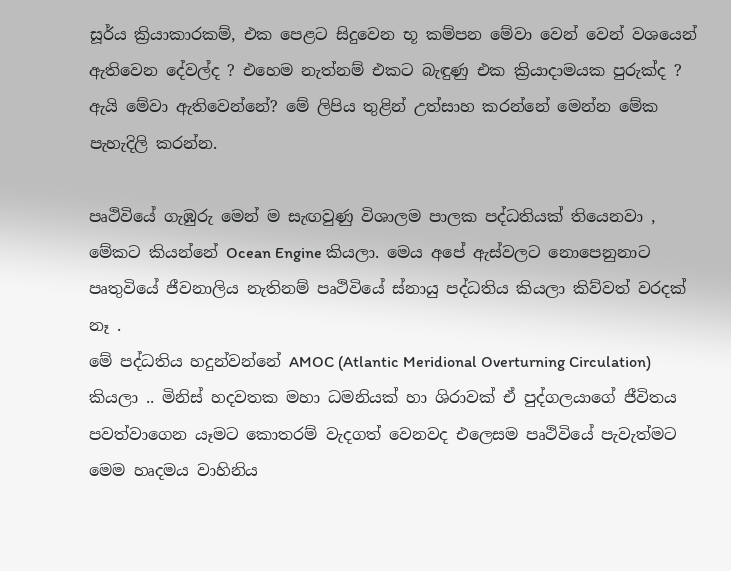සූර්ය ක්‍රියාකාරකම්, එක පෙළට සිදුවෙන භූ කම්පන මේවා වෙන් වෙන් වශයෙන් ඇතිවෙන දේවල්ද ? එහෙම නැත්නම් එකට බැඳුණු එක ක්‍රියාදාමයක පුරුක්ද ? ඇයි මේවා ඇතිවෙන්නේ? මේ ලිපිය තුළින් උත්සාහ කරන්නේ මෙන්න මේක පැහැදිලි කරන්න.

පෘථිවියේ ගැඹුරු මෙන් ම සැඟවුණු විශාලම පාලක පද්ධතියක් තියෙනවා , මේකට කියන්නේ Ocean Engine කියලා. මෙය අපේ ඇස්වලට නොපෙනුනාට පෘතුවියේ ජීවනාලිය නැතිනම් පෘථිවියේ ස්නායු පද්ධතිය කියලා කිව්වත් වරදක් නෑ .
මේ පද්ධතිය හදුන්වන්නේ AMOC (Atlantic Meridional Overturning Circulation) කියලා .. මිනිස් හදවතක මහා ධමනියක් හා ශිරාවක් ඒ පුද්ගලයාගේ ජීවිතය පවත්වාගෙන යෑමට කොතරම් වැදගත් වෙනවද එලෙසම පෘථිවියේ පැවැත්මට මෙම හෘදමය වාහිනිය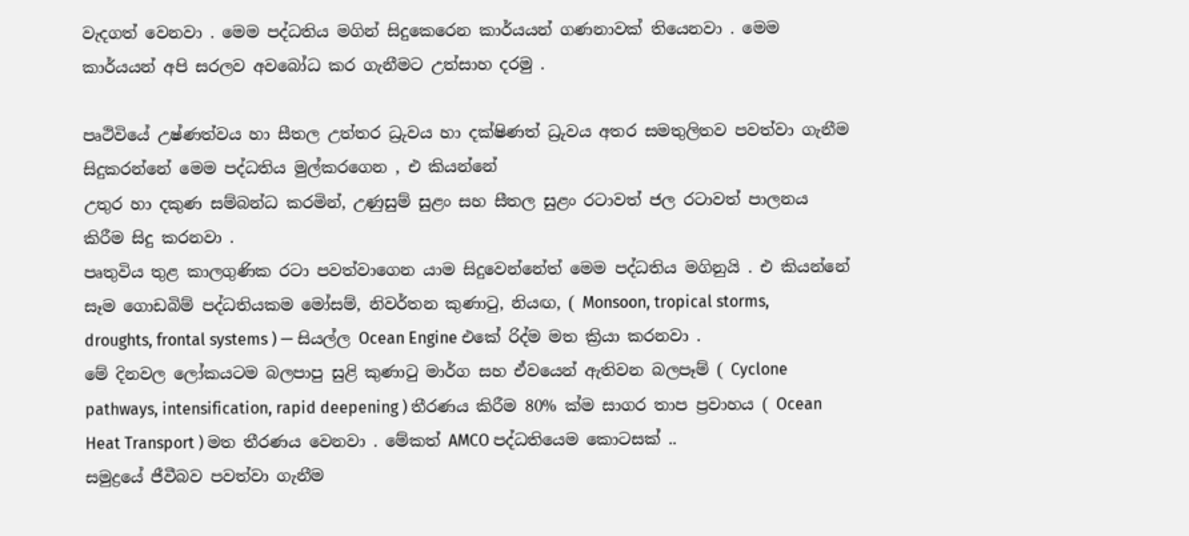වැදගත් වෙනවා . මෙම පද්ධතිය මගින් සිදුකෙරෙන කාර්යයන් ගණනාවක් තියෙනවා . මෙම කාර්යයන් අපි සරලව අවබෝධ කර ගැනීමට උත්සාහ දරමු .

පෘථිවියේ උෂ්ණත්වය හා සීතල උත්තර ධ්‍රුවය හා දක්ෂිණත් ධ්‍රුවය අතර සමතුලිතව පවත්වා ගැනීම සිදුකරන්නේ මෙම පද්ධතිය මුල්කරගෙන , එ කියන්නේ
උතුර හා දකුණ සම්බන්ධ කරමින්, උණුසුම් සුළං සහ සීතල සුළං රටාවත් ජල රටාවත් පාලනය කිරීම සිදු කරනවා .
පෘතුවිය තුළ කාලගුණික රටා පවත්වාගෙන යාම සිදුවෙන්නේත් මෙම පද්ධතිය මගිනුයි . එ කියන්නේ සෑම ගොඩබිම් පද්ධතියකම මෝසම්, නිවර්තන කුණාටු, නියඟ, ( Monsoon, tropical storms, droughts, frontal systems ) — සියල්ල Ocean Engine එකේ රිද්ම මත ක්‍රියා කරනවා .
මේ දිනවල ලෝකයටම බලපාපු සුළි කුණාටු මාර්ග සහ ඒවයෙන් ඇතිවන බලපෑම් ( Cyclone pathways, intensification, rapid deepening ) තීරණය කිරීම 80% ක්ම සාගර තාප ප්‍රවාහය ( Ocean Heat Transport ) මත තීරණය වෙනවා . මේකත් AMCO පද්ධතියෙම කොටසක් ..
සමුද්‍රයේ ජීවීබව පවත්වා ගැනීම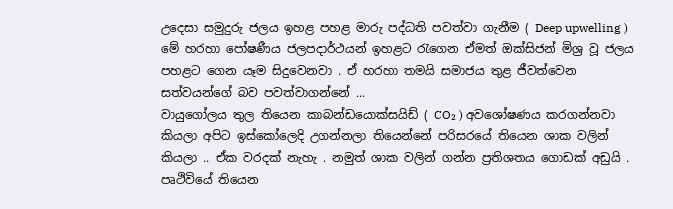උදෙසා සමුදුරු ජලය ඉහළ පහළ මාරු පද්ධති පවත්වා ගැනීම ( Deep upwelling ) මේ හරහා පෝෂණීය ජලපදාර්ථයන් ඉහළට රැගෙන ඒමත් ඔක්සිජන් මිශ්‍ර වූ ජලය පහළට ගෙන යෑම සිදුවෙනවා . ඒ හරහා තමයි සමාජය තුළ ජීවත්වෙන සත්වයන්ගේ බව පවත්වාගන්නේ ...
වායුගෝලය තුල තියෙන කාබන්ඩයොක්සයිඩ් ( CO₂ ) අවශෝෂණය කරගන්නවා කියලා අපිට ඉස්කෝලෙදි උගන්නලා තියෙන්නේ පරිසරයේ තියෙන ශාක වලින් කියලා .. ඒක වරදක් නැහැ . නමුත් ශාක වලින් ගන්න ප්‍රතිශතය ගොඩක් අඩුයි . පෘථිවියේ තියෙන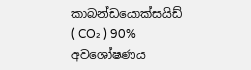කාබන්ඩයොක්සයිඩ් ( CO₂ ) 90% අවශෝෂණය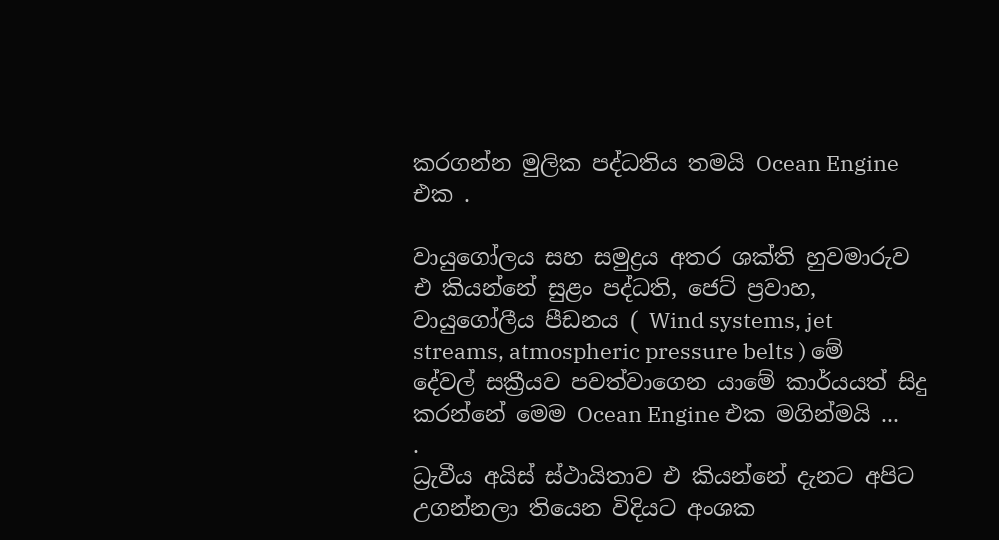කරගන්න මුලික පද්ධතිය තමයි Ocean Engine එක .

වායුගෝලය සහ සමුද්‍රය අතර ශක්ති හුවමාරුව එ කියන්නේ සුළං පද්ධති, ජෙට් ප්‍රවාහ, වායුගෝලීය පීඩනය ( Wind systems, jet streams, atmospheric pressure belts ) මේ දේවල් සක්‍රීයව පවත්වාගෙන යාමේ කාර්යයත් සිදු කරන්නේ මෙම Ocean Engine එක මගින්මයි ...
.
ධ්‍රැවීය අයිස් ස්ථායිතාව එ කියන්නේ දැනට අපිට උගන්නලා තියෙන විදියට අංශක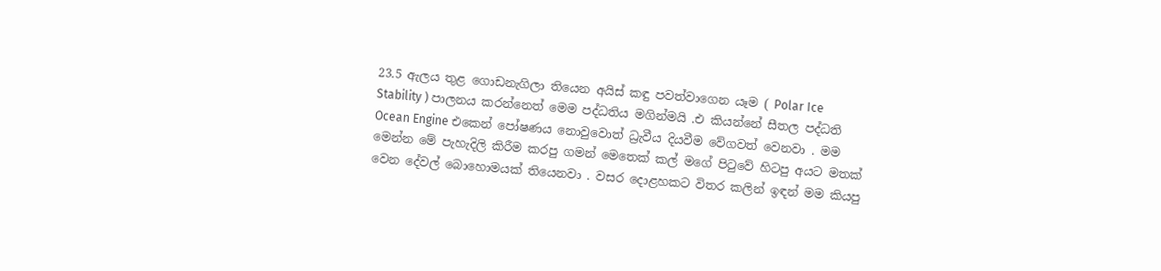23.5 ඇලය තුළ ගොඩනැගිලා තියෙන අයිස් කඳු පවත්වාගෙන යෑම ( Polar Ice Stability ) පාලනය කරන්නෙත් මෙම පද්ධතිය මගින්මයි .එ කියන්නේ සීතල පද්ධති Ocean Engine එකෙන් පෝෂණය නොවුවොත් ධ්‍රැවීය දියවීම වේගවත් වෙනවා . මම මෙන්න මේ පැහැදිලි කිරීම කරපු ගමන් මෙතෙක් කල් මගේ පිටුවේ හිටපු අයට මතක් වෙන දේවල් බොහොමයක් තියෙනවා . වසර දොළහකට විතර කලින් ඉඳන් මම කියපු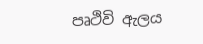පෘථිවි ඇලය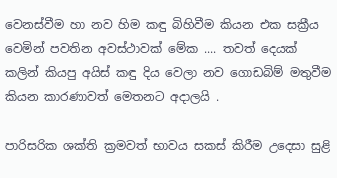වෙනස්වීම හා නව හිම කඳු බිහිවීම කියන එක සක්‍රීය වෙමින් පවතින අවස්ථාවක් මේක .... තවත් දෙයක් කලින් කියපු අයිස් කඳු දිය වෙලා නව ගොඩබිම් මතුවීම කියන කාරණාවත් මෙතනට අදාලයි .

පාරිසරික ශක්ති ක්‍රමවත් භාවය සකස් කිරීම උදෙසා සුළි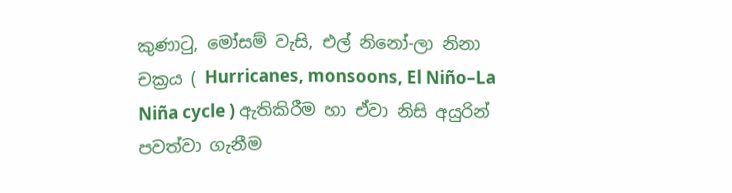කුණාටු, මෝසම් වැසි, එල් නිනෝ-ලා නිනා චක්‍රය ( Hurricanes, monsoons, El Niño–La Niña cycle ) ඇතිකිරීම හා ඒවා නිසි අයුරින් පවත්වා ගැනීම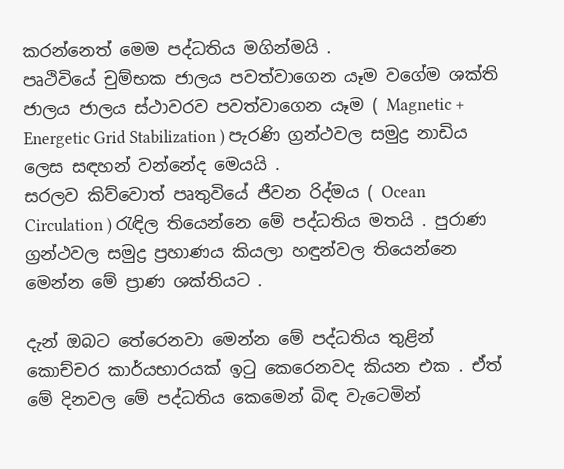කරන්නෙත් මෙම පද්ධතිය මගින්මයි .
පෘථිවියේ චුම්භක ජාලය පවත්වාගෙන යෑම වගේම ශක්ති ජාලය ජාලය ස්ථාවරව පවත්වාගෙන යෑම ( Magnetic + Energetic Grid Stabilization ) පැරණි ග්‍රන්ථවල සමුද්‍ර නාඩිය ලෙස සඳහන් වන්නේද මෙයයි .
සරලව කිව්වොත් පෘතුවියේ ජීවන රිද්මය ( Ocean Circulation ) රැඳිල තියෙන්නෙ මේ පද්ධතිය මතයි . පුරාණ ග්‍රන්ථවල සමුද්‍ර ප්‍රහාණය කියලා හඳුන්වල තියෙන්නෙ මෙන්න මේ ප්‍රාණ ශක්තියට .

දැන් ඔබට තේරෙනවා මෙන්න මේ පද්ධතිය තුළින් කොච්චර කාර්යභාරයක් ඉටු කෙරෙනවද කියන එක . ඒත් මේ දිනවල මේ පද්ධතිය කෙමෙන් බිඳ වැටෙමින්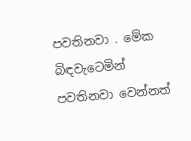පවතිනවා . මේක බිඳවැටෙමින් පවතිනවා වෙන්නත්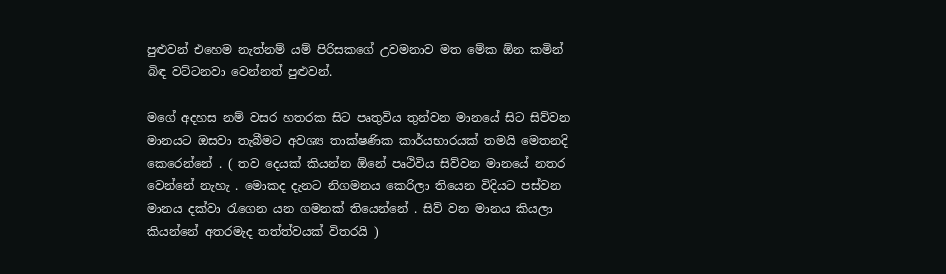පුළුවන් එහෙම නැත්නම් යම් පිරිසකගේ උවමනාව මත මේක ඕන කමින් බිඳ වට්ටනවා වෙන්නත් පුළුවන්.

මගේ අදහස නම් වසර හතරක සිට පෘතුවිය තුන්වන මානයේ සිට සිව්වන මානයට ඔසවා තැබීමට අවශ්‍ය තාක්ෂණික කාර්යභාරයක් තමයි මෙතනදි කෙරෙන්නේ . ( තව දෙයක් කියන්න ඕනේ පෘථිවිය සිව්වන මානයේ නතර වෙන්නේ නැහැ . මොකද දැනට නිගමනය කෙරිලා තියෙන විදියට පස්වන මානය දක්වා රැගෙන යන ගමනක් තියෙන්නේ . සිව් වන මානය කියලා කියන්නේ අතරමැද තත්ත්වයක් විතරයි )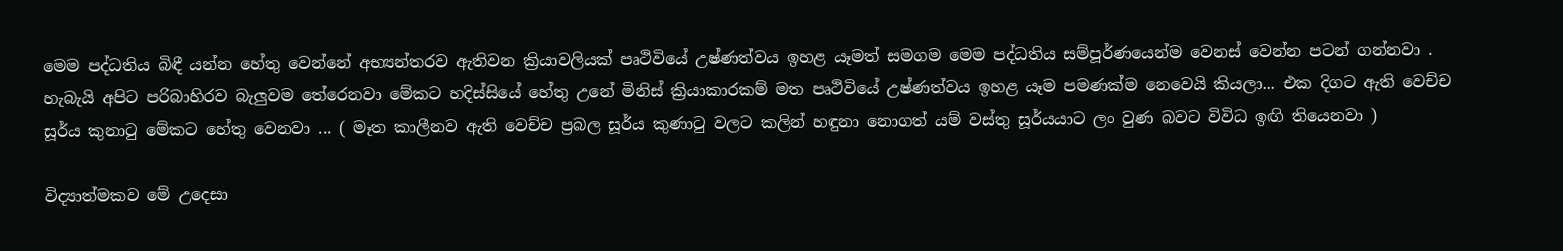මෙම පද්ධතිය බිඳී යන්න හේතු වෙන්නේ අභ්‍යන්තරව ඇතිවන ක්‍රියාවලියක් පෘථිවියේ උෂ්ණත්වය ඉහළ යෑමත් සමගම මෙම පද්ධතිය සම්පූර්ණයෙන්ම වෙනස් වෙන්න පටන් ගන්නවා . හැබැයි අපිට පරිබාහිරව බැලුවම තේරෙනවා මේකට හදිස්සියේ හේතු උනේ මිනිස් ක්‍රියාකාරකම් මත පෘථිවියේ උෂ්ණත්වය ඉහළ යෑම පමණක්ම නෙවෙයි කියලා... එක දිගට ඇති වෙච්ච සූර්ය කුනාටු මේකට හේතු වෙනවා ... ( මෑත කාලීනව ඇති වෙච්ච ප්‍රබල සූර්ය කුණාටු වලට කලින් හඳුනා නොගත් යම් වස්තු සූර්යයාට ලං වුණ බවට විවිධ ඉඟි තියෙනවා )

විද්‍යාත්මකව මේ උදෙසා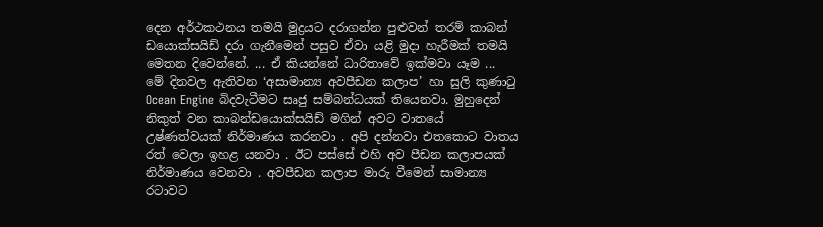දෙන අර්ථකථනය තමයි මුද්‍රයට දරාගන්න පුළුවන් තරම් කාබන් ඩයොක්සයිඩ් දරා ගැනීමෙන් පසුව ඒවා යළි මුදා හැරීමක් තමයි මෙතන දිවෙන්නේ. ... ඒ කියන්නේ ධාරිතාවේ ඉක්මවා යෑම ...
මේ දිනවල ඇතිවන ‘අසාමාන්‍ය අවපීඩන කලාප’ හා සුලි කුණාටු
Ocean Engine බිදවැටීමට සෘජු සම්බන්ධයක් තියෙනවා. මුහුදෙන් නිකුත් වන කාබන්ඩයොක්සයිඩ් මගින් අවට වාතයේ උෂ්ණත්වයක් නිර්මාණය කරනවා . අපි දන්නවා එතකොට වාතය රත් වෙලා ඉහළ යනවා . ඊට පස්සේ එහි අව පීඩන කලාපයක් නිර්මාණය වෙනවා . අවපීඩන කලාප මාරු වීමෙන් සාමාන්‍ය රටාවට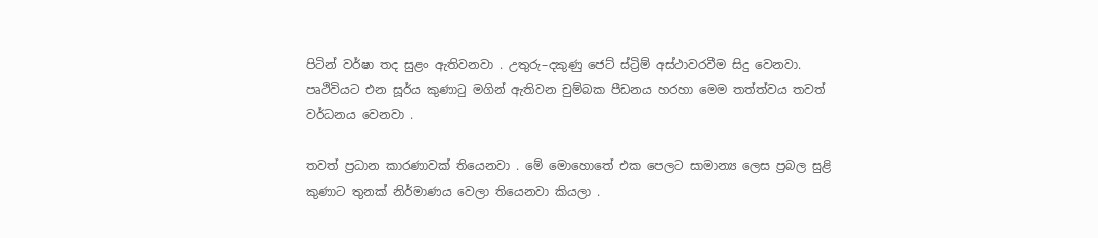පිටින් වර්ෂා තද සුළං ඇතිවනවා . උතුරු–දකුණු ජෙට් ස්ට්‍රිම් අස්ථාවරවීම සිදු වෙනවා.
පෘථිවියට එන සූර්ය කුණාටු මගින් ඇතිවන චුම්බක පීඩනය හරහා මෙම තත්ත්වය තවත් වර්ධනය වෙනවා .

තවත් ප්‍රධාන කාරණාවක් තියෙනවා . මේ මොහොතේ එක පෙලට සාමාන්‍ය ලෙස ප්‍රබල සුළි කුණාට තුනක් නිර්මාණය වෙලා තියෙනවා කියලා .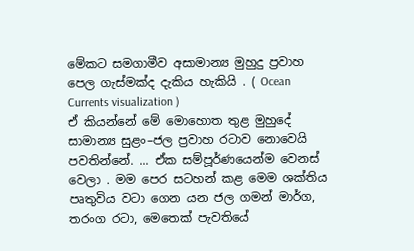මේකට සමගාමීව අසාමාන්‍ය මුහුදු ප්‍රවාහ පෙල ගැස්මක්ද දැකිය හැකියි . ( Ocean Currents visualization )
ඒ කියන්නේ මේ මොහොත තුළ මුහුදේ සාමාන්‍ය සුළං–ජල ප්‍රවාහ රටාව නොවෙයි පවතින්නේ. ... ඒක සම්පූර්ණයෙන්ම වෙනස් වෙලා . මම පෙර සටහන් කළ මෙම ශක්තිය පෘතුවිය වටා ගෙන යන ජල ගමන් මාර්ග, තරංග රටා, මෙතෙක් පැවතියේ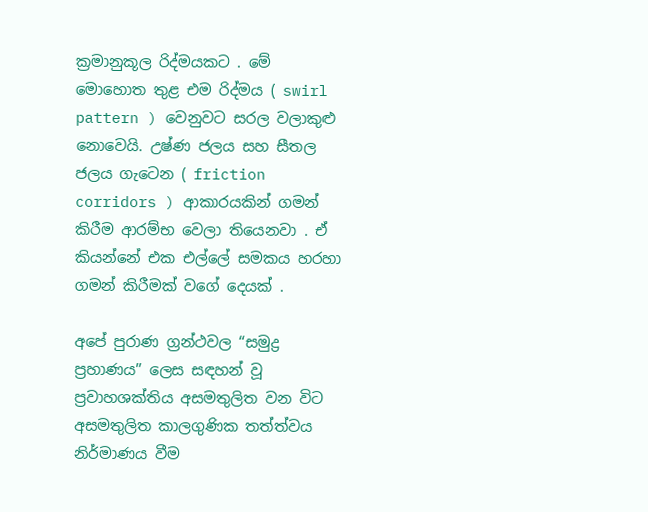ක්‍රමානුකූල රිද්මයකට . මේ මොහොත තුළ එම රිද්මය ( swirl pattern ) වෙනුවට සරල වලාකුළු නොවෙයි. උෂ්ණ ජලය සහ සීතල ජලය ගැටෙන ( friction corridors ) ආකාරයකින් ගමන් කිරීම ආරම්භ වෙලා තියෙනවා . ඒ කියන්නේ එක එල්ලේ සමකය හරහා ගමන් කිරීමක් වගේ දෙයක් .

අපේ පුරාණ ග්‍රන්ථවල “සමුද්‍ර ප්‍රහාණය” ලෙස සඳහන් වූ ප්‍රවාහශක්තිය අසමතුලිත වන විට අසමතුලිත කාලගුණික තත්ත්වය නිර්මාණය වීම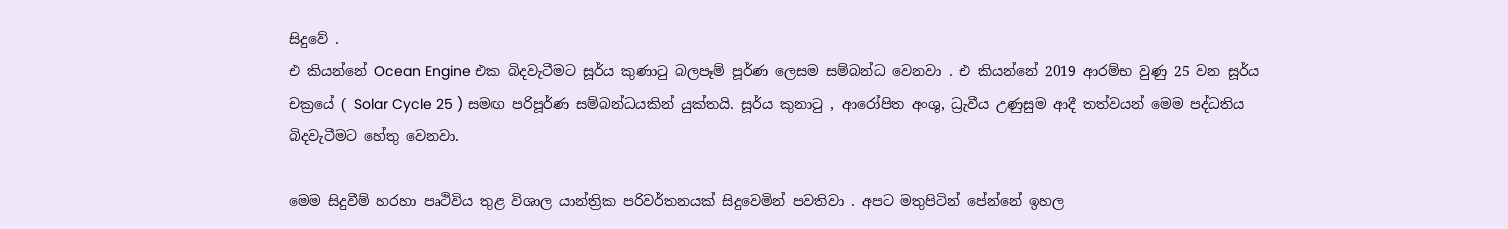සිදුවේ .
එ කියන්නේ Ocean Engine එක බිදවැටීමට සූර්ය කුණාටු බලපෑම් පූර්ණ ලෙසම සම්බන්ධ වෙනවා . එ කියන්නේ 2019 ආරම්භ වුණු 25 වන සූර්ය චක්‍රයේ ( Solar Cycle 25 ) සමඟ පරිපූර්ණ සම්බන්ධයකින් යුක්තයි. සූර්ය කුනාටු , ආරෝපිත අංශු, ධ්‍රැවීය උණුසුම ආදී තත්වයන් මෙම පද්ධතිය බිදවැටීමට හේතු වෙනවා.

මෙම සිදුවීම් හරහා පෘථිවිය තුළ විශාල යාන්ත්‍රික පරිවර්තනයක් සිදුවෙමින් පවතිවා . අපට මතුපිටින් පේන්නේ ඉහල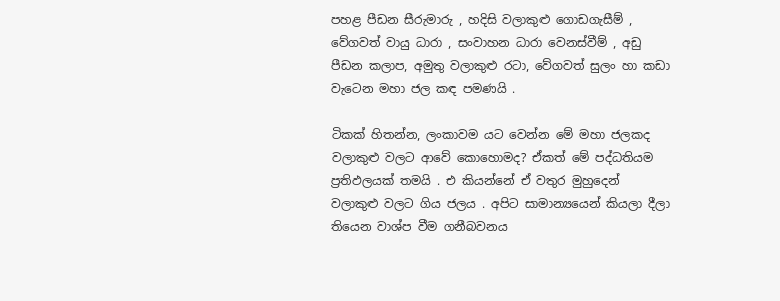පහළ පීඩන සීරුමාරු , හදිසි වලාකුළු ගොඩගැසීම් , වේගවත් වායු ධාරා , සංවාහන ධාරා වෙනස්වීම් , අඩු පීඩන කලාප, අමුතු වලාකුළු රටා, වේගවත් සුලං හා කඩා වැටෙන මහා ජල කඳ පමණයි .

ටිකක් හිතන්න, ලංකාවම යට වෙන්න මේ මහා ජලකද වලාකුළු වලට ආවේ කොහොමද? ඒකත් මේ පද්ධතියම ප්‍රතිඵලයක් තමයි . එ කියන්නේ ඒ වතුර මුහුදෙන් වලාකුළු වලට ගිය ජලය . අපිට සාමාන්‍යයෙන් කියලා දීලා තියෙන වාශ්ප වීම ගනීබවනය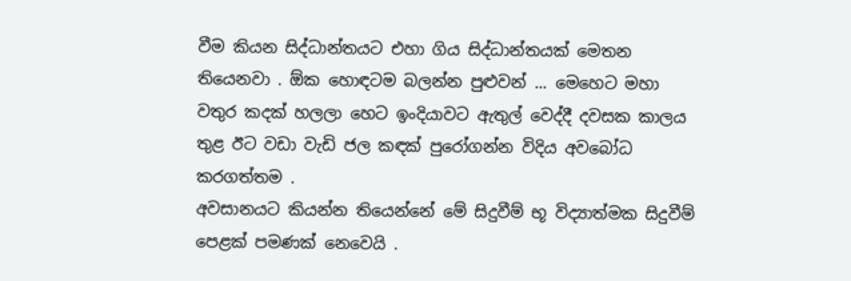වීම කියන සිද්ධාන්තයට එහා ගිය සිද්ධාන්තයක් මෙතන තියෙනවා . ඕක හොඳටම බලන්න පුළුවන් ... මෙහෙට මහා වතුර කදක් හලලා හෙට ඉංදියාවට ඇතුල් වෙද්දී දවසක කාලය තුළ ඊට වඩා වැඩි ජල කඳක් පුරෝගන්න විදිය අවබෝධ කරගත්තම .
අවසානයට කියන්න තියෙන්නේ මේ සිදුවීම් භූ විද්‍යාත්මක සිදුවීම් පෙළක් පමණක් නෙවෙයි .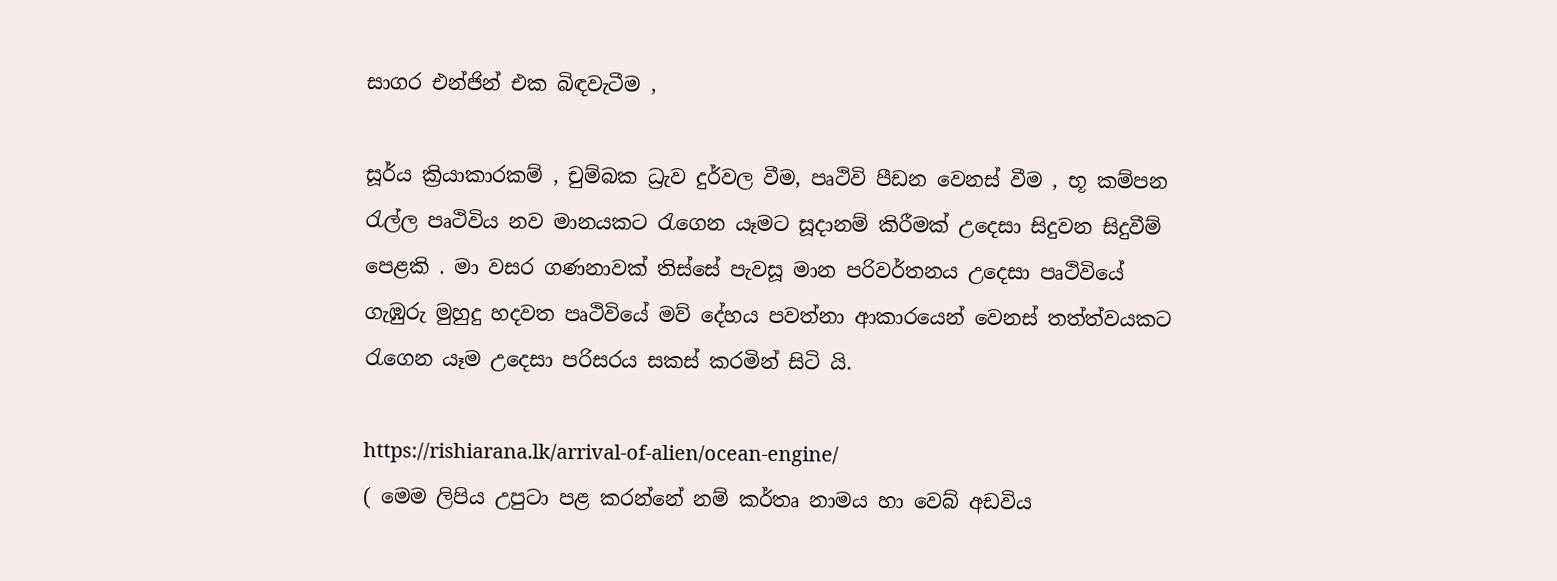සාගර එන්ජින් එක බිඳවැටීම ,

සූර්ය ක්‍රියාකාරකම් , චුම්බක ධ්‍රැව දුර්වල වීම, පෘථිවි පීඩන වෙනස් වීම , භූ කම්පන රැල්ල පෘථිවිය නව මානයකට රැගෙන යෑමට සූදානම් කිරීමක් උදෙසා සිදුවන සිදුවීම් පෙළකි . මා වසර ගණනාවක් තිස්සේ පැවසූ මාන පරිවර්තනය උදෙසා පෘථිවියේ ගැඹුරු මුහුදු හදවත පෘථිවියේ මව් දේහය පවත්නා ආකාරයෙන් වෙනස් තත්ත්වයකට රැගෙන යෑම උදෙසා පරිසරය සකස් කරමින් සිටි යි.

https://rishiarana.lk/arrival-of-alien/ocean-engine/
( මෙම ලිපිය උපුටා පළ කරන්නේ නම් කර්තෘ නාමය හා වෙබ් අඩවිය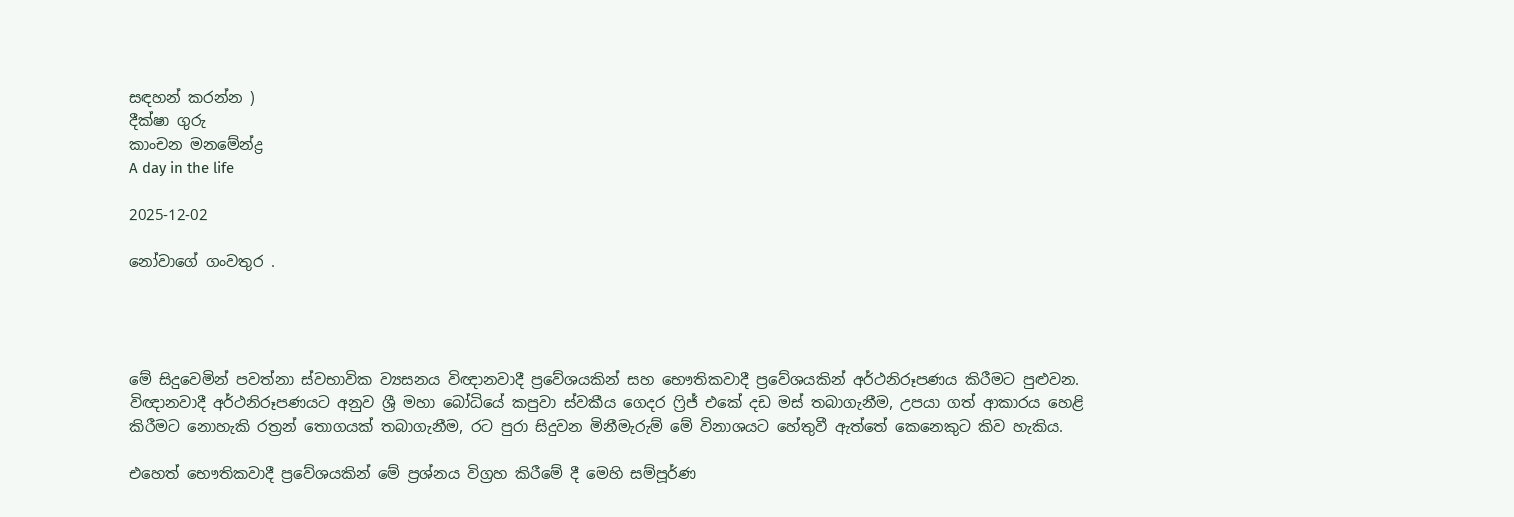සඳහන් කරන්න )
දීක්ෂා ගුරු
කාංචන මනමේන්ද්‍ර
A day in the life

2025-12-02

නෝවාගේ ගංවතුර .




මේ සිදුවෙමින් පවත්නා ස්වභාවික ව්‍යසනය විඥානවාදී ප්‍රවේශයකින් සහ භෞතිකවාදී ප්‍රවේශයකින් අර්ථනිරූපණය කිරීමට පුළුවන. විඥානවාදී අර්ථනිරූපණයට අනුව ශ්‍රී මහා බෝධියේ කපුවා ස්වකීය ගෙදර ෆ්‍රිජ් එකේ දඩ මස් තබාගැනීම, උපයා ගත් ආකාරය හෙළි කිරීමට නොහැකි රත්‍රන් තොගයක් තබාගැනීම, රට පුරා සිදුවන මිනීමැරුම් මේ විනාශයට හේතුවී ඇත්තේ කෙනෙකුට කිව හැකිය.

එහෙත් භෞතිකවාදී ප්‍රවේශයකින් මේ ප්‍රශ්නය විග්‍රහ කිරීමේ දී මෙහි සම්පූර්ණ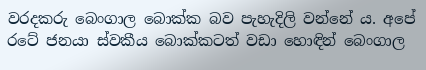වරදකරු බෙංගාල බොක්ක බව පැහැදිලි වන්නේ ය. අපේ රටේ ජනයා ස්වකීය බොක්කටත් වඩා හොඳින් බෙංගාල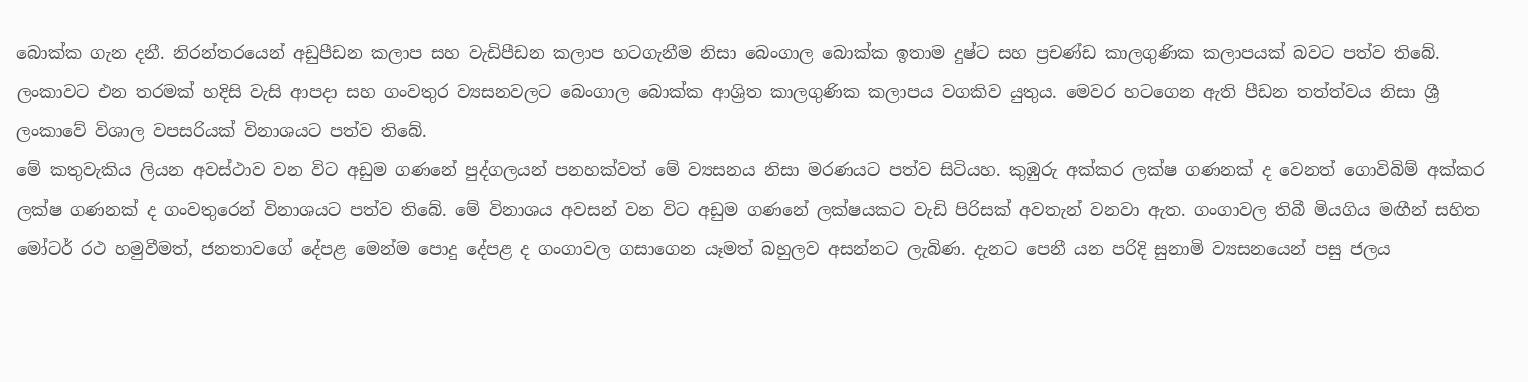බොක්ක ගැන දනී. නිරන්තරයෙන් අඩුපීඩන කලාප සහ වැඩිපීඩන කලාප හටගැනීම නිසා බෙංගාල බොක්ක ඉතාම දුෂ්ට සහ ප්‍රචණ්ඩ කාලගුණික කලාපයක් බවට පත්ව තිබේ. ලංකාවට එන තරමක් හදිසි වැසි ආපදා සහ ගංවතුර ව්‍යසනවලට බෙංගාල බොක්ක ආශ්‍රිත කාලගුණික කලාපය වගකිව යුතුය. මෙවර හටගෙන ඇති පීඩන තත්ත්වය නිසා ශ්‍රී ලංකාවේ විශාල වපසරියක් විනාශයට පත්ව තිබේ.
මේ කතුවැකිය ලියන අවස්ථාව වන විට අඩුම ගණනේ පුද්ගලයන් පනහක්වත් මේ ව්‍යසනය නිසා මරණයට පත්ව සිටියහ. කුඹුරු අක්කර ලක්ෂ ගණනක් ද වෙනත් ගොවිබිම් අක්කර ලක්ෂ ගණනක් ද ගංවතුරෙන් විනාශයට පත්ව තිබේ. මේ විනාශය අවසන් වන විට අඩුම ගණනේ ලක්ෂයකට වැඩි පිරිසක් අවතැන් වනවා ඇත. ගංගාවල තිබී මියගිය මඟීන් සහිත මෝටර් රථ හමුවීමත්, ජනතාවගේ දේපළ මෙන්ම පොදු දේපළ ද ගංගාවල ගසාගෙන යෑමත් බහුලව අසන්නට ලැබිණ. දැනට පෙනී යන පරිදි සුනාමි ව්‍යසනයෙන් පසු ජලය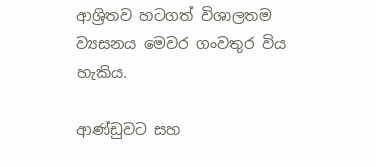ආශ්‍රිතව හටගත් විශාලතම ව්‍යසනය මෙවර ගංවතුර විය හැකිය.

ආණ්ඩුවට සහ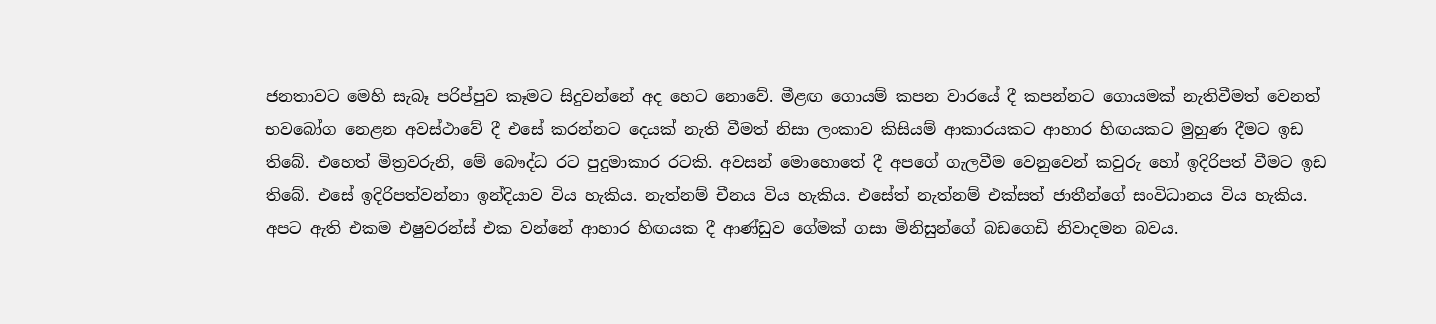ජනතාවට මෙහි සැබෑ පරිප්පුව කෑමට සිදුවන්නේ අද හෙට නොවේ. මීළඟ ගොයම් කපන වාරයේ දී කපන්නට ගොයමක් නැතිවීමත් වෙනත් භවබෝග නෙළන අවස්ථාවේ දී එසේ කරන්නට දෙයක් නැති වීමත් නිසා ලංකාව කිසියම් ආකාරයකට ආහාර හිඟයකට මුහුණ දීමට ඉඩ තිබේ. එහෙත් මිත්‍රවරුනි, මේ බෞද්ධ රට පුදුමාකාර රටකි. අවසන් මොහොතේ දී අපගේ ගැලවීම වෙනුවෙන් කවුරු හෝ ඉදිරිපත් වීමට ඉඩ තිබේ. එසේ ඉදිරිපත්වන්නා ඉන්දියාව විය හැකිය. නැත්නම් චීනය විය හැකිය. එසේත් නැත්නම් එක්සත් ජාතීන්ගේ සංවිධානය විය හැකිය. අපට ඇති එකම එෂුවරන්ස් එක වන්නේ ආහාර හිඟයක දී ආණ්ඩුව ගේමක් ගසා මිනිසුන්ගේ බඩගෙඩි නිවාදමන බවය.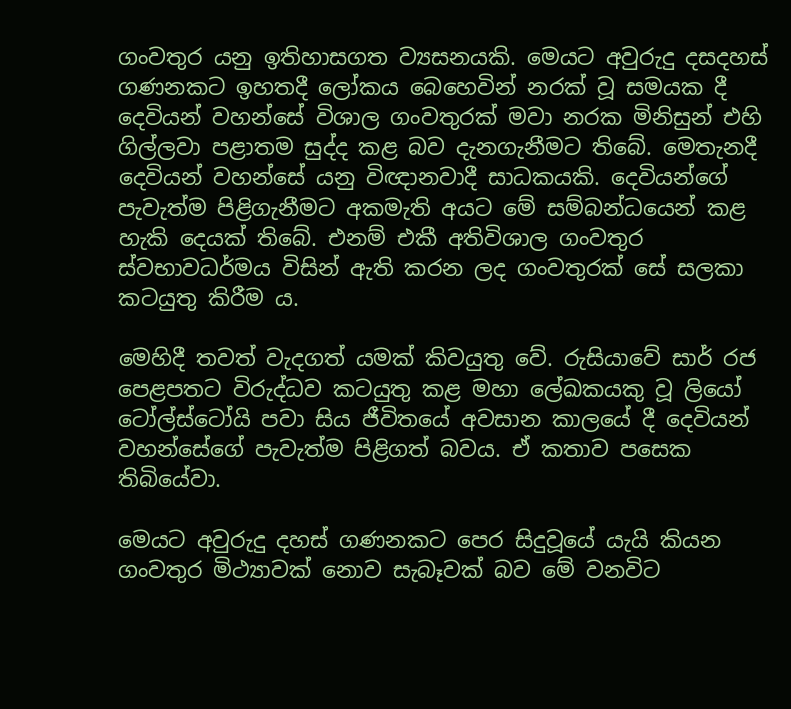ගංවතුර යනු ඉතිහාසගත ව්‍යසනයකි. මෙයට අවුරුදු දසදහස් ගණනකට ඉහතදී ලෝකය බෙහෙවින් නරක් වූ සමයක දී දෙවියන් වහන්සේ විශාල ගංවතුරක් මවා නරක මිනිසුන් එහි ගිල්ලවා පළාතම සුද්ද කළ බව දැනගැනීමට තිබේ. මෙතැනදී දෙවියන් වහන්සේ යනු විඥානවාදී සාධකයකි. දෙවියන්ගේ පැවැත්ම පිළිගැනීමට අකමැති අයට මේ සම්බන්ධයෙන් කළ හැකි දෙයක් තිබේ. එනම් එකී අතිවිශාල ගංවතුර ස්වභාවධර්මය විසින් ඇති කරන ලද ගංවතුරක් සේ සලකා කටයුතු කිරීම ය.

මෙහිදී තවත් වැදගත් යමක් කිවයුතු වේ. රුසියාවේ සාර් රජ පෙළපතට විරුද්ධව කටයුතු කළ මහා ලේඛකයකු වූ ලියෝ ටෝල්ස්ටෝයි පවා සිය ජීවිතයේ අවසාන කාලයේ දී දෙවියන් වහන්සේගේ පැවැත්ම පිළිගත් බවය. ඒ කතාව පසෙක තිබියේවා.

මෙයට අවුරුදු දහස් ගණනකට පෙර සිදුවූයේ යැයි කියන ගංවතුර මිථ්‍යාවක් නොව සැබෑවක් බව මේ වනවිට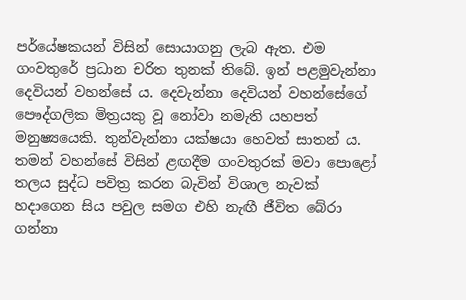පර්යේෂකයන් විසින් සොයාගනු ලැබ ඇත. එම ගංවතුරේ ප්‍රධාන චරිත තුනක් තිබේ. ඉන් පළමුවැන්නා දෙවියන් වහන්සේ ය. දෙවැන්නා දෙවියන් වහන්සේගේ පෞද්ගලික මිත්‍රයකු වූ නෝවා නමැති යහපත් මනුෂ්‍යයෙකි. තුන්වැන්නා යක්ෂයා හෙවත් සාතන් ය. තමන් වහන්සේ විසින් ළඟදීම ගංවතුරක් මවා පොළෝ තලය සුද්ධ පවිත්‍ර කරන බැවින් විශාල නැවක් හදාගෙන සිය පවුල සමග එහි නැඟී ජීවිත බේරා ගන්නා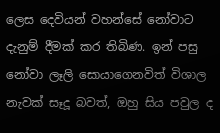ලෙස දෙවියන් වහන්සේ නෝවාට දැනුම් දීමක් කර තිබිණ. ඉන් පසු නෝවා ලෑලි සොයාගෙනවිත් විශාල නැවක් සෑදූ බවත්, ඔහු සිය පවුල ද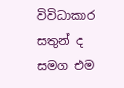විවිධාකාර සතුන් ද සමග එම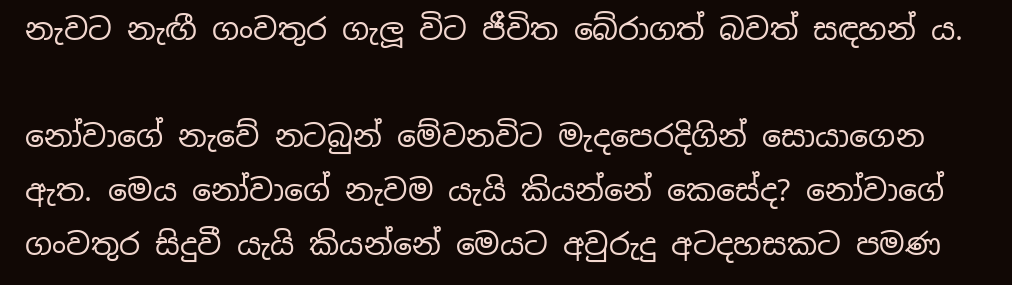නැවට නැඟී ගංවතුර ගැලූ විට ජීවිත බේරාගත් බවත් සඳහන් ය.

නෝවාගේ නැවේ නටබුන් මේවනවිට මැදපෙරදිගින් සොයාගෙන ඇත. මෙය නෝවාගේ නැවම යැයි කියන්නේ කෙසේද? නෝවාගේ ගංවතුර සිදුවී යැයි කියන්නේ මෙයට අවුරුදු අටදහසකට පමණ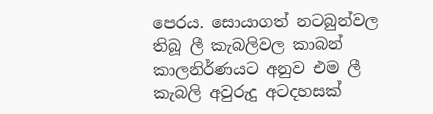පෙරය. සොයාගත් නටබුන්වල තිබූ ලී කැබලිවල කාබන් කාලනිර්ණයට අනුව එම ලී කැබලි අවුරුදු අටදහසක්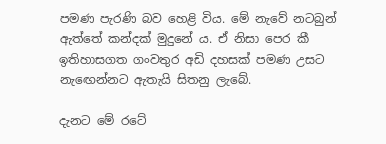පමණ පැරණි බව හෙළි විය. මේ නැවේ නටබුන් ඇත්තේ කන්දක් මුදුනේ ය. ඒ නිසා පෙර කී ඉතිහාසගත ගංවතුර අඩි දහසක් පමණ උසට නැඟෙන්නට ඇතැයි සිතනු ලැබේ.

දැනට මේ රටේ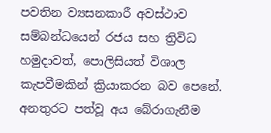පවතින ව්‍යසනකාරී අවස්ථාව සම්බන්ධයෙන් රජය සහ ත්‍රිවිධ හමුදාවත්, පොලිසියත් විශාල කැපවීමකින් ක්‍රියාකරන බව පෙනේ. අනතුරට පත්වූ අය බේරාගැනීම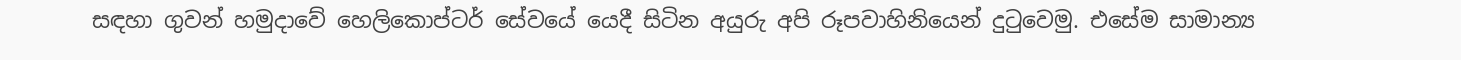සඳහා ගුවන් හමුදාවේ හෙලිකොප්ටර් සේවයේ යෙදී සිටින අයුරු අපි රූපවාහිනියෙන් දුටුවෙමු. එසේම සාමාන්‍ය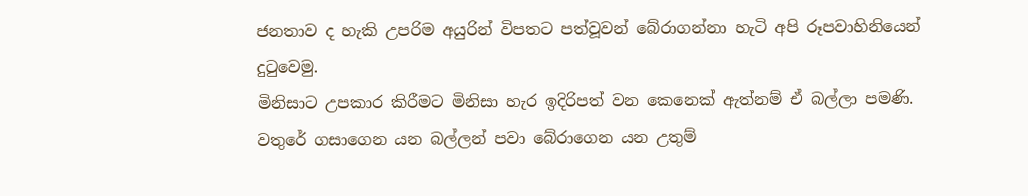ජනතාව ද හැකි උපරිම අයුරින් විපතට පත්වූවන් බේරාගන්නා හැටි අපි රූපවාහිනියෙන් දුටුවෙමු.
මිනිසාට උපකාර කිරීමට මිනිසා හැර ඉදිරිපත් වන කෙනෙක් ඇත්නම් ඒ බල්ලා පමණි. වතුරේ ගසාගෙන යන බල්ලන් පවා බේරාගෙන යන උතුම්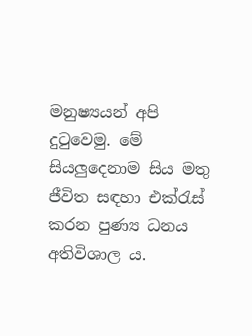මනුෂ්‍යයන් අපි දුටුවෙමු. මේ සියලුදෙනාම සිය මතු ජීවිත සඳහා එක්රැස් කරන පුණ්‍ය ධනය අතිවිශාල ය.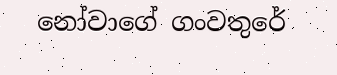නෝවාගේ ගංවතුරේ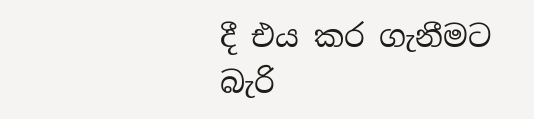දී එය කර ගැනීමට බැරි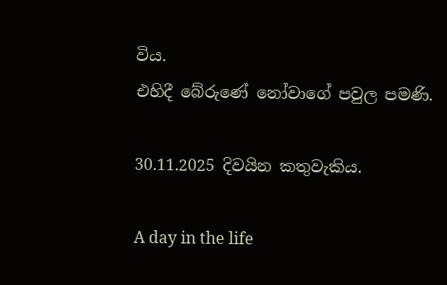විය.
එහිදී බේරුණේ නෝවාගේ පවුල පමණි.

30.11.2025 දිවයින කතුවැකිය.

A day in the life